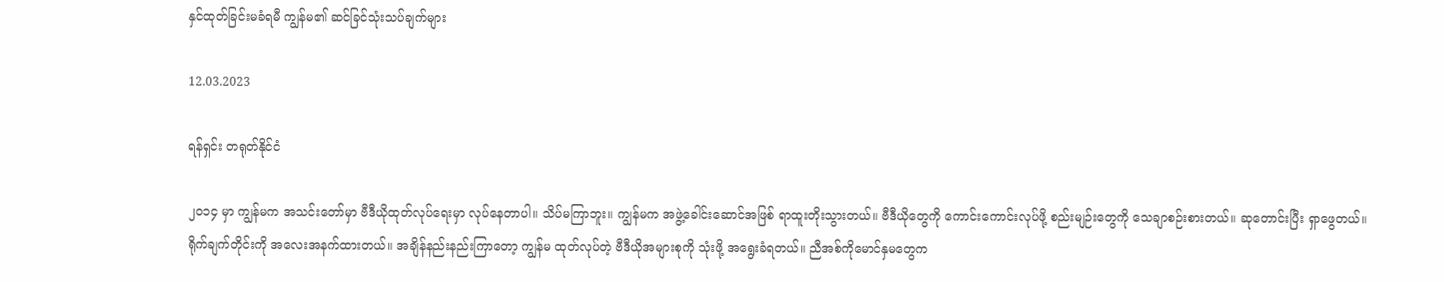နှင်ထုတ်ခြင်းမခံရမီ ကျွန်မ၏ ဆင်ခြင်သုံးသပ်ချက်များ

12.03.2023

ရန်ရှင်း တရုတ်နိုင်ငံ

၂၀၁၄ မှာ ကျွန်မက အသင်းတော်မှာ ဗီဒီယိုထုတ်လုပ်ရေးမှာ လုပ်နေတာပါ။ သိပ်မကြာဘူး။ ကျွန်မက အဖွဲ့ခေါင်းဆောင်အဖြစ် ရာထူးတိုးသွားတယ်။ ဗီဒီယိုတွေကို ကောင်းကောင်းလုပ်ဖို့ စည်းမျဉ်းတွေကို သေချာစဉ်းစားတယ်။ ဆုတောင်းပြီး ရှာဖွေတယ်။ ရိုက်ချက်တိုင်းကို အလေးအနက်ထားတယ်။ အချိန်နည်းနည်းကြာတော့ ကျွန်မ ထုတ်လုပ်တဲ့ ဗီဒီယိုအများစုကို သုံးဖို့ အရွေးခံရတယ်။ ညီအစ်ကိုမောင်နှမတွေက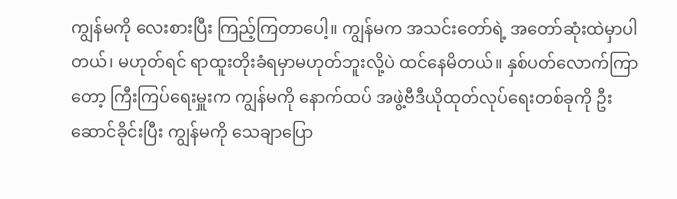ကျွန်မကို လေးစားပြီး ကြည့်ကြတာပေါ့။ ကျွန်မက အသင်းတော်ရဲ့ အတော်ဆုံးထဲမှာပါတယ်၊ မဟုတ်ရင် ရာထူးတိုးခံရမှာမဟုတ်ဘူးလို့ပဲ ထင်နေမိတယ်။ နှစ်ပတ်လောက်ကြာတော့ ကြီးကြပ်ရေးမှူးက ကျွန်မကို နောက်ထပ် အဖွဲ့ဗီဒီယိုထုတ်လုပ်ရေးတစ်ခုကို ဦးဆောင်ခိုင်းပြီး ကျွန်မကို သေချာပြော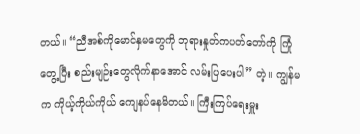တယ်။ “ညီအစ်ကိုမောင်နှမတွေကို ဘုရားနှုတ်ကပတ်တော်ကို ကြုံတွေ့ပြီး စည်းမျဉ်းတွေလိုက်နာအောင် လမ်းပြပေးပါ” တဲ့။ ကျွန်မက ကိုယ့်ကိုယ်ကိုယ် ကျေနပ်နေမိတယ်။ ကြီးကြပ်ရေးမှူး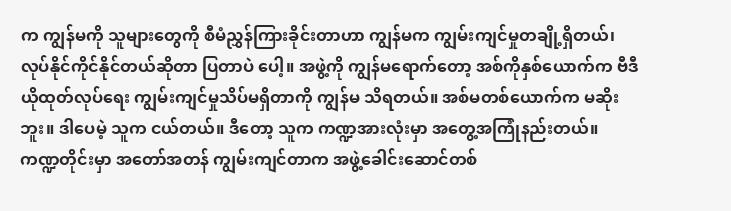က ကျွန်မကို သူများတွေကို စီမံညွှန်ကြားခိုင်းတာဟာ ကျွန်မက ကျွမ်းကျင်မှုတချို့ရှိတယ်၊ လုပ်နိုင်ကိုင်နိုင်တယ်ဆိုတာ ပြတာပဲ ပေါ့။ အဖွဲ့ကို ကျွန်မရောက်တော့ အစ်ကိုနှစ်ယောက်က ဗီဒီယိုထုတ်လုပ်ရေး ကျွမ်းကျင်မှုသိပ်မရှိတာကို ကျွန်မ သိရတယ်။ အစ်မတစ်ယောက်က မဆိုးဘူး။ ဒါပေမဲ့ သူက ငယ်တယ်။ ဒီတော့ သူက ကဏ္ဍအားလုံးမှာ အတွေ့အကြုံနည်းတယ်။ ကဏ္ဍတိုင်းမှာ အတော်အတန် ကျွမ်းကျင်တာက အဖွဲ့ခေါင်းဆောင်တစ်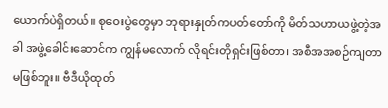ယောက်ပဲရှိတယ်။ စုဝေးပွဲတွေမှာ ဘုရားနှုတ်ကပတ်တော်ကို မိတ်သဟာယဖွဲ့တဲ့အခါ အဖွဲ့ခေါင်းဆောင်က ကျွန်မလောက် လိုရင်းတိုရှင်းဖြစ်တာ၊ အစီအအစဉ်ကျတာ မဖြစ်ဘူး။ ဗီဒီယိုထုတ်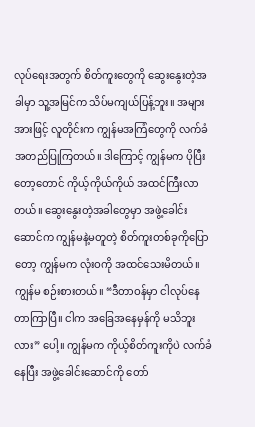လုပ်ရေးအတွက် စိတ်ကူးတွေကို ဆွေးနွေးတဲ့အခါမှာ သူ့အမြင်က သိပ်မကျယ်ပြန့်ဘူး။ အများအားဖြင့် လူတိုင်းက ကျွန်မအကြံတွေကို လက်ခံအတည်ပြုကြတယ်။ ဒါကြောင့် ကျွန်မက ပိုပြီးတော့တောင် ကိုယ့်ကိုယ်ကိုယ် အထင်ကြီးလာတယ်။ ဆွေးနွေးတဲ့အခါတွေမှာ အဖွဲ့ခေါင်းဆောင်က ကျွန်မနဲ့မတူတဲ့ စိတ်ကူးတစ်ခုကိုပြောတော့ ကျွန်မက လုံးဝကို အထင်သေးမိတယ်။ ကျွန်မ စဉ်းစားတယ်။ “ဒီတာဝန်မှာ ငါလုပ်နေတာကြာပြီ။ ငါက အခြေအနေမှန်ကို မသိဘူးလား” ပေါ့။ ကျွန်မက ကိုယ့်စိတ်ကူးကိုပဲ လက်ခံနေပြီး အဖွဲ့ခေါင်းဆောင်ကို တော်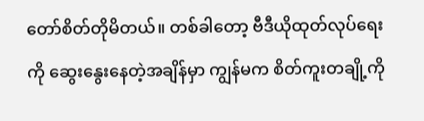တော်စိတ်တိုမိတယ်။ တစ်ခါတော့ ဗီဒီယိုထုတ်လုပ်ရေးကို ဆွေးနွေးနေတဲ့အချိန်မှာ ကျွန်မက စိတ်ကူးတချို့ကို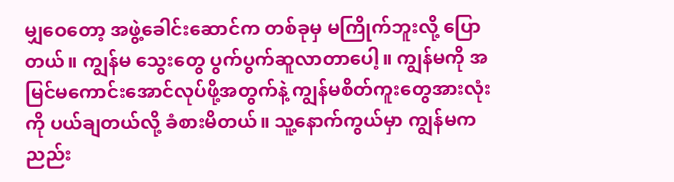မျှဝေတော့ အဖွဲ့ခေါင်းဆောင်က တစ်ခုမှ မကြိုက်ဘူးလို့ ပြောတယ်။ ကျွန်မ သွေးတွေ ပွက်ပွက်ဆူလာတာပေါ့။ ကျွန်မကို အမြင်မကောင်းအောင်လုပ်ဖို့အတွက်နဲ့ ကျွန်မစိတ်ကူးတွေအားလုံးကို ပယ်ချတယ်လို့ ခံစားမိတယ်။ သူ့နောက်ကွယ်မှာ ကျွန်မက ညည်း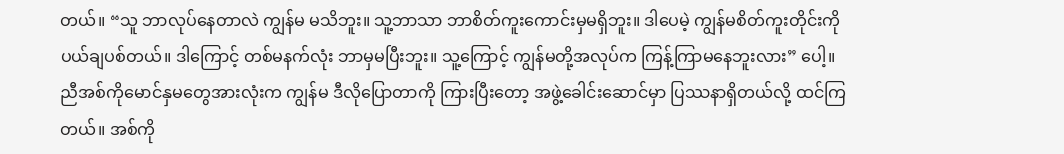တယ်။ “သူ ဘာလုပ်နေတာလဲ ကျွန်မ မသိဘူး။ သူ့ဘာသာ ဘာစိတ်ကူးကောင်းမှမရှိဘူး။ ဒါပေမဲ့ ကျွန်မစိတ်ကူးတိုင်းကို ပယ်ချပစ်တယ်။ ဒါကြောင့် တစ်မနက်လုံး ဘာမှမပြီးဘူး။ သူ့ကြောင့် ကျွန်မတို့အလုပ်က ကြန့်ကြာမနေဘူးလား” ပေါ့။ ညီအစ်ကိုမောင်နှမတွေအားလုံးက ကျွန်မ ဒီလိုပြောတာကို ကြားပြီးတော့ အဖွဲ့ခေါင်းဆောင်မှာ ပြဿနာရှိတယ်လို့ ထင်ကြတယ်။ အစ်ကို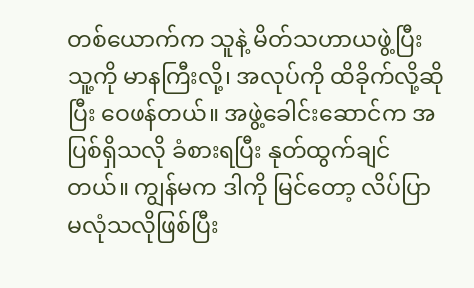တစ်ယောက်က သူနဲ့ မိတ်သဟာယဖွဲ့ပြီး သူ့ကို မာနကြီးလို့၊ အလုပ်ကို ထိခိုက်လို့ဆိုပြီး ဝေဖန်တယ်။ အဖွဲ့ခေါင်းဆောင်က အပြစ်ရှိသလို ခံစားရပြီး နုတ်ထွက်ချင်တယ်။ ကျွန်မက ဒါကို မြင်တော့ လိပ်ပြာမလုံသလိုဖြစ်ပြီး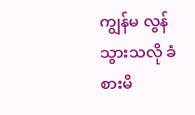ကျွန်မ လွန်သွားသလို ခံစားမိ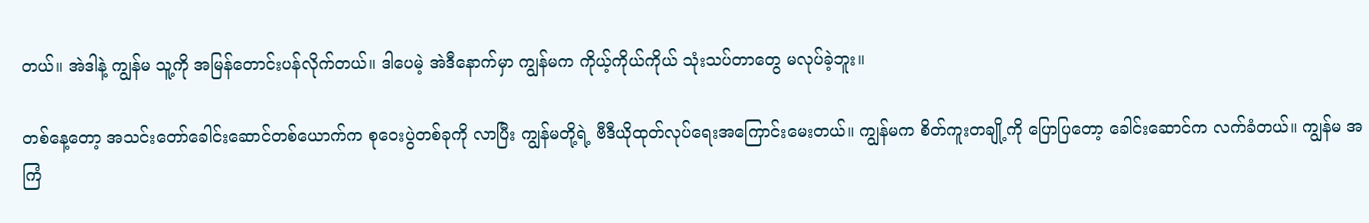တယ်။ အဲဒါနဲ့ ကျွန်မ သူ့ကို အမြန်တောင်းပန်လိုက်တယ်။ ဒါပေမဲ့ အဲဒီနောက်မှာ ကျွန်မက ကိုယ့်ကိုယ်ကိုယ် သုံးသပ်တာတွေ မလုပ်ခဲ့ဘူး။

တစ်နေ့တော့ အသင်းတော်ခေါင်းဆောင်တစ်ယောက်က စုဝေးပွဲတစ်ခုကို လာပြီး ကျွန်မတို့ရဲ့ ဗီဒီယိုထုတ်လုပ်ရေးအကြောင်းမေးတယ်။ ကျွန်မက စိတ်ကူးတချို့ကို ပြောပြတော့ ခေါင်းဆောင်က လက်ခံတယ်။ ကျွန်မ အကြံ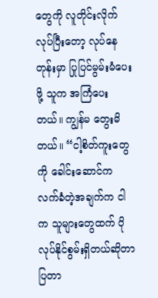တွေကို လူတိုင်းလိုက်လုပ်ပြီးတော့ လုပ်နေတုန်းမှာ ပြုပြင်မွမ်းမံပေးဖို့ သူက အကြံပေးတယ်။ ကျွန်မ တွေးမိတယ်။ “ငါ့စိတ်ကူးတွေကို ခေါင်းဆောင်က လက်ခံတဲ့အချက်က ငါက သူများတွေထက် ပိုလုပ်နိုင်စွမ်းရှိတယ်ဆိုတာ ပြတာ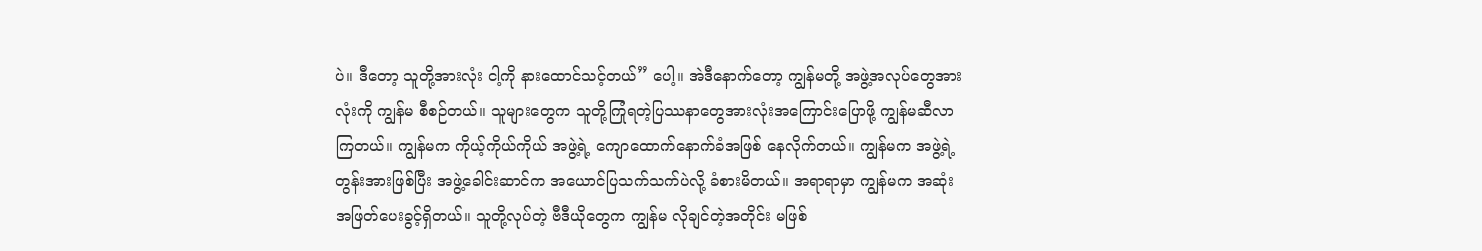ပဲ။ ဒီတော့ သူတို့အားလုံး ငါ့ကို နားထောင်သင့်တယ်” ပေါ့။ အဲဒီနောက်တော့ ကျွန်မတို့ အဖွဲ့အလုပ်တွေအားလုံးကို ကျွန်မ စီစဉ်တယ်။ သူများတွေက သူတို့ကြုံရတဲ့ပြဿနာတွေအားလုံးအကြောင်းပြောဖို့ ကျွန်မဆီလာကြတယ်။ ကျွန်မက ကိုယ့်ကိုယ်ကိုယ် အဖွဲ့ရဲ့ ကျောထောက်နောက်ခံအဖြစ် နေလိုက်တယ်။ ကျွန်မက အဖွဲ့ရဲ့ တွန်းအားဖြစ်ပြီး အဖွဲ့ခေါင်းဆာင်က အယောင်ပြသက်သက်ပဲလို့ ခံစားမိတယ်။ အရာရာမှာ ကျွန်မက အဆုံးအဖြတ်ပေးခွင့်ရှိတယ်။ သူတို့လုပ်တဲ့ ဗီဒီယိုတွေက ကျွန်မ လိုချင်တဲ့အတိုင်း မဖြစ်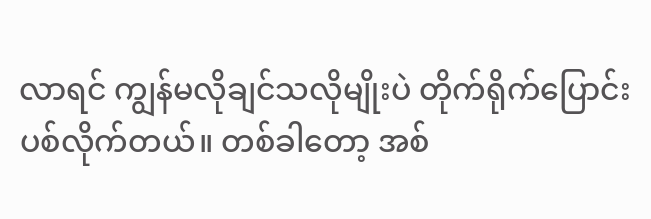လာရင် ကျွန်မလိုချင်သလိုမျိုးပဲ တိုက်ရိုက်ပြောင်းပစ်လိုက်တယ်။ တစ်ခါတော့ အစ်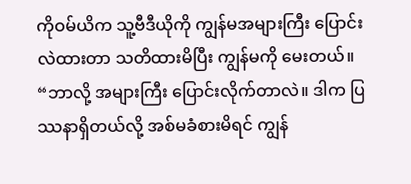ကိုဝမ်ယိက သူ့ဗီဒီယိုကို ကျွန်မအများကြီး ပြောင်းလဲထားတာ သတိထားမိပြီး ကျွန်မကို မေးတယ်။ “ဘာလို့ အများကြီး ပြောင်းလိုက်တာလဲ။ ဒါက ပြဿနာရှိတယ်လို့ အစ်မခံစားမိရင် ကျွန်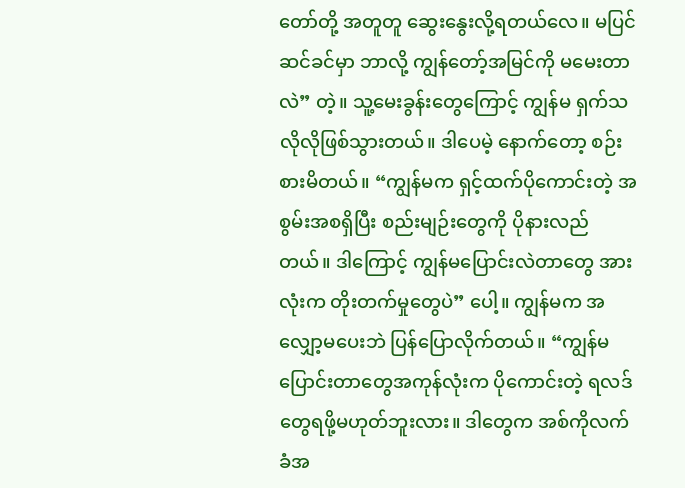တော်တို့ အတူတူ ဆွေးနွေးလို့ရတယ်လေ။ မပြင်ဆင်ခင်မှာ ဘာလို့ ကျွန်တော့်အမြင်ကို မမေးတာလဲ” တဲ့။ သူ့မေးခွန်းတွေကြောင့် ကျွန်မ ရှက်သလိုလိုဖြစ်သွားတယ်။ ဒါပေမဲ့ နောက်တော့ စဉ်းစားမိတယ်။ “ကျွန်မက ရှင့်ထက်ပိုကောင်းတဲ့ အစွမ်းအစရှိပြီး စည်းမျဉ်းတွေကို ပိုနားလည်တယ်။ ဒါကြောင့် ကျွန်မပြောင်းလဲတာတွေ အားလုံးက တိုးတက်မှုတွေပဲ” ပေါ့။ ကျွန်မက အလျှော့မပေးဘဲ ပြန်ပြောလိုက်တယ်။ “ကျွန်မ ပြောင်းတာတွေအကုန်လုံးက ပိုကောင်းတဲ့ ရလဒ်တွေရဖို့မဟုတ်ဘူးလား။ ဒါတွေက အစ်ကိုလက်ခံအ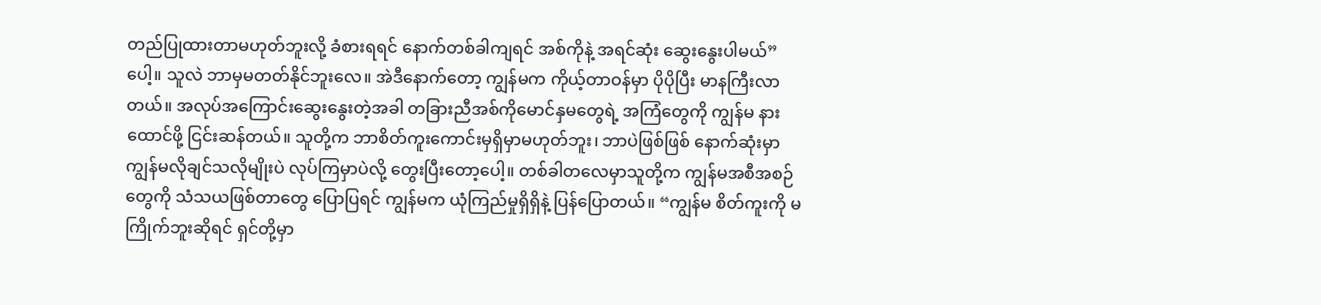တည်ပြုထားတာမဟုတ်ဘူးလို့ ခံစားရရင် နောက်တစ်ခါကျရင် အစ်ကိုနဲ့ အရင်ဆုံး ဆွေးနွေးပါမယ်” ပေါ့။ သူလဲ ဘာမှမတတ်နိုင်ဘူးလေ။ အဲဒီနောက်တော့ ကျွန်မက ကိုယ့်တာဝန်မှာ ပိုပိုပြီး မာနကြီးလာတယ်။ အလုပ်အကြောင်းဆွေးနွေးတဲ့အခါ တခြားညီအစ်ကိုမောင်နှမတွေရဲ့ အကြံတွေကို ကျွန်မ နားထောင်ဖို့ ငြင်းဆန်တယ်။ သူတို့က ဘာစိတ်ကူးကောင်းမှရှိမှာမဟုတ်ဘူး၊ ဘာပဲဖြစ်ဖြစ် နောက်ဆုံးမှာ ကျွန်မလိုချင်သလိုမျိုးပဲ လုပ်ကြမှာပဲလို့ တွေးပြီးတော့ပေါ့။ တစ်ခါတလေမှာသူတို့က ကျွန်မအစီအစဉ်တွေကို သံသယဖြစ်တာတွေ ပြောပြရင် ကျွန်မက ယုံကြည်မှုရှိရှိနဲ့ ပြန်ပြောတယ်။ “ကျွန်မ စိတ်ကူးကို မကြိုက်ဘူးဆိုရင် ရှင်တို့မှာ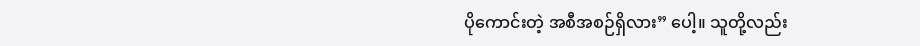ပိုကောင်းတဲ့ အစီအစဉ်ရှိလား” ပေါ့။ သူတို့လည်း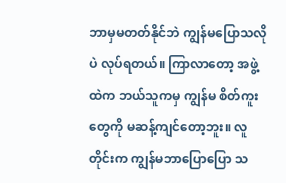ဘာမှမတတ်နိုင်ဘဲ ကျွန်မပြောသလိုပဲ လုပ်ရတယ်။ ကြာလာတော့ အဖွဲ့ထဲက ဘယ်သူကမှ ကျွန်မ စိတ်ကူးတွေကို မဆန့်ကျင်တော့ဘူး။ လူတိုင်းက ကျွန်မဘာပြောပြော သ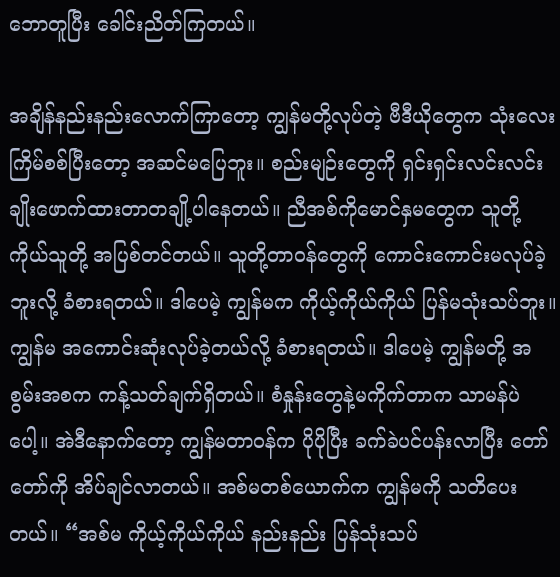ဘောတူပြီး ခေါင်းညိတ်ကြတယ်။

အချိန်နည်းနည်းလောက်ကြာတော့ ကျွန်မတို့လုပ်တဲ့ ဗီဒီယိုတွေက သုံးလေးကြိမ်စစ်ပြီးတော့ အဆင်မပြေဘူး။ စည်းမျဉ်းတွေကို ရှင်းရှင်းလင်းလင်း ချိုးဖောက်ထားတာတချို့ပါနေတယ်။ ညီအစ်ကိုမောင်နှမတွေက သူတို့ကိုယ်သူတို့ အပြစ်တင်တယ်။ သူတို့တာဝန်တွေကို ကောင်းကောင်းမလုပ်ခဲ့ဘူးလို့ ခံစားရတယ်။ ဒါပေမဲ့ ကျွန်မက ကိုယ့်ကိုယ်ကိုယ် ပြန်မသုံးသပ်ဘူး။ ကျွန်မ အကောင်းဆုံးလုပ်ခဲ့တယ်လို့ ခံစားရတယ်။ ဒါပေမဲ့ ကျွန်မတို့ အစွမ်းအစက ကန့်သတ်ချက်ရှိတယ်။ စံနှုန်းတွေနဲ့မကိုက်တာက သာမန်ပဲ ပေါ့။ အဲဒီနောက်တော့ ကျွန်မတာဝန်က ပိုပိုပြီး ခက်ခဲပင်ပန်းလာပြီး တော်တော်ကို အိပ်ချင်လာတယ်။ အစ်မတစ်ယောက်က ကျွန်မကို သတိပေးတယ်။ “အစ်မ ကိုယ့်ကိုယ်ကိုယ် နည်းနည်း ပြန်သုံးသပ်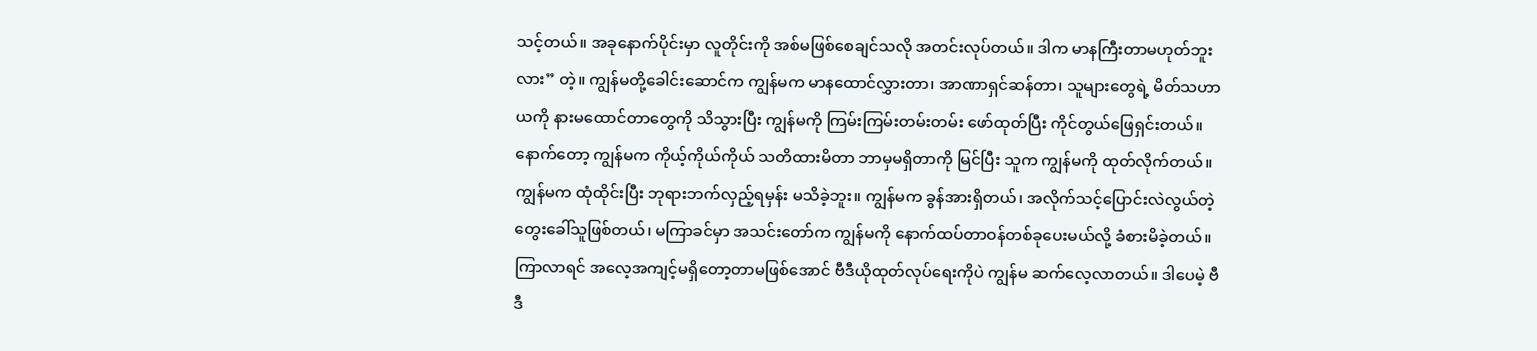သင့်တယ်။ အခုနောက်ပိုင်းမှာ လူတိုင်းကို အစ်မဖြစ်စေချင်သလို အတင်းလုပ်တယ်။ ဒါက မာနကြီးတာမဟုတ်ဘူးလား” တဲ့။ ကျွန်မတို့ခေါင်းဆောင်က ကျွန်မက မာနထောင်လွှားတာ၊ အာဏာရှင်ဆန်တာ၊ သူများတွေရဲ့ မိတ်သဟာယကို နားမထောင်တာတွေကို သိသွားပြီး ကျွန်မကို ကြမ်းကြမ်းတမ်းတမ်း ဖော်ထုတ်ပြီး ကိုင်တွယ်ဖြေရှင်းတယ်။ နောက်တော့ ကျွန်မက ကိုယ့်ကိုယ်ကိုယ် သတိထားမိတာ ဘာမှမရှိတာကို မြင်ပြီး သူက ကျွန်မကို ထုတ်လိုက်တယ်။ ကျွန်မက ထုံထိုင်းပြီး ဘုရားဘက်လှည့်ရမှန်း မသိခဲ့ဘူး။ ကျွန်မက ခွန်အားရှိတယ်၊ အလိုက်သင့်ပြောင်းလဲလွယ်တဲ့ တွေးခေါ်သူဖြစ်တယ်၊ မကြာခင်မှာ အသင်းတော်က ကျွန်မကို နောက်ထပ်တာဝန်တစ်ခုပေးမယ်လို့ ခံစားမိခဲ့တယ်။ ကြာလာရင် အလေ့အကျင့်မရှိတော့တာမဖြစ်အောင် ဗီဒီယိုထုတ်လုပ်ရေးကိုပဲ ကျွန်မ ဆက်လေ့လာတယ်။ ဒါပေမဲ့ ဗီဒီ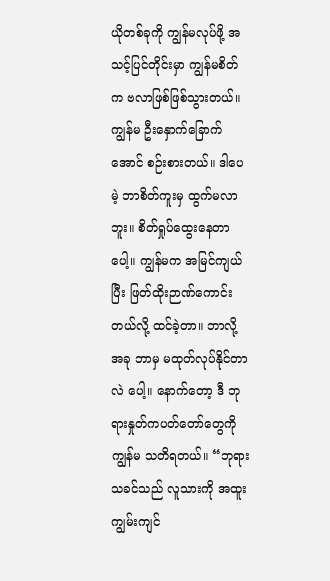ယိုတစ်ခုကို ကျွန်မလုပ်ဖို့ အသင့်ပြင်တိုင်းမှာ ကျွန်မစိတ်က ဗလာဖြစ်ဖြစ်သွားတယ်။ ကျွန်မ ဦးနှောက်ခြောက်အောင် စဉ်းစားတယ်။ ဒါပေမဲ့ ဘာစိတ်ကူးမှ ထွက်မလာဘူး။ စိတ်ရှုပ်ထွေးနေတာပေါ့။ ကျွန်မက အမြင်ကျယ်ပြီး ဖြတ်ထိုးဉာဏ်ကောင်းတယ်လို့ ထင်ခဲ့တာ။ ဘာလို့ အခု ဘာမှ မထုတ်လုပ်နိုင်တာလဲ ပေါ့။ နောက်တော့ ဒီ ဘုရားနှုတ်ကပတ်တော်တွေကို ကျွန်မ သတိရတယ်။ “ဘုရားသခင်သည် လူသားကို အထူးကျွမ်းကျင်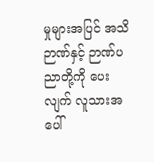မှုများအပြင် အသိဉာဏ်နှင့် ဉာဏ်ပညာတို့ကို ပေးလျက် လူသားအပေါ်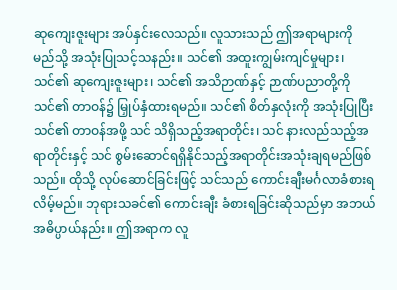ဆုကျေးဇူးများ အပ်နှင်းလေသည်။ လူသားသည် ဤအရာများကို မည်သို့ အသုံးပြုသင့်သနည်း။ သင်၏ အထူးကျွမ်းကျင်မှုများ၊ သင်၏ ဆုကျေးဇူးများ၊ သင်၏ အသိဉာဏ်နှင့် ဉာဏ်ပညာတို့ကို သင်၏ တာဝန်၌ မြှုပ်နှံထားရမည်။ သင်၏ စိတ်နှလုံးကို အသုံးပြုပြီး သင်၏ တာဝန်အဖို့ သင် သိရှိသည့်အရာတိုင်း၊ သင် နားလည်သည့်အရာတိုင်းနှင့် သင် စွမ်းဆောင်ရရှိနိုင်သည့်အရာတိုင်းအသုံးချရမည်ဖြစ်သည်။ ထိုသို့ လုပ်ဆောင်ခြင်းဖြင့် သင်သည် ကောင်းချီးမင်္ဂလာခံစားရလိမ့်မည်။ ဘုရားသခင်၏ ကောင်းချီး ခံစားရခြင်းဆိုသည်မှာ အဘယ်အဓိပ္ပာယ်နည်း။ ဤအရာက လူ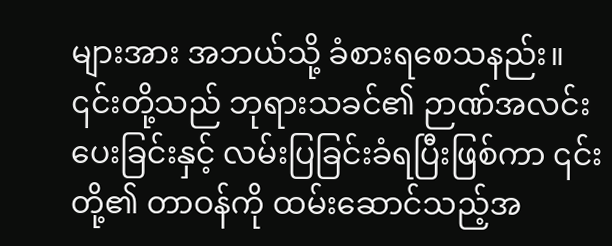များအား အဘယ်သို့ ခံစားရစေသနည်း။ ၎င်းတို့သည် ဘုရားသခင်၏ ဉာဏ်အလင်းပေးခြင်းနှင့် လမ်းပြခြင်းခံရပြီးဖြစ်ကာ ၎င်းတို့၏ တာဝန်ကို ထမ်းဆောင်သည့်အ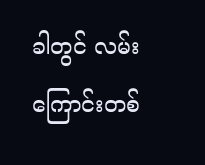ခါတွင် လမ်းကြောင်းတစ်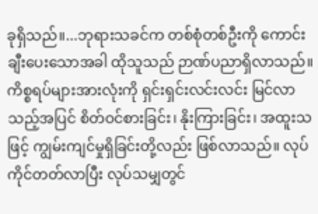ခုရှိသည်။...ဘုရားသခင်က တစ်စုံတစ်ဦးကို ကောင်းချီးပေးသောအခါ ထိုသူသည် ဉာဏ်ပညာရှိလာသည်။ ကိစ္စရပ်များအားလုံးကို ရှင်းရှင်းလင်းလင်း မြင်လာသည့်အပြင် စိတ်ဝင်စားခြင်း၊ နိုးကြားခြင်း၊ အထူးသဖြင့် ကျွမ်းကျင်မှုရှိခြင်းတို့လည်း ဖြစ်လာသည်။ လုပ်ကိုင်တတ်လာပြီး လုပ်သမျှတွင်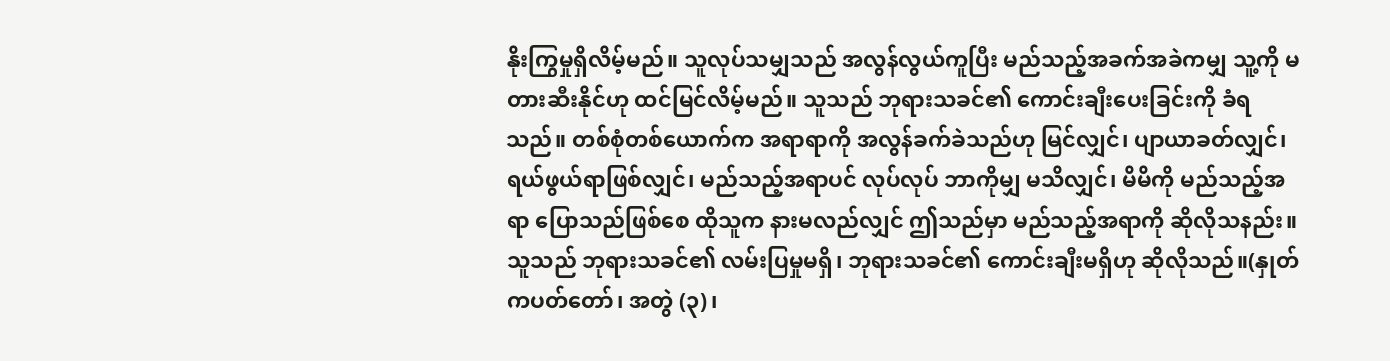နိုးကြွမှုရှိလိမ့်မည်။ သူလုပ်သမျှသည် အလွန်လွယ်ကူပြီး မည်သည့်အခက်အခဲကမျှ သူ့ကို မတားဆီးနိုင်ဟု ထင်မြင်လိမ့်မည်။ သူသည် ဘုရားသခင်၏ ကောင်းချီးပေးခြင်းကို ခံရသည်။ တစ်စုံတစ်ယောက်က အရာရာကို အလွန်ခက်ခဲသည်ဟု မြင်လျှင်၊ ပျာယာခတ်လျှင်၊ ရယ်ဖွယ်ရာဖြစ်လျှင်၊ မည်သည့်အရာပင် လုပ်လုပ် ဘာကိုမျှ မသိလျှင်၊ မိမိကို မည်သည့်အရာ ပြောသည်ဖြစ်စေ ထိုသူက နားမလည်လျှင် ဤသည်မှာ မည်သည့်အရာကို ဆိုလိုသနည်း။ သူသည် ဘုရားသခင်၏ လမ်းပြမှုမရှိ၊ ဘုရားသခင်၏ ကောင်းချီးမရှိဟု ဆိုလိုသည်။(နှုတ်ကပတ်တော်၊ အတွဲ (၃)၊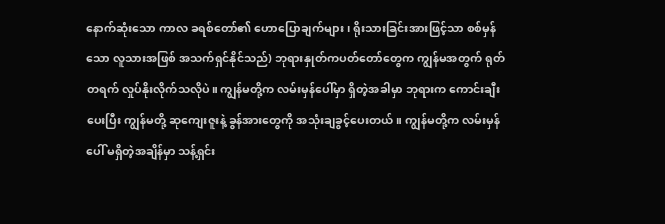နောက်ဆုံးသော ကာလ ခရစ်တော်၏ ဟောပြောချက်များ၊ ရိုးသားခြင်းအားဖြင့်သာ စစ်မှန်သော လူသားအဖြစ် အသက်ရှင်နိုင်သည်) ဘုရားနှုတ်ကပတ်တော်တွေက ကျွန်မအတွက် ရုတ်တရက် လှုပ်နိုးလိုက်သလိုပဲ။ ကျွန်မတို့က လမ်းမှန်ပေါ်မှာ ရှိတဲ့အခါမှာ ဘုရားက ကောင်းချီးပေးပြီး ကျွန်မတို့ ဆုကျေးဇူးနဲ့ ခွန်အားတွေကို အသုံးချခွင့်ပေးတယ်။ ကျွန်မတို့က လမ်းမှန်ပေါ် မရှိတဲ့အချိန်မှာ သန့်ရှင်း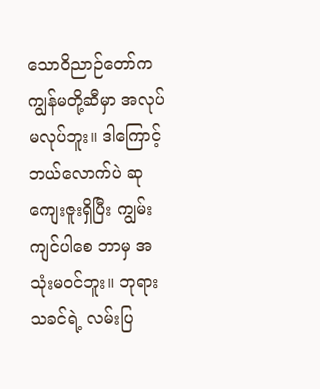သောဝိညာဉ်တော်က ကျွန်မတို့ဆီမှာ အလုပ်မလုပ်ဘူး။ ဒါကြောင့် ဘယ်လောက်ပဲ ဆုကျေးဇူးရှိပြီး ကျွမ်းကျင်ပါစေ ဘာမှ အသုံးမဝင်ဘူး။ ဘုရားသခင်ရဲ့ လမ်းပြ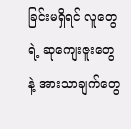ခြင်းမရှိရင် လူတွေရဲ့ ဆုကျေးဇူးတွေနဲ့ အားသာချက်တွေ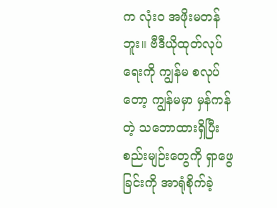က လုံးဝ အဖိုးမတန်ဘူး။ ဗီဒီယိုထုတ်လုပ်ရေးကို ကျွန်မ စလုပ်တော့ ကျွန်မမှာ မှန်ကန်တဲ့ သဘောထားရှိပြီး စည်းမျဉ်းတွေကို ရှာဖွေခြင်းကို အာရုံစိုက်ခဲ့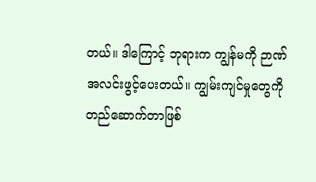တယ်။ ဒါကြောင့် ဘုရားက ကျွန်မကို ဉာဏ်အလင်းဖွင့်ပေးတယ်။ ကျွမ်းကျင်မှုတွေကို တည်ဆောက်တာဖြစ်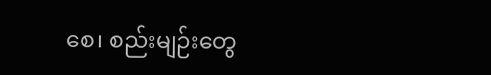စေ၊ စည်းမျဉ်းတွေ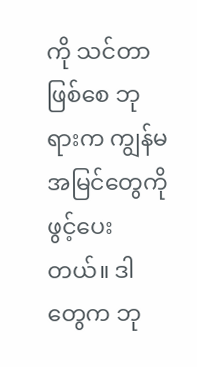ကို သင်တာဖြစ်စေ ဘုရားက ကျွန်မအမြင်တွေကို ဖွင့်ပေးတယ်။ ဒါတွေက ဘု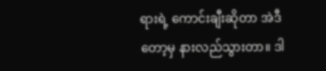ရားရဲ့ ကောင်းချီးဆိုတာ အဲဒီတော့မှ နားလည်သွားတာ။ ဒါ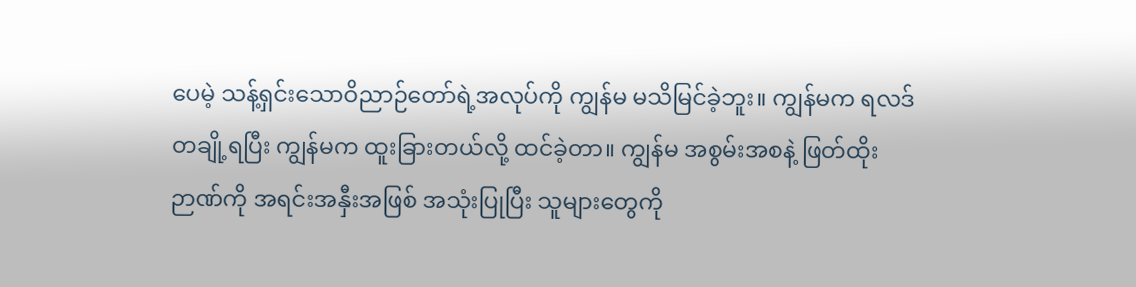ပေမဲ့ သန့်ရှင်းသောဝိညာဉ်တော်ရဲ့အလုပ်ကို ကျွန်မ မသိမြင်ခဲ့ဘူး။ ကျွန်မက ရလဒ်တချို့ရပြီး ကျွန်မက ထူးခြားတယ်လို့ ထင်ခဲ့တာ။ ကျွန်မ အစွမ်းအစနဲ့ ဖြတ်ထိုးဉာဏ်ကို အရင်းအနှီးအဖြစ် အသုံးပြုပြီး သူများတွေကို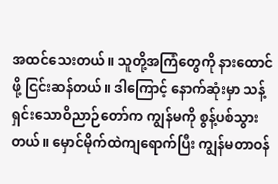အထင်သေးတယ်။ သူတို့အကြံတွေကို နားထောင်ဖို့ ငြင်းဆန်တယ်။ ဒါကြောင့် နောက်ဆုံးမှာ သန့်ရှင်းသောဝိညာဉ်တော်က ကျွန်မကို စွန့်ပစ်သွားတယ်။ မှောင်မိုက်ထဲကျရောက်ပြီး ကျွန်မတာဝန်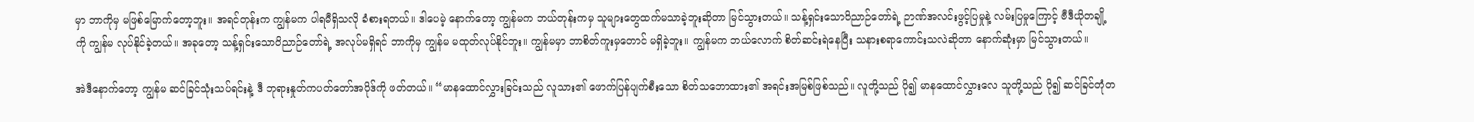မှာ ဘာကိုမှ မဖြစ်မြောက်တော့ဘူး။ အရင်တုန်းက ကျွန်မက ပါရမီရှိသလို ခံစားရတယ်။ ဒါပေမဲ့ နောက်တော့ ကျွန်မက ဘယ်တုန်းကမှ သူများတွေထက်မသာခဲ့ဘူးဆိုတာ မြင်သွားတယ်။ သန့်ရှင်းသောဝိညာဉ်တော်ရဲ့ ဉာဏ်အလင်းဖွင့်ပြမှုနဲ့ လမ်းပြမှုကြောင့် ဗီဒီယိုတချို့ကို ကျွန်မ လုပ်နိုင်ခဲ့တယ်။ အခုတော့ သန့်ရှင်းသောဝိညာဉ်တော်ရဲ့ အလုပ်မရှိရင် ဘာကိုမှ ကျွန်မ မထုတ်လုပ်နိုင်ဘူး။ ကျွန်မမှာ ဘာစိတ်ကူးမှတောင် မရှိခဲ့ဘူး။ ကျွန်မက ဘယ်လောက် စိတ်ဆင်းရဲနေပြီး သနားစရာကောင်းသလဲဆိုတာ နောက်ဆုံးမှာ မြင်သွားတယ်။

အဲဒီနောက်တော့ ကျွန်မ ဆင်ခြင်သုံးသပ်ရင်းနဲ့ ဒီ ဘုရားနှုတ်ကပတ်တော်အပိုဒ်ကို ဖတ်တယ်။ “မာနထောင်လွှားခြင်းသည် လူသား၏ ဖောက်ပြန်ပျက်စီးသော စိတ်သဘောထား၏ အရင်းအမြစ်ဖြစ်သည်။ လူတို့သည် ပို၍ မာနထောင်လွှားလေ သူတို့သည် ပို၍ ဆင်ခြင်တုံတ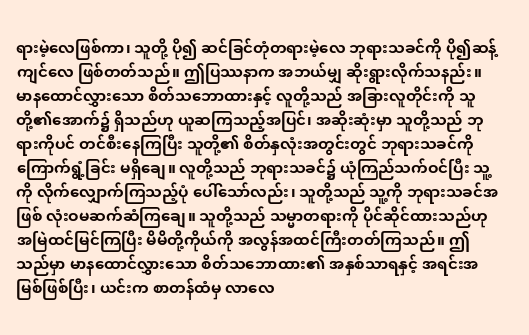ရားမဲ့လေဖြစ်ကာ၊ သူတို့ ပို၍ ဆင်ခြင်တုံတရားမဲ့လေ ဘုရားသခင်ကို ပို၍ဆန့်ကျင်လေ ဖြစ်တတ်သည်။ ဤပြဿနာက အဘယ်မျှ ဆိုးရွားလိုက်သနည်း။ မာနထောင်လွှားသော စိတ်သဘောထားနှင့် လူတို့သည် အခြားလူတိုင်းကို သူတို့၏အောက်၌ ရှိသည်ဟု ယူဆကြသည့်အပြင်၊ အဆိုးဆုံးမှာ သူတို့သည် ဘုရားကိုပင် တင်စီးနေကြပြီး သူတို့၏ စိတ်နှလုံးအတွင်းတွင် ဘုရားသခင်ကို ကြောက်ရွံ့ခြင်း မရှိချေ။ လူတို့သည် ဘုရားသခင်၌ ယုံကြည်သက်ဝင်ပြီး သူ့ကို လိုက်လျှောက်ကြသည့်ပုံ ပေါ်သော်လည်း၊ သူတို့သည် သူ့ကို ဘုရားသခင်အဖြစ် လုံးဝမဆက်ဆံကြချေ။ သူတို့သည် သမ္မာတရားကို ပိုင်ဆိုင်ထားသည်ဟု အမြဲထင်မြင်ကြပြီး မိမိတို့ကိုယ်ကို အလွန်အထင်ကြီးတတ်ကြသည်။ ဤသည်မှာ မာနထောင်လွှားသော စိတ်သဘောထား၏ အနှစ်သာရနှင့် အရင်းအမြစ်ဖြစ်ပြီး၊ ယင်းက စာတန်ထံမှ လာလေ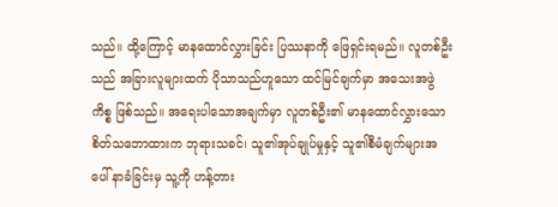သည်။ ထို့ကြောင့် မာနထောင်လွှားခြင်း ပြဿနာကို ဖြေရှင်းရမည်။ လူတစ်ဦးသည် အခြားလူများထက် ပိုသာသည်ဟူသော ထင်မြင်ချက်မှာ အသေးအဖွဲကိစ္စ ဖြစ်သည်။ အရေးပါသောအချက်မှာ လူတစ်ဦး၏ မာနထောင်လွှားသော စိတ်သဘောထားက ဘုရားသခင်၊ သူ၏အုပ်ချုပ်မှုနှင့် သူ၏စီမံချက်များအပေါ် နာခံခြင်းမှ သူ့ကို ဟန့်တား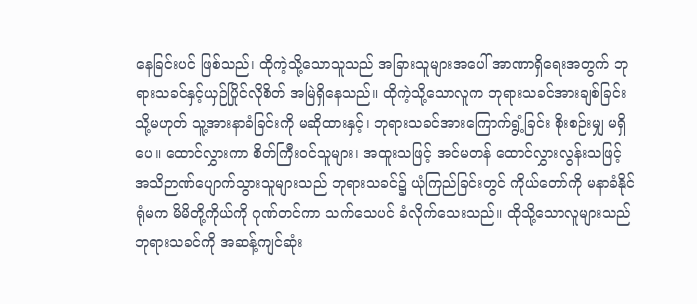နေခြင်းပင် ဖြစ်သည်၊ ထိုကဲ့သို့သောသူသည် အခြားသူများအပေါ် အာဏာရှိရေးအတွက် ဘုရားသခင်နှင့်ယှဉ်ပြိုင်လိုစိတ် အမြဲရှိနေသည်။ ထိုကဲ့သို့သောလူက ဘုရားသခင်အားချစ်ခြင်း သို့မဟုတ် သူ့အားနာခံခြင်းကို မဆိုထားနှင့်၊ ဘုရားသခင်အားကြောက်ရွံ့ခြင်း စိုးစဉ်းမျှ မရှိပေ။ ထောင်လွှားကာ စိတ်ကြီးဝင်သူများ၊ အထူးသဖြင့် အင်မတန် ထောင်လွှားလွန်းသဖြင့် အသိဉာဏ်ပျောက်သွားသူများသည် ဘုရားသခင်၌ ယုံကြည်ခြင်းတွင် ကိုယ်တော်ကို မနာခံနိုင်ရုံမက မိမိတို့ကိုယ်ကို ဂုဏ်တင်ကာ သက်သေပင် ခံလိုက်သေးသည်။ ထိုသို့သောလူများသည် ဘုရားသခင်ကို အဆန့်ကျင်ဆုံး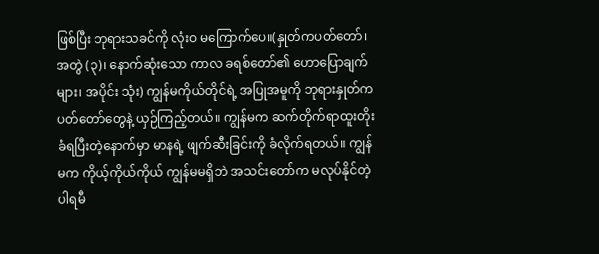ဖြစ်ပြီး ဘုရားသခင်ကို လုံးဝ မကြောက်ပေ။(နှုတ်ကပတ်တော်၊ အတွဲ (၃)၊ နောက်ဆုံးသော ကာလ ခရစ်တော်၏ ဟောပြောချက်များ၊ အပိုင်း သုံး) ကျွန်မကိုယ်တိုင်ရဲ့ အပြုအမူကို ဘုရားနှုတ်ကပတ်တော်တွေနဲ့ ယှဉ်ကြည့်တယ်။ ကျွန်မက ဆက်တိုက်ရာထူးတိုးခံရပြီးတဲ့နောက်မှာ မာနရဲ့ ဖျက်ဆီးခြင်းကို ခံလိုက်ရတယ်။ ကျွန်မက ကိုယ့်ကိုယ်ကိုယ် ကျွန်မမရှိဘဲ အသင်းတော်က မလုပ်နိုင်တဲ့ ပါရမီ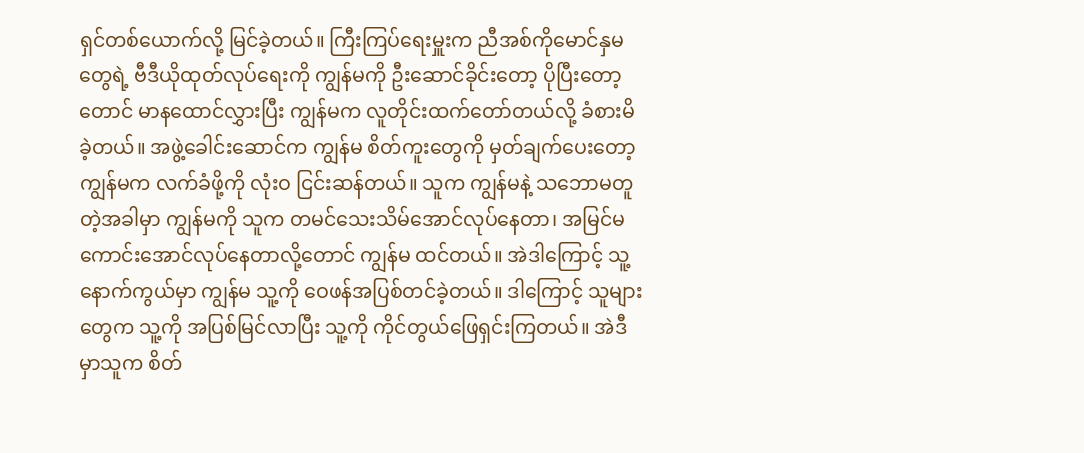ရှင်တစ်ယောက်လို့ မြင်ခဲ့တယ်။ ကြီးကြပ်ရေးမှူးက ညီအစ်ကိုမောင်နှမတွေရဲ့ ဗီဒီယိုထုတ်လုပ်ရေးကို ကျွန်မကို ဦးဆောင်ခိုင်းတော့ ပိုပြီးတော့တောင် မာနထောင်လွှားပြီး ကျွန်မက လူတိုင်းထက်တော်တယ်လို့ ခံစားမိခဲ့တယ်။ အဖွဲ့ခေါင်းဆောင်က ကျွန်မ စိတ်ကူးတွေကို မှတ်ချက်ပေးတော့ ကျွန်မက လက်ခံဖို့ကို လုံးဝ ငြင်းဆန်တယ်။ သူက ကျွန်မနဲ့ သဘောမတူတဲ့အခါမှာ ကျွန်မကို သူက တမင်သေးသိမ်အောင်လုပ်နေတာ၊ အမြင်မကောင်းအောင်လုပ်နေတာလို့တောင် ကျွန်မ ထင်တယ်။ အဲဒါကြောင့် သူ့နောက်ကွယ်မှာ ကျွန်မ သူ့ကို ဝေဖန်အပြစ်တင်ခဲ့တယ်။ ဒါကြောင့် သူများတွေက သူ့ကို အပြစ်မြင်လာပြီး သူ့ကို ကိုင်တွယ်ဖြေရှင်းကြတယ်။ အဲဒီမှာသူက စိတ်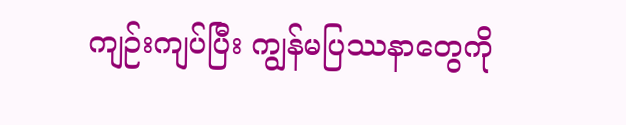ကျဉ်းကျပ်ပြီး ကျွန်မပြဿနာတွေကို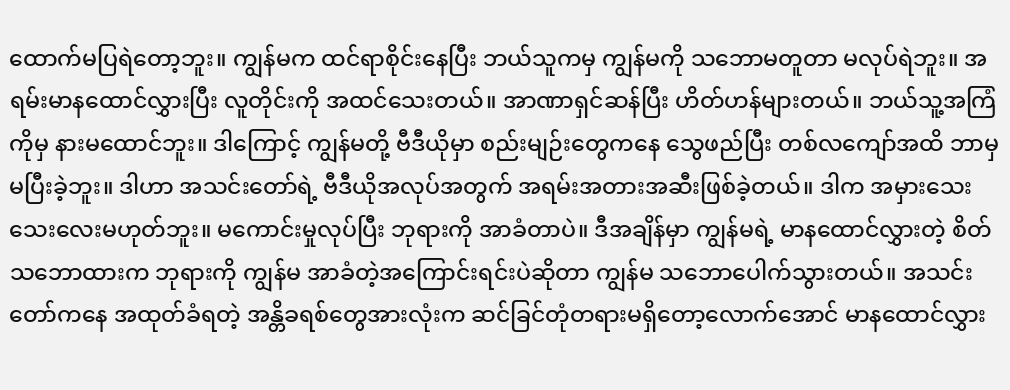ထောက်မပြရဲတော့ဘူး။ ကျွန်မက ထင်ရာစိုင်းနေပြီး ဘယ်သူကမှ ကျွန်မကို သဘောမတူတာ မလုပ်ရဲဘူး။ အရမ်းမာနထောင်လွှားပြီး လူတိုင်းကို အထင်သေးတယ်။ အာဏာရှင်ဆန်ပြီး ဟိတ်ဟန်များတယ်။ ဘယ်သူ့အကြံကိုမှ နားမထောင်ဘူး။ ဒါကြောင့် ကျွန်မတို့ ဗီဒီယိုမှာ စည်းမျဉ်းတွေကနေ သွေဖည်ပြီး တစ်လကျော်အထိ ဘာမှမပြီးခဲ့ဘူး။ ဒါဟာ အသင်းတော်ရဲ့ ဗီဒီယိုအလုပ်အတွက် အရမ်းအတားအဆီးဖြစ်ခဲ့တယ်။ ဒါက အမှားသေးသေးလေးမဟုတ်ဘူး။ မကောင်းမှုလုပ်ပြီး ဘုရားကို အာခံတာပဲ။ ဒီအချိန်မှာ ကျွန်မရဲ့ မာနထောင်လွှားတဲ့ စိတ်သဘောထားက ဘုရားကို ကျွန်မ အာခံတဲ့အကြောင်းရင်းပဲဆိုတာ ကျွန်မ သဘောပေါက်သွားတယ်။ အသင်းတော်ကနေ အထုတ်ခံရတဲ့ အန္တိခရစ်တွေအားလုံးက ဆင်ခြင်တုံတရားမရှိတော့လောက်အောင် မာနထောင်လွှား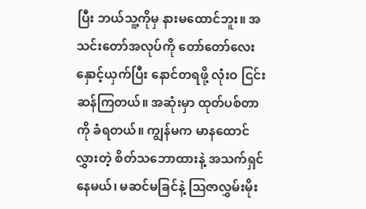ပြီး ဘယ်သူ့ကိုမှ နားမထောင်ဘူး။ အသင်းတော်အလုပ်ကို တော်တော်လေး နှောင့်ယှက်ပြီး နောင်တရဖို့ လုံးဝ ငြင်းဆန်ကြတယ်။ အဆုံးမှာ ထုတ်ပစ်တာကို ခံရတယ်။ ကျွန်မက မာနထောင်လွှားတဲ့ စိတ်သဘောထားနဲ့ အသက်ရှင်နေမယ်၊ မဆင်မခြင်နဲ့ ဩဇာလွှမ်းမိုး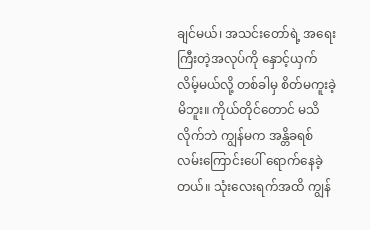ချင်မယ်၊ အသင်းတော်ရဲ့ အရေးကြီးတဲ့အလုပ်ကို နှောင့်ယှက်လိမ့်မယ်လို့ တစ်ခါမှ စိတ်မကူးခဲ့မိဘူး။ ကိုယ်တိုင်တောင် မသိလိုက်ဘဲ ကျွန်မက အန္တိခရစ်လမ်းကြောင်းပေါ် ရောက်နေခဲ့တယ်။ သုံးလေးရက်အထိ ကျွန်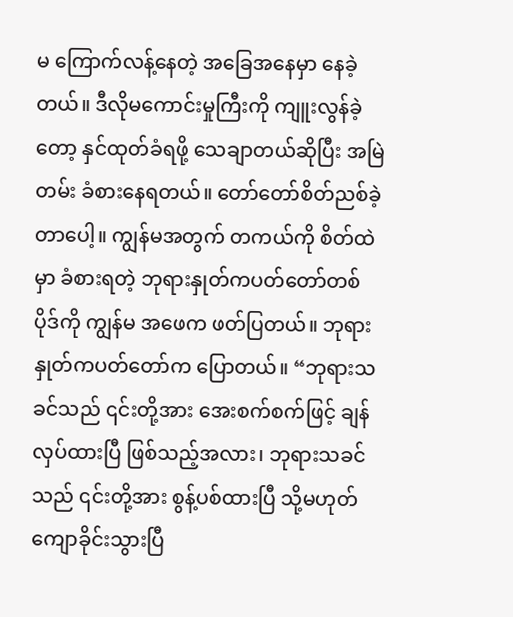မ ကြောက်လန့်နေတဲ့ အခြေအနေမှာ နေခဲ့တယ်။ ဒီလိုမကောင်းမှုကြီးကို ကျူးလွန်ခဲ့တော့ နှင်ထုတ်ခံရဖို့ သေချာတယ်ဆိုပြီး အမြဲတမ်း ခံစားနေရတယ်။ တော်တော်စိတ်ညစ်ခဲ့တာပေါ့။ ကျွန်မအတွက် တကယ်ကို စိတ်ထဲမှာ ခံစားရတဲ့ ဘုရားနှုတ်ကပတ်တော်တစ်ပိုဒ်ကို ကျွန်မ အဖေက ဖတ်ပြတယ်။ ဘုရားနှုတ်ကပတ်တော်က ပြောတယ်။ “ဘုရားသခင်သည် ၎င်းတို့အား အေးစက်စက်ဖြင့် ချန်လှပ်ထားပြီ ဖြစ်သည့်အလား၊ ဘုရားသခင်သည် ၎င်းတို့အား စွန့်ပစ်ထားပြီ သို့မဟုတ် ကျောခိုင်းသွားပြီ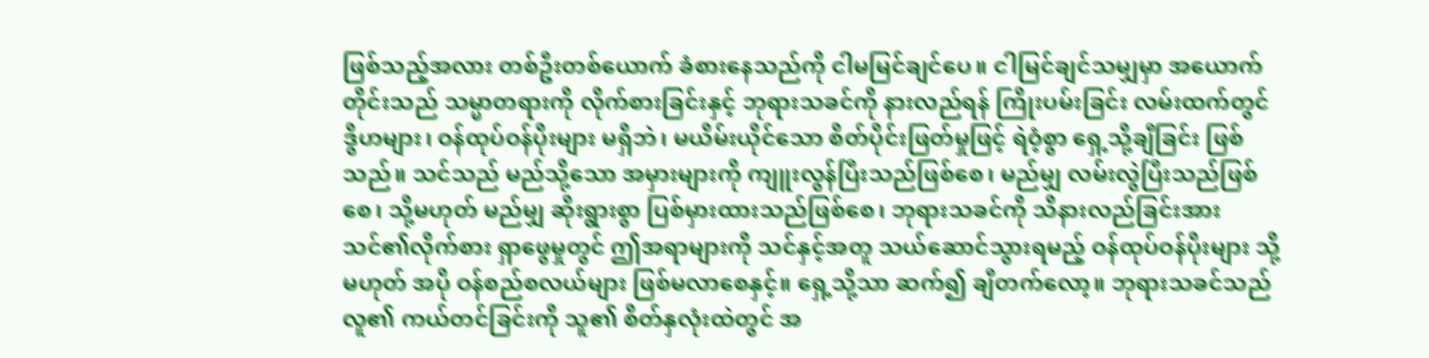ဖြစ်သည့်အလား တစ်ဦးတစ်ယောက် ခံစားနေသည်ကို ငါမမြင်ချင်ပေ။ ငါမြင်ချင်သမျှမှာ အယောက်တိုင်းသည် သမ္မာတရားကို လိုက်စားခြင်းနှင့် ဘုရားသခင်ကို နားလည်ရန် ကြိုးပမ်းခြင်း လမ်းထက်တွင် ဒွိဟများ၊ ဝန်ထုပ်ဝန်ပိုးများ မရှိဘဲ၊ မယိမ်းယိုင်သော စိတ်ပိုင်းဖြတ်မှုဖြင့် ရဲဝံ့စွာ ရှေ့သို့ချီခြင်း ဖြစ်သည်။ သင်သည် မည်သို့သော အမှားများကို ကျူးလွန်ပြီးသည်ဖြစ်စေ၊ မည်မျှ လမ်းလွဲပြီးသည်ဖြစ်စေ၊ သို့မဟုတ် မည်မျှ ဆိုးရွားစွာ ပြစ်မှားထားသည်ဖြစ်စေ၊ ဘုရားသခင်ကို သိနားလည်ခြင်းအား သင်၏လိုက်စား ရှာဖွေမှုတွင် ဤအရာများကို သင်နှင့်အတူ သယ်ဆောင်သွားရမည့် ဝန်ထုပ်ဝန်ပိုးများ သို့မဟုတ် အပို ဝန်စည်စလယ်များ ဖြစ်မလာစေနှင့်။ ရှေ့သို့သာ ဆက်၍ ချီတက်လော့။ ဘုရားသခင်သည် လူ၏ ကယ်တင်ခြင်းကို သူ၏ စိတ်နှလုံးထဲတွင် အ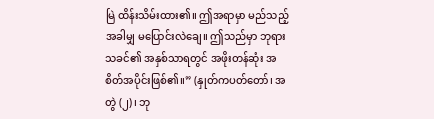မြဲ ထိန်းသိမ်းထား၏။ ဤအရာမှာ မည်သည့်အခါမျှ မပြောင်းလဲချေ။ ဤသည်မှာ ဘုရားသခင်၏ အနှစ်သာရတွင် အဖိုးတန်ဆုံး အစိတ်အပိုင်းဖြစ်၏။” (နှုတ်ကပတ်တော်၊ အတွဲ (၂)၊ ဘု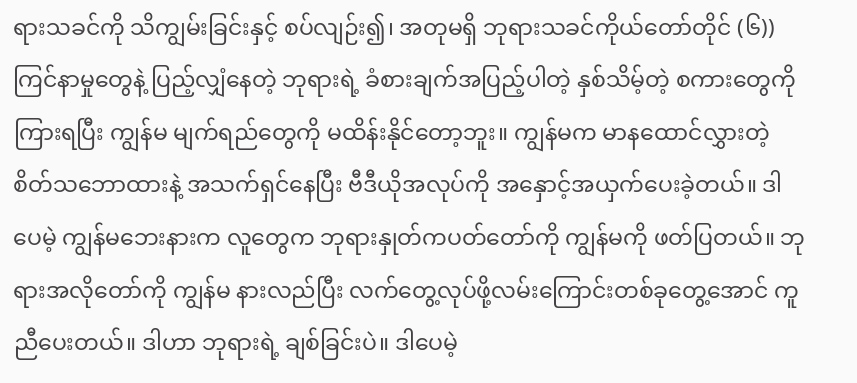ရားသခင်ကို သိကျွမ်းခြင်းနှင့် စပ်လျဉ်း၍၊ အတုမရှိ ဘုရားသခင်ကိုယ်တော်တိုင် (၆)) ကြင်နာမှုတွေနဲ့ ပြည့်လျှံနေတဲ့ ဘုရားရဲ့ ခံစားချက်အပြည့်ပါတဲ့ နှစ်သိမ့်တဲ့ စကားတွေကိုကြားရပြီး ကျွန်မ မျက်ရည်တွေကို မထိန်းနိုင်တော့ဘူး။ ကျွန်မက မာနထောင်လွှားတဲ့ စိတ်သဘောထားနဲ့ အသက်ရှင်နေပြီး ဗီဒီယိုအလုပ်ကို အနှောင့်အယှက်ပေးခဲ့တယ်။ ဒါပေမဲ့ ကျွန်မဘေးနားက လူတွေက ဘုရားနှုတ်ကပတ်တော်ကို ကျွန်မကို ဖတ်ပြတယ်။ ဘုရားအလိုတော်ကို ကျွန်မ နားလည်ပြီး လက်တွေ့လုပ်ဖို့လမ်းကြောင်းတစ်ခုတွေ့အောင် ကူညီပေးတယ်။ ဒါဟာ ဘုရားရဲ့ ချစ်ခြင်းပဲ။ ဒါပေမဲ့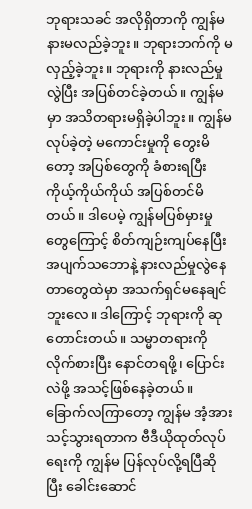ဘုရားသခင် အလိုရှိတာကို ကျွန်မ နားမလည်ခဲ့ဘူး။ ဘုရားဘက်ကို မလှည့်ခဲ့ဘူး။ ဘုရားကို နားလည်မှုလွဲပြီး အပြစ်တင်ခဲ့တယ်။ ကျွန်မမှာ အသိတရားမရှိခဲ့ပါဘူး။ ကျွန်မလုပ်ခဲ့တဲ့ မကောင်းမှုကို တွေးမိတော့ အပြစ်တွေကို ခံစားရပြီး ကိုယ့်ကိုယ်ကိုယ် အပြစ်တင်မိတယ်။ ဒါပေမဲ့ ကျွန်မပြစ်မှားမှုတွေကြောင့် စိတ်ကျဉ်းကျပ်နေပြီး အပျက်သဘောနဲ့ နားလည်မှုလွဲနေတာတွေထဲမှာ အသက်ရှင်မနေချင်ဘူးလေ။ ဒါကြောင့် ဘုရားကို ဆုတောင်းတယ်။ သမ္မာတရားကို လိုက်စားပြီး နောင်တရဖို့၊ ပြောင်းလဲဖို့ အသင့်ဖြစ်နေခဲ့တယ်။ ခြောက်လကြာတော့ ကျွန်မ အံ့အားသင့်သွားရတာက ဗီဒီယိုထုတ်လုပ်ရေးကို ကျွန်မ ပြန်လုပ်လို့ရပြီဆိုပြီး ခေါင်းဆောင်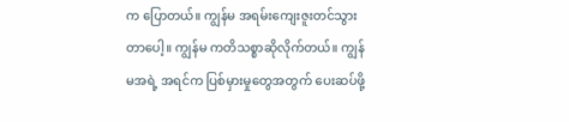က ပြောတယ်။ ကျွန်မ အရမ်းကျေးဇူးတင်သွားတာပေါ့။ ကျွန်မ ကတိသစ္စာဆိုလိုက်တယ်။ ကျွန်မအရဲ့ အရင်က ပြစ်မှားမှုတွေအတွက် ပေးဆပ်ဖို့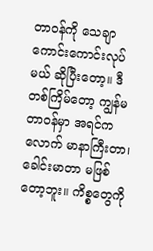တာဝန်ကို သေချာကောင်းကောင်းလုပ်မယ် ဆိုပြီးတော့။ ဒီတစ်ကြိမ်တော့ ကျွန်မတာဝန်မှာ အရင်ကလောက် မာနာကြီးတာ၊ ခေါင်းမာတာ မဖြစ်တော့ဘူး။ ကိစ္စတွေကို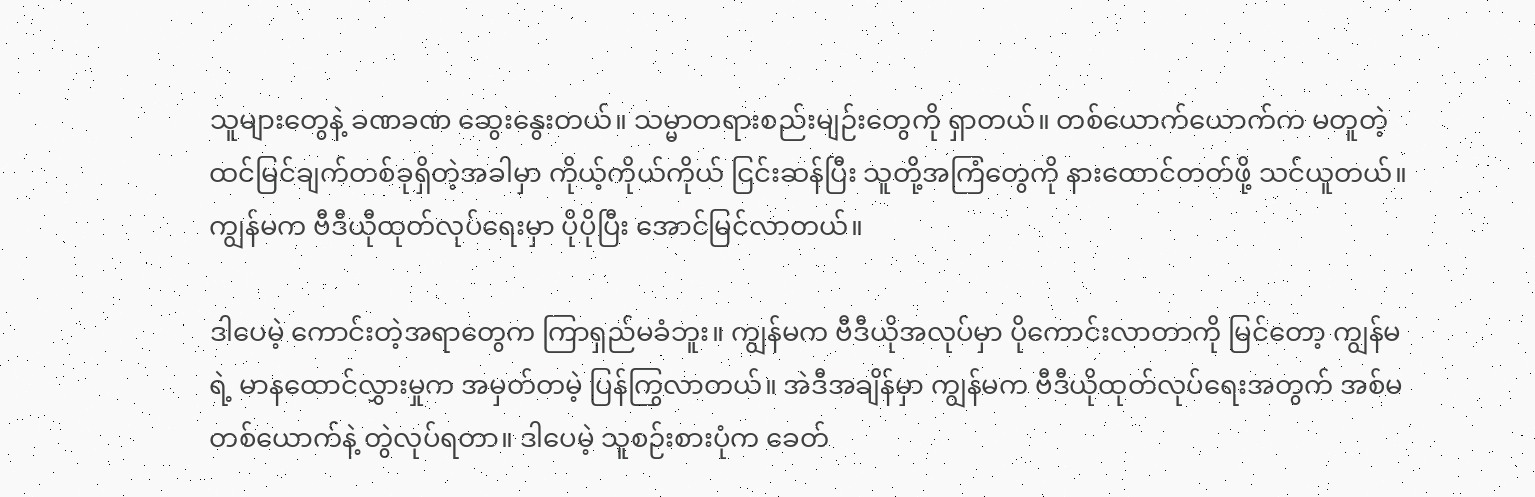သူများတွေနဲ့ ခဏခဏ ဆွေးနွေးတယ်။ သမ္မာတရားစည်းမျဉ်းတွေကို ရှာတယ်။ တစ်ယောက်ယောက်က မတူတဲ့ ထင်မြင်ချက်တစ်ခုရှိတဲ့အခါမှာ ကိုယ့်ကိုယ်ကိုယ် ငြင်းဆန်ပြီး သူတို့အကြံတွေကို နားထောင်တတ်ဖို့ သင်ယူတယ်။ ကျွန်မက ဗီဒီယီုထုတ်လုပ်ရေးမှာ ပိုပိုပြီး အောင်မြင်လာတယ်။

ဒါပေမဲ့ ကောင်းတဲ့အရာတွေက ကြာရှည်မခံဘူး။ ကျွန်မက ဗီဒီယိုအလုပ်မှာ ပိုကောင်းလာတာကို မြင်တော့ ကျွန်မရဲ့ မာနထောင်လွှားမှုက အမှတ်တမဲ့ ပြန်ကြွလာတယ်။ အဲဒီအချိန်မှာ ကျွန်မက ဗီဒီယိုထုတ်လုပ်ရေးအတွက် အစ်မတစ်ယောက်နဲ့ တွဲလုပ်ရတာ။ ဒါပေမဲ့ သူစဉ်းစားပုံက ခေတ်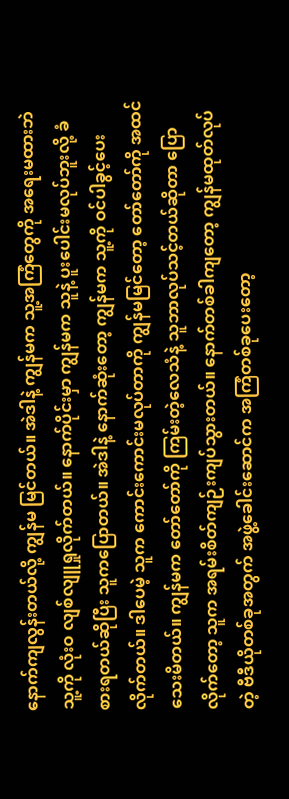နောက်ကျလွန်းတယ်လို့ ကျွန်မ မြင်တယ်။ အဲဒါနဲ့ ကျွန်မက သူ့အကြံတွေကို အရေးမထားဘဲ သူ့ကို လုံးဝ လျစ်လျူရှုလိုက်တယ်။ နောက်ပိုင်းမှာ ကျွန်မက သူနဲ့ ပူးပေါင်းမလုပ်ဘူးလို့ ခံစားရတယ်ဆိုပြီး သူကပြောတယ်။ အဲဒါနဲ့ နောက်ဆုံးတော့ ကျွန်မက သူ့ကို ဝင်ပါခွင့်ပေးလိုက်တယ်။ ဒါပေမဲ့ သူက ကောင်းကောင်းမလုပ်တာကို ကျွန်မမြင်တော့ တော်တော်ကို အထင်သေးမိတယ်။ ကျွန်မက တော်တော်ကို ကြမ်းတဲ့လေသံနဲ့ သူဘာလုပ်သင့်တယ်ဆိုတာ ပြောလိုက်တော့ သူက အရမ်းစိတ်ကျဉ်းကျပ်သွားတယ်။ နောက်တစ်ခါကျတော့ ကျွန်မထုတ်လုပ်တဲ့ ဗီဒီယိုတစ်ခုအတွက် အဖွဲ့ခေါင်းဆောင်က အကြံတစ်ခုပေးတော့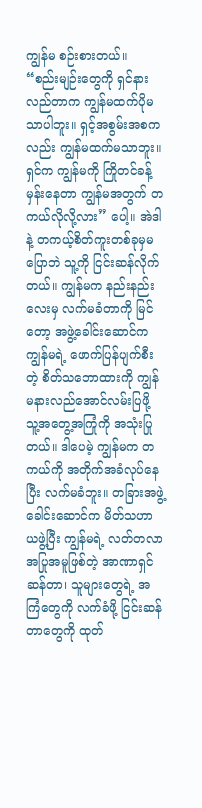ကျွန်မ စဉ်းစားတယ်။ “စည်းမျဉ်းတွေကို ရှင်နားလည်တာက ကျွန်မထက်ပိုမသာပါဘူး။ ရှင့်အစွမ်းအစကလည်း ကျွန်မထက်မသာဘူး။ ရှင်က ကျွန်မကို ကြိုတင်ခန့်မှန်းနေတာ ကျွန်မအတွက် တကယ်လိုလို့လား” ပေါ့။ အဲဒါနဲ့ တကယ့်စိတ်ကူးတစ်ခုမှမပြောဘဲ သူ့ကို ငြင်းဆန်လိုက်တယ်။ ကျွန်မက နည်းနည်းလေးမှ လက်မခံတာကို မြင်တော့ အဖွဲ့ခေါင်းဆောင်က ကျွန်မရဲ့ ဖောက်ပြန်ပျက်စီးတဲ့ စိတ်သဘောထားကို ကျွန်မနားလည်အောင်လမ်းပြဖို့ သူ့အတွေ့အကြုံကို အသုံးပြုတယ်။ ဒါပေမဲ့ ကျွန်မက တကယ်ကို အတိုက်အခံလုပ်နေပြီး လက်မခံဘူး။ တခြားအဖွဲ့ခေါင်းဆောင်က မိတ်သဟာယဖွဲ့ပြီး ကျွန်မရဲ့ လတ်တလာအပြုအမူဖြစ်တဲ့ အာဏာရှင်ဆန်တာ၊ သူများတွေရဲ့ အကြံတွေကို လက်ခံဖို့ ငြင်းဆန်တာတွေကို ထုတ်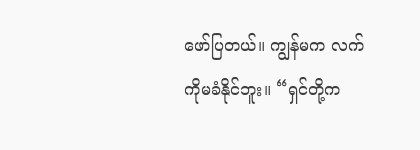ဖော်ပြတယ်။ ကျွန်မက လက်ကိုမခံနိုင်ဘူး။ “ရှင်တို့က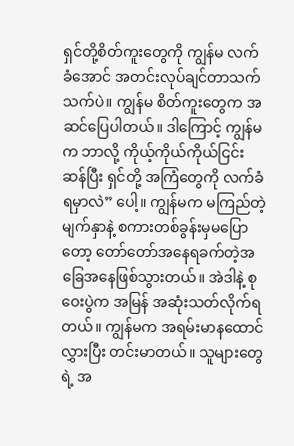ရှင်တို့စိတ်ကူးတွေကို ကျွန်မ လက်ခံအောင် အတင်းလုပ်ချင်တာသက်သက်ပဲ။ ကျွန်မ စိတ်ကူးတွေက အဆင်ပြေပါတယ်။ ဒါကြောင့် ကျွန်မက ဘာလို့ ကိုယ့်ကိုယ်ကိုယ်ငြင်းဆန်ပြီး ရှင်တို့ အကြံတွေကို လက်ခံရမှာလဲ” ပေါ့။ ကျွန်မက မကြည်တဲ့မျက်နှာနဲ့ စကားတစ်ခွန်းမှမပြောတော့ တော်တော်အနေရခက်တဲ့အခြေအနေဖြစ်သွားတယ်။ အဲဒါနဲ့ စုဝေးပွဲက အမြန် အဆုံးသတ်လိုက်ရတယ်။ ကျွန်မက အရမ်းမာနထောင်လွှားပြီး တင်းမာတယ်။ သူများတွေရဲ့ အ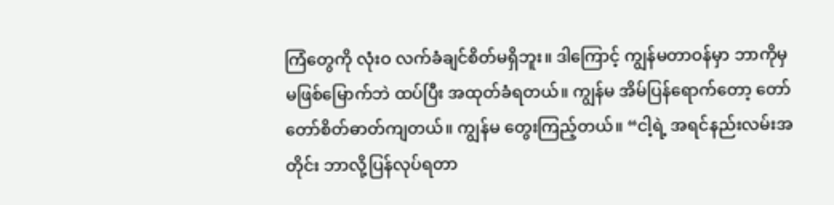ကြံတွေကို လုံးဝ လက်ခံချင်စိတ်မရှိဘူး။ ဒါကြောင့် ကျွန်မတာဝန်မှာ ဘာကိုမှ မဖြစ်မြောက်ဘဲ ထပ်ပြီး အထုတ်ခံရတယ်။ ကျွန်မ အိမ်ပြန်ရောက်တော့ တော်တော်စိတ်ဓာတ်ကျတယ်။ ကျွန်မ တွေးကြည့်တယ်။ “ငါ့ရဲ့ အရင်နည်းလမ်းအတိုင်း ဘာလို့ပြန်လုပ်ရတာ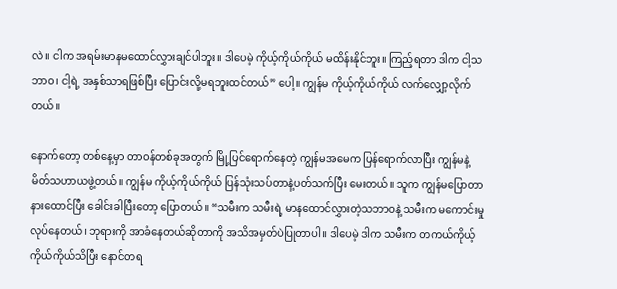လဲ။ ငါက အရမ်းမာနမထောင်လွှားချင်ပါဘူး။ ဒါပေမဲ့ ကိုယ့်ကိုယ်ကိုယ် မထိန်းနိုင်ဘူး။ ကြည့်ရတာ ဒါက ငါ့သဘာဝ၊ ငါ့ရဲ့ အနှစ်သာရဖြစ်ပြီး ပြောင်းလို့မရဘူးထင်တယ်” ပေါ့။ ကျွန်မ ကိုယ့်ကိုယ်ကိုယ် လက်လျှော့လိုက်တယ်။

နောက်တော့ တစ်နေ့မှာ တာဝန်တစ်ခုအတွက် မြို့ပြင်ရောက်နေတဲ့ ကျွန်မအမေက ပြန်ရောက်လာပြီး ကျွန်မနဲ့ မိတ်သဟာယဖွဲ့တယ်။ ကျွန်မ ကိုယ့်ကိုယ်ကိုယ် ပြန်သုံးသပ်တာနဲ့ပတ်သက်ပြီး မေးတယ်။ သူက ကျွန်မပြောတာ နားထောင်ပြီး ခေါင်းခါပြီးတော့ ပြောတယ်။ “သမီးက သမီးရဲ့ မာနထောင်လွှားတဲ့သဘာဝနဲ့ သမီးက မကောင်းမှုလုပ်နေတယ်၊ ဘုရားကို အာခံနေတယ်ဆိုတာကို အသိအမှတ်ပဲပြုတာပါ။ ဒါပေမဲ့ ဒါက သမီးက တကယ်ကိုယ့်ကိုယ်ကိုယ်သိပြီး နောင်တရ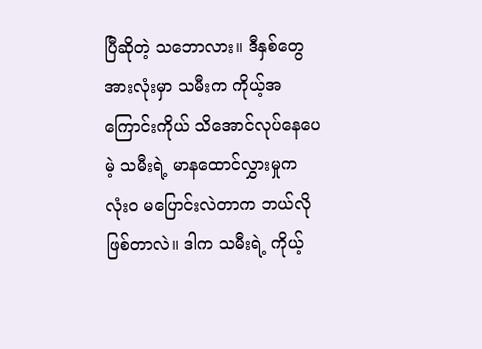ပြီဆိုတဲ့ သဘောလား။ ဒီနှစ်တွေအားလုံးမှာ သမီးက ကိုယ့်အကြောင်းကိုယ် သိအောင်လုပ်နေပေမဲ့ သမီးရဲ့ မာနထောင်လွှားမှုက လုံးဝ မပြောင်းလဲတာက ဘယ်လိုဖြစ်တာလဲ။ ဒါက သမီးရဲ့ ကိုယ့်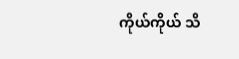ကိုယ်ကိုယ် သိ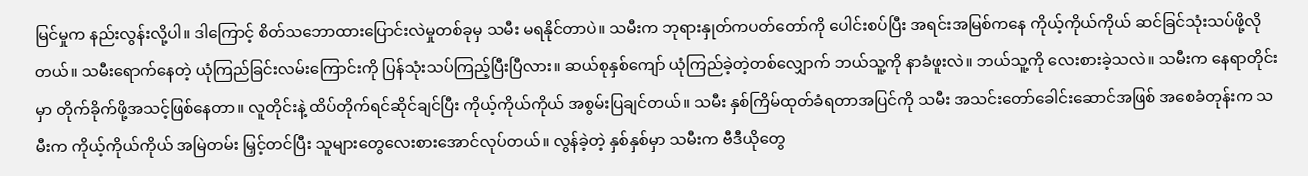မြင်မှုက နည်းလွန်းလို့ပါ။ ဒါကြောင့် စိတ်သဘောထားပြောင်းလဲမှုတစ်ခုမှ သမီး မရနိုင်တာပဲ။ သမီးက ဘုရားနှုတ်ကပတ်တော်ကို ပေါင်းစပ်ပြီး အရင်းအမြစ်ကနေ ကိုယ့်ကိုယ်ကိုယ် ဆင်ခြင်သုံးသပ်ဖို့လိုတယ်။ သမီးရောက်နေတဲ့ ယုံကြည်ခြင်းလမ်းကြောင်းကို ပြန်သုံးသပ်ကြည့်ပြီးပြီလား။ ဆယ်စုနှစ်ကျော် ယုံကြည်ခဲ့တဲ့တစ်လျှောက် ဘယ်သူ့ကို နာခံဖူးလဲ။ ဘယ်သူ့ကို လေးစားခဲ့သလဲ။ သမီးက နေရာတိုင်းမှာ တိုက်ခိုက်ဖို့အသင့်ဖြစ်နေတာ။ လူတိုင်းနဲ့ ထိပ်တိုက်ရင်ဆိုင်ချင်ပြီး ကိုယ့်ကိုယ်ကိုယ် အစွမ်းပြချင်တယ်။ သမီး နှစ်ကြိမ်ထုတ်ခံရတာအပြင်ကို သမီး အသင်းတော်ခေါင်းဆောင်အဖြစ် အစေခံတုန်းက သမီးက ကိုယ့်ကိုယ်ကိုယ် အမြဲတမ်း မြှင့်တင်ပြီး သူများတွေလေးစားအောင်လုပ်တယ်။ လွန်ခဲ့တဲ့ နှစ်နှစ်မှာ သမီးက ဗီဒီယိုတွေ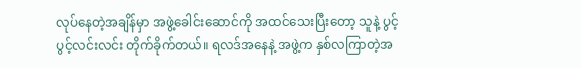လုပ်နေတဲ့အချိန်မှာ အဖွဲ့ခေါင်းဆောင်ကို အထင်သေးပြီးတော့ သူနဲ့ ပွင့်ပွင့်လင်းလင်း တိုက်ခိုက်တယ်။ ရလဒ်အနေနဲ့ အဖွဲ့က နှစ်လကြာတဲ့အ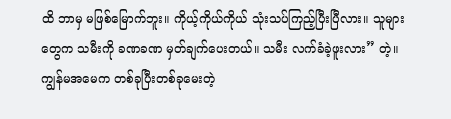ထိ ဘာမှ မဖြစ်မြောက်ဘူး။ ကိုယ့်ကိုယ်ကိုယ် သုံးသပ်ကြည့်ပြီးပြီလား။ သူများတွေက သမီးကို ခဏခဏ မှတ်ချက်ပေးတယ်။ သမီး လက်ခံခဲ့ဖူးလား” တဲ့။ ကျွန်မအမေက တစ်ခုပြီးတစ်ခုမေးတဲ့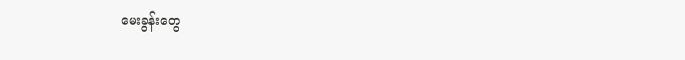မေးခွန်းတွေ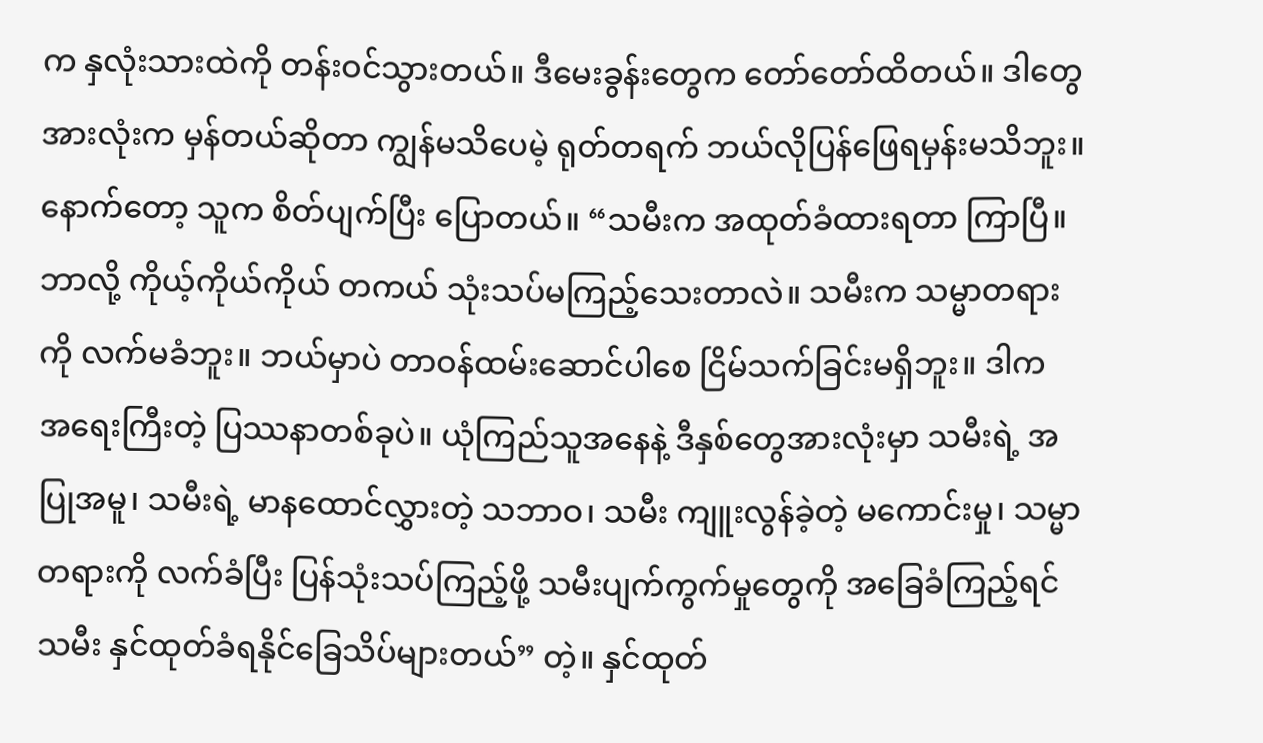က နှလုံးသားထဲကို တန်းဝင်သွားတယ်။ ဒီမေးခွန်းတွေက တော်တော်ထိတယ်။ ဒါတွေအားလုံးက မှန်တယ်ဆိုတာ ကျွန်မသိပေမဲ့ ရုတ်တရက် ဘယ်လိုပြန်ဖြေရမှန်းမသိဘူး။ နောက်တော့ သူက စိတ်ပျက်ပြီး ပြောတယ်။ “သမီးက အထုတ်ခံထားရတာ ကြာပြီ။ ဘာလို့ ကိုယ့်ကိုယ်ကိုယ် တကယ် သုံးသပ်မကြည့်သေးတာလဲ။ သမီးက သမ္မာတရားကို လက်မခံဘူး။ ဘယ်မှာပဲ တာဝန်ထမ်းဆောင်ပါစေ ငြိမ်သက်ခြင်းမရှိဘူး။ ဒါက အရေးကြီးတဲ့ ပြဿနာတစ်ခုပဲ။ ယုံကြည်သူအနေနဲ့ ဒီနှစ်တွေအားလုံးမှာ သမီးရဲ့ အပြုအမူ၊ သမီးရဲ့ မာနထောင်လွှားတဲ့ သဘာဝ၊ သမီး ကျူးလွန်ခဲ့တဲ့ မကောင်းမှု၊ သမ္မာတရားကို လက်ခံပြီး ပြန်သုံးသပ်ကြည့်ဖို့ သမီးပျက်ကွက်မှုတွေကို အခြေခံကြည့်ရင် သမီး နှင်ထုတ်ခံရနိုင်ခြေသိပ်များတယ်” တဲ့။ နှင်ထုတ်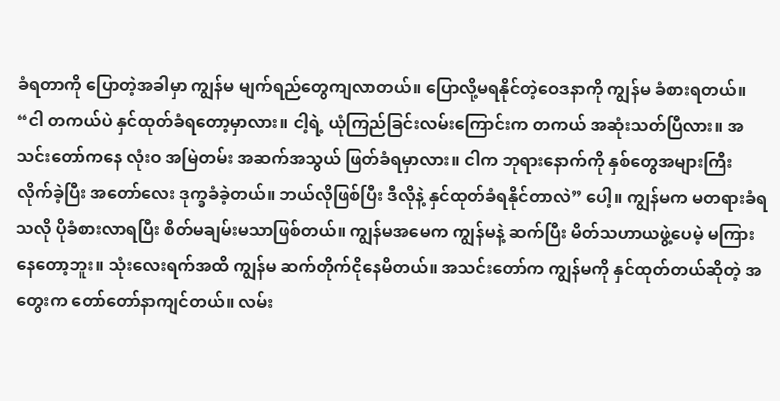ခံရတာကို ပြောတဲ့အခါမှာ ကျွန်မ မျက်ရည်တွေကျလာတယ်။ ပြောလို့မရနိုင်တဲ့ဝေဒနာကို ကျွန်မ ခံစားရတယ်။ “ငါ တကယ်ပဲ နှင်ထုတ်ခံရတော့မှာလား။ ငါ့ရဲ့ ယုံကြည်ခြင်းလမ်းကြောင်းက တကယ် အဆုံးသတ်ပြီလား။ အသင်းတော်ကနေ လုံးဝ အမြဲတမ်း အဆက်အသွယ် ဖြတ်ခံရမှာလား။ ငါက ဘုရားနောက်ကို နှစ်တွေအများကြီး လိုက်ခဲ့ပြီး အတော်လေး ဒုက္ခခံခဲ့တယ်။ ဘယ်လိုဖြစ်ပြီး ဒီလိုနဲ့ နှင်ထုတ်ခံရနိုင်တာလဲ” ပေါ့။ ကျွန်မက မတရားခံရသလို ပိုခံစားလာရပြီး စိတ်မချမ်းမသာဖြစ်တယ်။ ကျွန်မအမေက ကျွန်မနဲ့ ဆက်ပြီး မိတ်သဟာယဖွဲ့ပေမဲ့ မကြားနေတော့ဘူး။ သုံးလေးရက်အထိ ကျွန်မ ဆက်တိုက်ငိုနေမိတယ်။ အသင်းတော်က ကျွန်မကို နှင်ထုတ်တယ်ဆိုတဲ့ အတွေးက တော်တော်နာကျင်တယ်။ လမ်း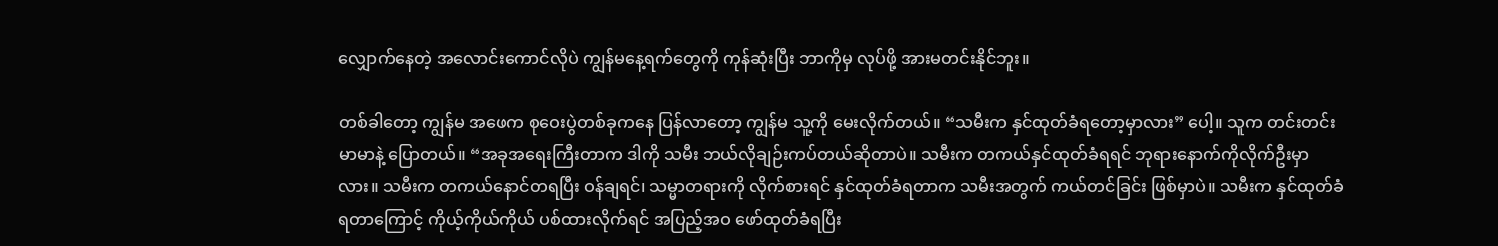လျှောက်နေတဲ့ အလောင်းကောင်လိုပဲ ကျွန်မနေ့ရက်တွေကို ကုန်ဆုံးပြီး ဘာကိုမှ လုပ်ဖို့ အားမတင်းနိုင်ဘူး။

တစ်ခါတော့ ကျွန်မ အဖေက စုဝေးပွဲတစ်ခုကနေ ပြန်လာတော့ ကျွန်မ သူ့ကို မေးလိုက်တယ်။ “သမီးက နှင်ထုတ်ခံရတော့မှာလား” ပေါ့။ သူက တင်းတင်းမာမာနဲ့ ပြောတယ်။ “အခုအရေးကြီးတာက ဒါကို သမီး ဘယ်လိုချဉ်းကပ်တယ်ဆိုတာပဲ။ သမီးက တကယ်နှင်ထုတ်ခံရရင် ဘုရားနောက်ကိုလိုက်ဦးမှာလား။ သမီးက တကယ်နောင်တရပြီး ဝန်ချရင်၊ သမ္မာတရားကို လိုက်စားရင် နှင်ထုတ်ခံရတာက သမီးအတွက် ကယ်တင်ခြင်း ဖြစ်မှာပဲ။ သမီးက နှင်ထုတ်ခံရတာကြောင့် ကိုယ့်ကိုယ်ကိုယ် ပစ်ထားလိုက်ရင် အပြည့်အဝ ဖော်ထုတ်ခံရပြီး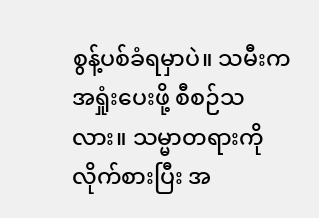စွန့်ပစ်ခံရမှာပဲ။ သမီးက အရှုံးပေးဖို့ စီစဉ်သလား။ သမ္မာတရားကို လိုက်စားပြီး အ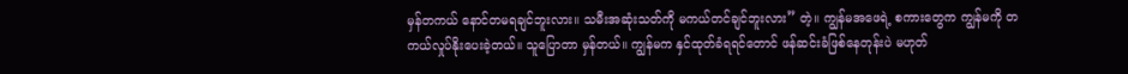မှန်တကယ် နောင်တမရချင်ဘူးလား။ သမီးအဆုံးသတ်ကို မကယ်တင်ချင်ဘူးလား” တဲ့။ ကျွန်မအဖေရဲ့ စကားတွေက ကျွန်မကို တကယ်လှုပ်နိုးပေးခဲ့တယ်။ သူပြောတာ မှန်တယ်။ ကျွန်မက နှင်ထုတ်ခံရရင်တောင် ဖန်ဆင်းခံဖြစ်နေတုန်းပဲ မဟုတ်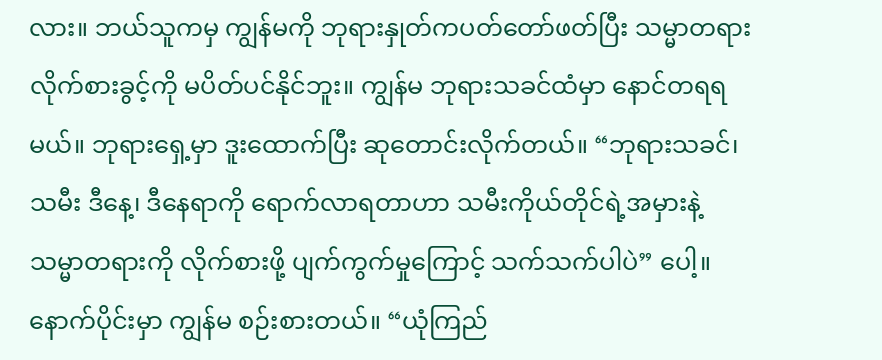လား။ ဘယ်သူကမှ ကျွန်မကို ဘုရားနှုတ်ကပတ်တော်ဖတ်ပြီး သမ္မာတရားလိုက်စားခွင့်ကို မပိတ်ပင်နိုင်ဘူး။ ကျွန်မ ဘုရားသခင်ထံမှာ နောင်တရရမယ်။ ဘုရားရှေ့မှာ ဒူးထောက်ပြီး ဆုတောင်းလိုက်တယ်။ “ဘုရားသခင်၊ သမီး ဒီနေ့၊ ဒီနေရာကို ရောက်လာရတာဟာ သမီးကိုယ်တိုင်ရဲ့အမှားနဲ့ သမ္မာတရားကို လိုက်စားဖို့ ပျက်ကွက်မှုကြောင့် သက်သက်ပါပဲ” ပေါ့။ နောက်ပိုင်းမှာ ကျွန်မ စဉ်းစားတယ်။ “ယုံကြည်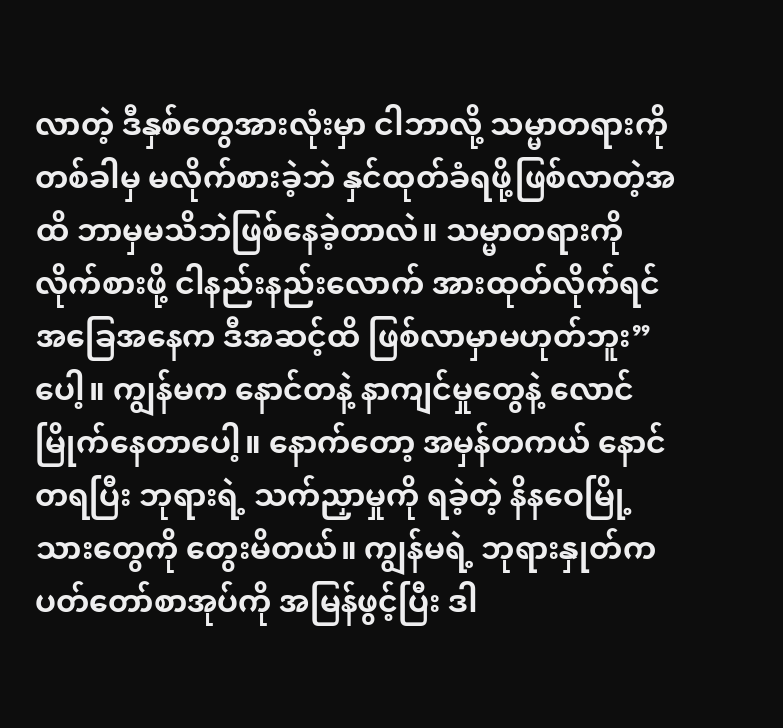လာတဲ့ ဒီနှစ်တွေအားလုံးမှာ ငါဘာလို့ သမ္မာတရားကို တစ်ခါမှ မလိုက်စားခဲ့ဘဲ နှင်ထုတ်ခံရဖို့ဖြစ်လာတဲ့အထိ ဘာမှမသိဘဲဖြစ်နေခဲ့တာလဲ။ သမ္မာတရားကို လိုက်စားဖို့ ငါနည်းနည်းလောက် အားထုတ်လိုက်ရင် အခြေအနေက ဒီအဆင့်ထိ ဖြစ်လာမှာမဟုတ်ဘူး” ပေါ့။ ကျွန်မက နောင်တနဲ့ နာကျင်မှုတွေနဲ့ လောင်မြိုက်နေတာပေါ့။ နောက်တော့ အမှန်တကယ် နောင်တရပြီး ဘုရားရဲ့ သက်ညှာမှုကို ရခဲ့တဲ့ နိနဝေမြို့သားတွေကို တွေးမိတယ်။ ကျွန်မရဲ့ ဘုရားနှုတ်ကပတ်တော်စာအုပ်ကို အမြန်ဖွင့်ပြီး ဒါ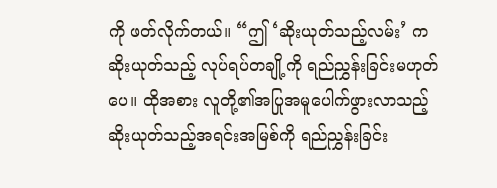ကို ဖတ်လိုက်တယ်။ “ဤ ‘ဆိုးယုတ်သည့်လမ်း’ က ဆိုးယုတ်သည့် လုပ်ရပ်တချို့ကို ရည်ညွှန်းခြင်းမဟုတ်ပေ။ ထိုအစား လူတို့၏အပြုအမူပေါက်ဖွားလာသည့် ဆိုးယုတ်သည့်အရင်းအမြစ်ကို ရည်ညွှန်းခြင်း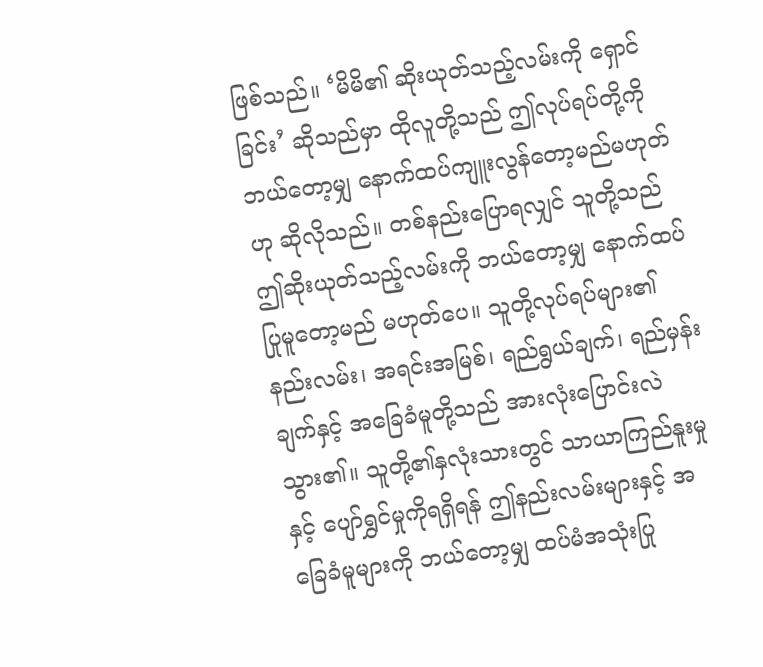ဖြစ်သည်။ ‘မိမိ၏ ဆိုးယုတ်သည့်လမ်းကို ရှောင်ခြင်း’ ဆိုသည်မှာ ထိုလူတို့သည် ဤလုပ်ရပ်တို့ကို ဘယ်တော့မျှ နောက်ထပ်ကျူးလွန်တော့မည်မဟုတ်ဟု ဆိုလိုသည်။ တစ်နည်းပြောရလျှင် သူတို့သည် ဤဆိုးယုတ်သည့်လမ်းကို ဘယ်တော့မျှ နောက်ထပ်ပြုမူတော့မည် မဟုတ်ပေ။ သူတို့လုပ်ရပ်များ၏ နည်းလမ်း၊ အရင်းအမြစ်၊ ရည်ရွယ်ချက်၊ ရည်မှန်းချက်နှင့် အခြေခံမူတို့သည် အားလုံးပြောင်းလဲသွား၏။ သူတို့၏နှလုံးသားတွင် သာယာကြည်နူးမှုနှင့် ပျော်ရွှင်မှုကိုရရှိရန် ဤနည်းလမ်းများနှင့် အခြေခံမူများကို ဘယ်တော့မျှ ထပ်မံအသုံးပြု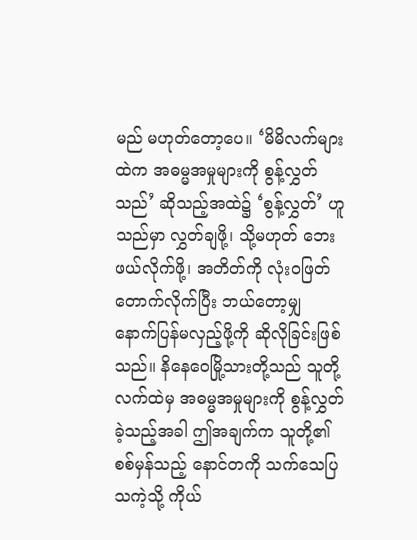မည် မဟုတ်တော့ပေ။ ‘မိမိလက်များထဲက အဓမ္မအမှုများကို စွန့်လွှတ်သည်’ ဆိုသည့်အထဲ၌ ‘စွန့်လွှတ်’ ဟူသည်မှာ လွှတ်ချဖို့၊ သို့မဟုတ် ဘေးဖယ်လိုက်ဖို့၊ အတိတ်ကို လုံးဝဖြတ်တောက်လိုက်ပြီး ဘယ်တော့မျှ နောက်ပြန်မလှည့်ဖို့ကို ဆိုလိုခြင်းဖြစ်သည်။ နိနေဝေမြို့သားတို့သည် သူတို့လက်ထဲမှ အဓမ္မအမှုများကို စွန့်လွှတ်ခဲ့သည့်အခါ ဤအချက်က သူတို့၏ စစ်မှန်သည့် နောင်တကို သက်သေပြသကဲ့သို့ ကိုယ်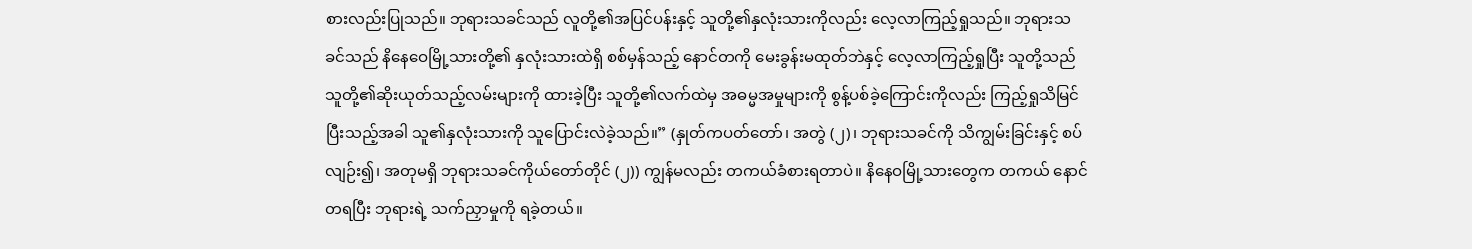စားလည်းပြုသည်။ ဘုရားသခင်သည် လူတို့၏အပြင်ပန်းနှင့် သူတို့၏နှလုံးသားကိုလည်း လေ့လာကြည့်ရှုသည်။ ဘုရားသခင်သည် နိနေဝေမြို့သားတို့၏ နှလုံးသားထဲရှိ စစ်မှန်သည့် နောင်တကို မေးခွန်းမထုတ်ဘဲနှင့် လေ့လာကြည့်ရှုပြီး သူတို့သည် သူတို့၏ဆိုးယုတ်သည့်လမ်းများကို ထားခဲ့ပြီး သူတို့၏လက်ထဲမှ အဓမ္မအမှုများကို စွန့်ပစ်ခဲ့ကြောင်းကိုလည်း ကြည့်ရှုသိမြင်ပြီးသည့်အခါ သူ၏နှလုံးသားကို သူပြောင်းလဲခဲ့သည်။” (နှုတ်ကပတ်တော်၊ အတွဲ (၂)၊ ဘုရားသခင်ကို သိကျွမ်းခြင်းနှင့် စပ်လျဉ်း၍၊ အတုမရှိ ဘုရားသခင်ကိုယ်တော်တိုင် (၂)) ကျွန်မလည်း တကယ်ခံစားရတာပဲ။ နိနေဝမြို့သားတွေက တကယ် နောင်တရပြီး ဘုရားရဲ့ သက်ညှာမှုကို ရခဲ့တယ်။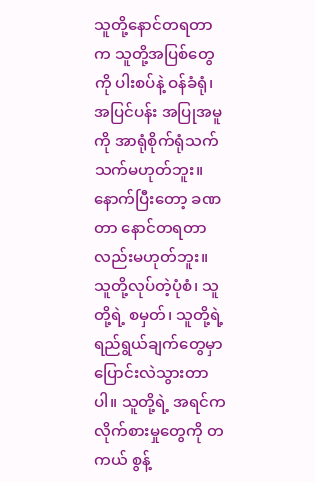သူတို့နောင်တရတာက သူတို့အပြစ်တွေကို ပါးစပ်နဲ့ ဝန်ခံရုံ၊ အပြင်ပန်း အပြုအမူကို အာရုံစိုက်ရုံသက်သက်မဟုတ်ဘူး။ နောက်ပြီးတော့ ခဏတာ နောင်တရတာလည်းမဟုတ်ဘူး။ သူတို့လုပ်တဲ့ပုံစံ၊ သူတို့ရဲ့ စမှတ်၊ သူတို့ရဲ့ ရည်ရွယ်ချက်တွေမှာ ပြောင်းလဲသွားတာပါ။ သူတို့ရဲ့ အရင်က လိုက်စားမှုတွေကို တကယ် စွန့်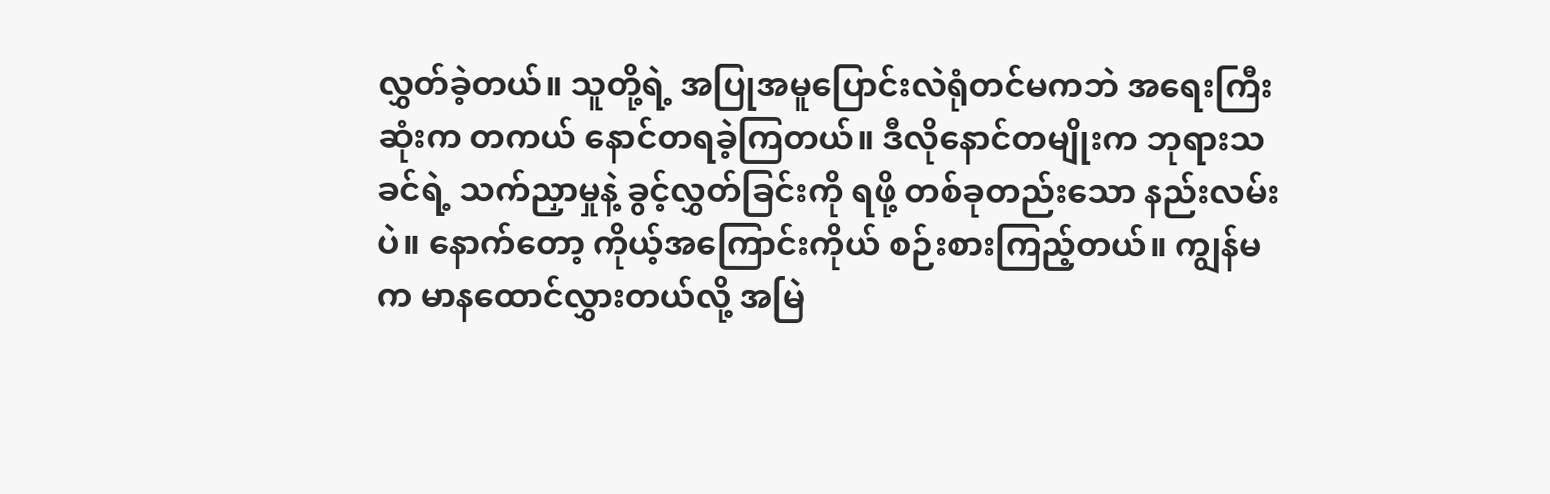လွှတ်ခဲ့တယ်။ သူတို့ရဲ့ အပြုအမူပြောင်းလဲရုံတင်မကဘဲ အရေးကြီးဆုံးက တကယ် နောင်တရခဲ့ကြတယ်။ ဒီလိုနောင်တမျိုးက ဘုရားသခင်ရဲ့ သက်ညှာမှုနဲ့ ခွင့်လွှတ်ခြင်းကို ရဖို့ တစ်ခုတည်းသော နည်းလမ်းပဲ။ နောက်တော့ ကိုယ့်အကြောင်းကိုယ် စဉ်းစားကြည့်တယ်။ ကျွန်မက မာနထောင်လွှားတယ်လို့ အမြဲ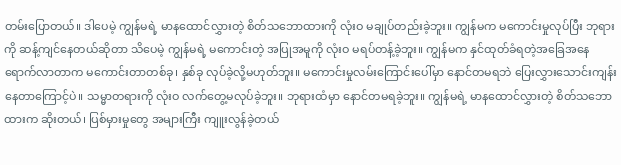တမ်းပြောတယ်။ ဒါပေမဲ့ ကျွန်မရဲ့ မာနထောင်လွှားတဲ့ စိတ်သဘောထားကို လုံးဝ မချုပ်တည်းခဲ့ဘူး။ ကျွန်မက မကောင်းမှုလုပ်ပြီး ဘုရားကို ဆန့်ကျင်နေတယ်ဆိုတာ သိပေမဲ့ ကျွန်မရဲ့ မကောင်းတဲ့ အပြုအမူကို လုံးဝ မရပ်တန့်ခဲ့ဘူး။ ကျွန်မက နှင်ထုတ်ခံရတဲ့အခြေအနေ ရောက်လာတာက မကောင်းတာတစ်ခု၊ နှစ်ခု လုပ်ခဲ့လို့မဟုတ်ဘူး။ မကောင်းမှုလမ်းကြောင်းပေါ်မှာ နောင်တမရဘဲ ပြေးလွှားသောင်းကျန်းနေတာကြောင့်ပဲ။ သမ္မာတရားကို လုံးဝ လက်တွေ့မလုပ်ခဲ့ဘူး။ ဘုရားထံမှာ နောင်တမရခဲ့ဘူး။ ကျွန်မရဲ့ မာနထောင်လွှားတဲ့ စိတ်သဘောထားက ဆိုးတယ်၊ ပြစ်မှားမှုတွေ အများကြီး ကျူးလွန်ခဲ့တယ်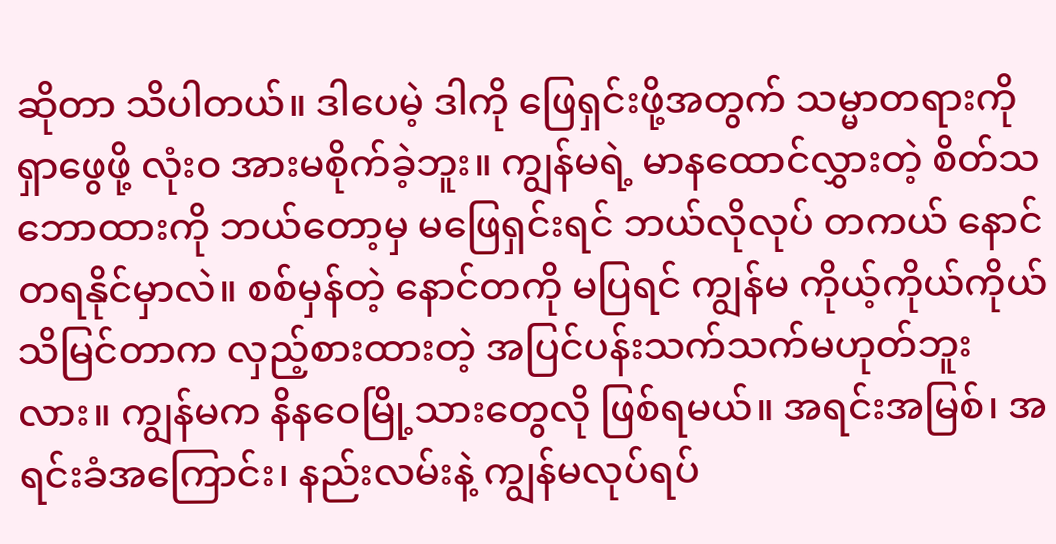ဆိုတာ သိပါတယ်။ ဒါပေမဲ့ ဒါကို ဖြေရှင်းဖို့အတွက် သမ္မာတရားကို ရှာဖွေဖို့ လုံးဝ အားမစိုက်ခဲ့ဘူး။ ကျွန်မရဲ့ မာနထောင်လွှားတဲ့ စိတ်သဘောထားကို ဘယ်တော့မှ မဖြေရှင်းရင် ဘယ်လိုလုပ် တကယ် နောင်တရနိုင်မှာလဲ။ စစ်မှန်တဲ့ နောင်တကို မပြရင် ကျွန်မ ကိုယ့်ကိုယ်ကိုယ် သိမြင်တာက လှည့်စားထားတဲ့ အပြင်ပန်းသက်သက်မဟုတ်ဘူးလား။ ကျွန်မက နိနဝေမြို့သားတွေလို ဖြစ်ရမယ်။ အရင်းအမြစ်၊ အရင်းခံအကြောင်း၊ နည်းလမ်းနဲ့ ကျွန်မလုပ်ရပ်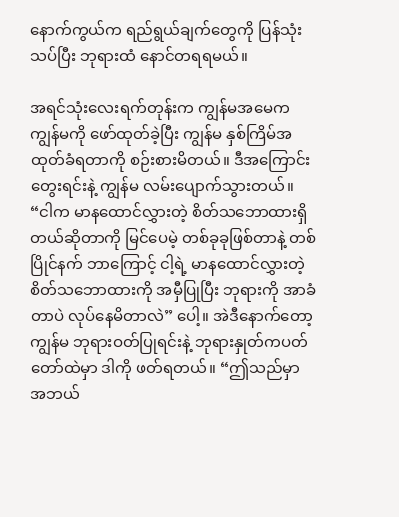နောက်ကွယ်က ရည်ရွယ်ချက်တွေကို ပြန်သုံးသပ်ပြီး ဘုရားထံ နောင်တရရမယ်။

အရင်သုံးလေးရက်တုန်းက ကျွန်မအမေက ကျွန်မကို ဖော်ထုတ်ခဲ့ပြီး ကျွန်မ နှစ်ကြိမ်အထုတ်ခံရတာကို စဉ်းစားမိတယ်။ ဒီအကြောင်းတွေးရင်းနဲ့ ကျွန်မ လမ်းပျောက်သွားတယ်။ “ငါက မာနထောင်လွှားတဲ့ စိတ်သဘောထားရှိတယ်ဆိုတာကို မြင်ပေမဲ့ တစ်ခုခုဖြစ်တာနဲ့ တစ်ပြိုင်နက် ဘာကြောင့် ငါ့ရဲ့ မာနထောင်လွှားတဲ့စိတ်သဘောထားကို အမှီပြုပြီး ဘုရားကို အာခံတာပဲ လုပ်နေမိတာလဲ” ပေါ့။ အဲဒီနောက်တော့ ကျွန်မ ဘုရားဝတ်ပြုရင်းနဲ့ ဘုရားနှုတ်ကပတ်တော်ထဲမှာ ဒါကို ဖတ်ရတယ်။ “ဤသည်မှာ အဘယ်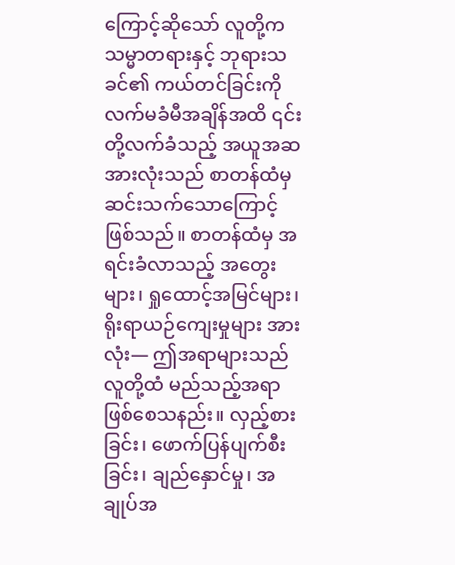ကြောင့်ဆိုသော် လူတို့က သမ္မာတရားနှင့် ဘုရားသခင်၏ ကယ်တင်ခြင်းကို လက်မခံမီအချိန်အထိ ၎င်းတို့လက်ခံသည့် အယူအဆအားလုံးသည် စာတန်ထံမှ ဆင်းသက်သောကြောင့်ဖြစ်သည်။ စာတန်ထံမှ အရင်းခံလာသည့် အတွေးများ၊ ရှုထောင့်အမြင်များ၊ ရိုးရာယဉ်ကျေးမှုများ အားလုံး— ဤအရာများသည် လူတို့ထံ မည်သည့်အရာ ဖြစ်စေသနည်း။ လှည့်စားခြင်း၊ ဖောက်ပြန်ပျက်စီးခြင်း၊ ချည်နှောင်မှု၊ အချုပ်အ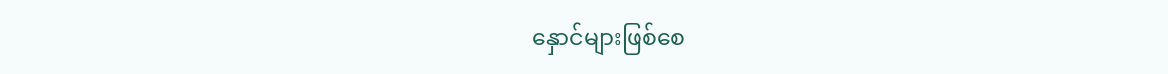နှောင်များဖြစ်စေ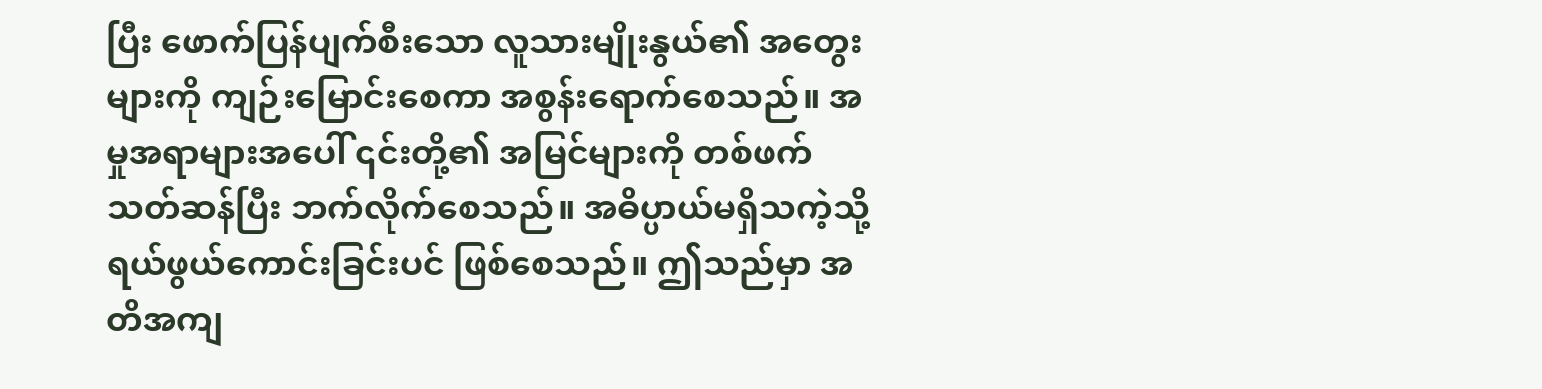ပြီး ဖောက်ပြန်ပျက်စီးသော လူသားမျိုးနွယ်၏ အတွေးများကို ကျဉ်းမြောင်းစေကာ အစွန်းရောက်စေသည်။ အမှုအရာများအပေါ် ၎င်းတို့၏ အမြင်များကို တစ်ဖက်သတ်ဆန်ပြီး ဘက်လိုက်စေသည်။ အဓိပ္ပာယ်မရှိသကဲ့သို့ ရယ်ဖွယ်ကောင်းခြင်းပင် ဖြစ်စေသည်။ ဤသည်မှာ အတိအကျ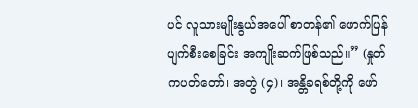ပင် လူသားမျိုးနွယ်အပေါ် စာတန်၏ ဖောက်ပြန်ပျက်စီးစေခြင်း အကျိုးဆက်ဖြစ်သည်။” (နှုတ်ကပတ်တော်၊ အတွဲ (၄)၊ အန္တိခရစ်တို့ကို ဖော်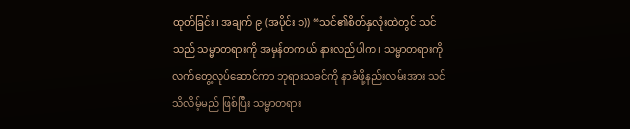ထုတ်ခြင်း၊ အချက် ၉ (အပိုင်း ၁)) “သင်၏စိတ်နှလုံးထဲတွင် သင်သည် သမ္မာတရားကို အမှန်တကယ် နားလည်ပါက၊ သမ္မာတရားကို လက်တွေ့လုပ်ဆောင်ကာ ဘုရားသခင်ကို နာခံဖို့နည်းလမ်းအား သင်သိလိမ့်မည် ဖြစ်ပြီး သမ္မာတရား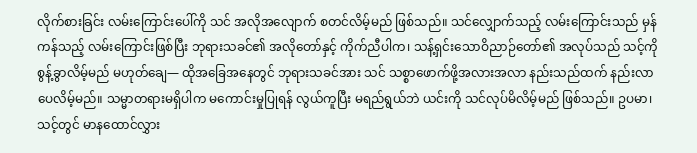လိုက်စားခြင်း လမ်းကြောင်းပေါ်ကို သင် အလိုအလျောက် စတင်လိမ့်မည် ဖြစ်သည်။ သင်လျှောက်သည့် လမ်းကြောင်းသည် မှန်ကန်သည့် လမ်းကြောင်းဖြစ်ပြီး ဘုရားသခင်၏ အလိုတော်နှင့် ကိုက်ညီပါက၊ သန့်ရှင်းသောဝိညာဉ်တော်၏ အလုပ်သည် သင့်ကို စွန့်ခွာလိမ့်မည် မဟုတ်ချေ— ထိုအခြေအနေတွင် ဘုရားသခင်အား သင် သစ္စာဖောက်ဖို့အလားအလာ နည်းသည်ထက် နည်းလာပေလိမ့်မည်။ သမ္မာတရားမရှိပါက မကောင်းမှုပြုရန် လွယ်ကူပြီး မရည်ရွယ်ဘဲ ယင်းကို သင်လုပ်မိလိမ့်မည် ဖြစ်သည်။ ဥပမာ၊ သင့်တွင် မာနထောင်လွှား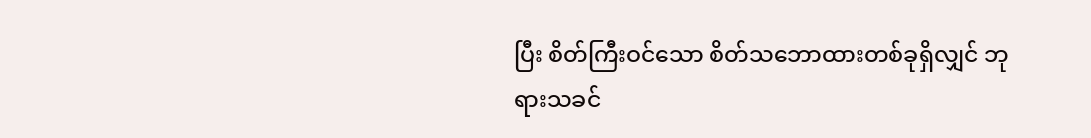ပြီး စိတ်ကြီးဝင်သော စိတ်သဘောထားတစ်ခုရှိလျှင် ဘုရားသခင်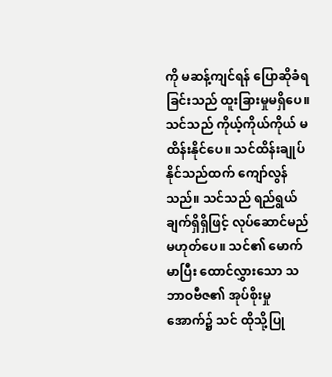ကို မဆန့်ကျင်ရန် ပြောဆိုခံရခြင်းသည် ထူးခြားမှုမရှိပေ။ သင်သည် ကိုယ့်ကိုယ်ကိုယ် မထိန်းနိုင်ပေ။ သင်ထိန်းချုပ်နိုင်သည်ထက် ကျော်လွန်သည်။ သင်သည် ရည်ရွယ်ချက်ရှိရှိဖြင့် လုပ်ဆောင်မည်မဟုတ်ပေ။ သင်၏ မောက်မာပြီး ထောင်လွှားသော သဘာဝဗီဇ၏ အုပ်စိုးမှုအောက်၌ သင် ထိုသို့ပြု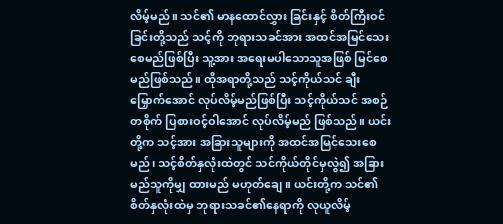လိမ့်မည်။ သင်၏ မာနထောင်လွှား ခြင်းနှင့် စိတ်ကြီးဝင်ခြင်းတို့သည် သင့်ကို ဘုရားသခင်အား အထင်အမြင်သေးစေမည်ဖြစ်ပြီး သူ့အား အရေးမပါသောသူအဖြစ် မြင်စေမည်ဖြစ်သည်။ ထိုအရာတို့သည် သင့်ကိုယ်သင် ချီးမြှောက်အောင် လုပ်လိမ့်မည်ဖြစ်ပြီး သင့်ကိုယ်သင် အစဉ်တစိုက် ပြစားဝင့်ဝါအောင် လုပ်လိမ့်မည် ဖြစ်သည်။ ယင်းတို့က သင့်အား အခြားသူများကို အထင်အမြင်သေးစေမည်၊ သင့်စိတ်နှလုံးထဲတွင် သင်ကိုယ်တိုင်မှလွဲ၍ အခြားမည်သူကိုမျှ ထားမည် မဟုတ်ချေ။ ယင်းတို့က သင်၏ စိတ်နှလုံးထဲမှ ဘုရားသခင်၏နေရာကို လုယူလိမ့်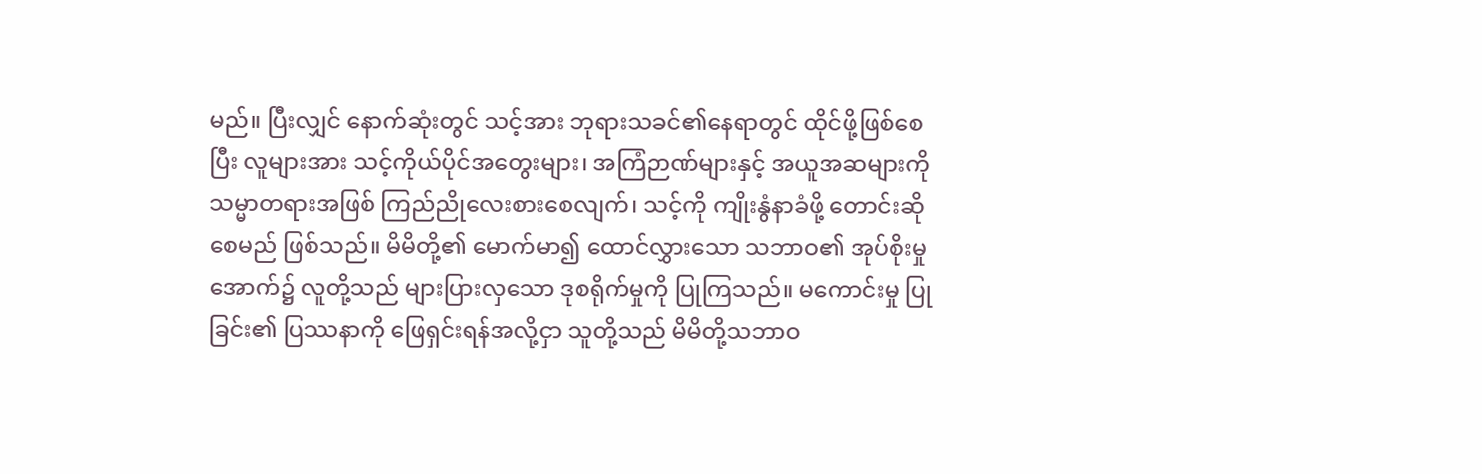မည်။ ပြီးလျှင် နောက်ဆုံးတွင် သင့်အား ဘုရားသခင်၏နေရာတွင် ထိုင်ဖို့ဖြစ်စေပြီး လူများအား သင့်ကိုယ်ပိုင်အတွေးများ၊ အကြံဉာဏ်များနှင့် အယူအဆများကို သမ္မာတရားအဖြစ် ကြည်ညိုလေးစားစေလျက်၊ သင့်ကို ကျိုးနွံနာခံဖို့ တောင်းဆိုစေမည် ဖြစ်သည်။ မိမိတို့၏ မောက်မာ၍ ထောင်လွှားသော သဘာဝ၏ အုပ်စိုးမှုအောက်၌ လူတို့သည် များပြားလှသော ဒုစရိုက်မှုကို ပြုကြသည်။ မကောင်းမှု ပြုခြင်း၏ ပြဿနာကို ဖြေရှင်းရန်အလို့ငှာ သူတို့သည် မိမိတို့သဘာဝ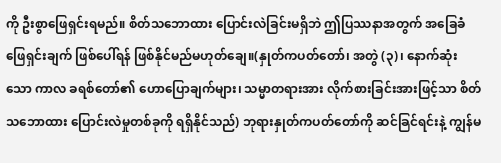ကို ဦးစွာဖြေရှင်းရမည်။ စိတ်သဘောထား ပြောင်းလဲခြင်းမရှိဘဲ ဤပြဿနာအတွက် အခြေခံဖြေရှင်းချက် ဖြစ်ပေါ်ရန် ဖြစ်နိုင်မည်မဟုတ်ချေ။(နှုတ်ကပတ်တော်၊ အတွဲ (၃)၊ နောက်ဆုံးသော ကာလ ခရစ်တော်၏ ဟောပြောချက်များ၊ သမ္မာတရားအား လိုက်စားခြင်းအားဖြင့်သာ စိတ်သဘောထား ပြောင်းလဲမှုတစ်ခုကို ရရှိနိုင်သည်) ဘုရားနှုတ်ကပတ်တော်ကို ဆင်ခြင်ရင်းနဲ့ ကျွန်မ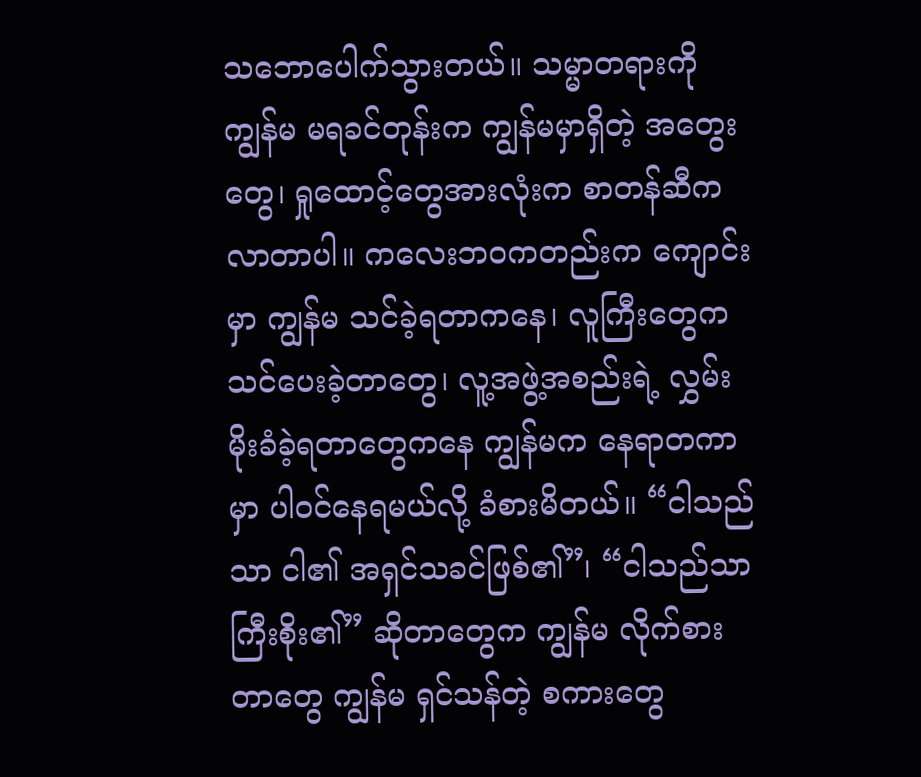သဘောပေါက်သွားတယ်။ သမ္မာတရားကို ကျွန်မ မရခင်တုန်းက ကျွန်မမှာရှိတဲ့ အတွေးတွေ၊ ရှုထောင့်တွေအားလုံးက စာတန်ဆီကလာတာပါ။ ကလေးဘဝကတည်းက ကျောင်းမှာ ကျွန်မ သင်ခဲ့ရတာကနေ၊ လူကြီးတွေက သင်ပေးခဲ့တာတွေ၊ လူ့အဖွဲ့အစည်းရဲ့ လွှမ်းမိုးခံခဲ့ရတာတွေကနေ ကျွန်မက နေရာတကာမှာ ပါဝင်နေရမယ်လို့ ခံစားမိတယ်။ “ငါသည်သာ ငါ၏ အရှင်သခင်ဖြစ်၏”၊ “ငါသည်သာ ကြီးစိုး၏” ဆိုတာတွေက ကျွန်မ လိုက်စားတာတွေ ကျွန်မ ရှင်သန်တဲ့ စကားတွေ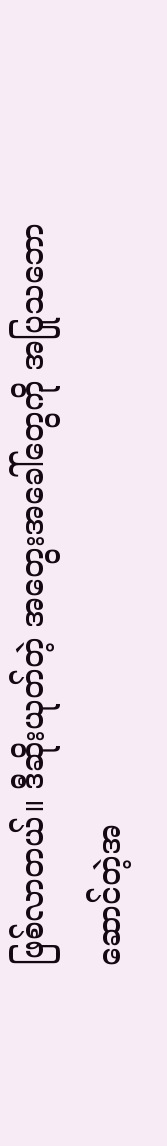ဖြစ်လာတယ်။ ဒီဆိုးယုတ်တဲ့ အတွေးအခေါ်တွေကို အပြုသဘောဆောင်တဲ့အ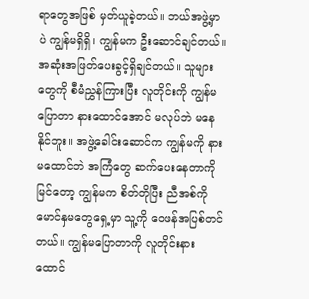ရာတွေအဖြစ် မှတ်ယူခဲ့တယ်။ ဘယ်အဖွဲ့မှာပဲ ကျွန်မရှိရှိ၊ ကျွန်မက ဦးဆောင်ချင်တယ်။ အဆုံးအဖြတ်ပေးခွင့်ရှိချင်တယ်။ သူများတွေကို စီမံညွှန်ကြားပြီး လူတိုင်းကို ကျွန်မပြောတာ နားထောင်အောင် မလုပ်ဘဲ မနေနိုင်ဘူး။ အဖွဲ့ခေါင်းဆောင်က ကျွန်မကို နားမထောင်ဘဲ အကြံတွေ ဆက်ပေးနေတာကို မြင်တော့ ကျွန်မက စိတ်တိုပြီး ညီအစ်ကိုမောင်နှမတွေရှေ့မှာ သူ့ကို ဝေဖန်အပြစ်တင်တယ်။ ကျွန်မပြောတာကို လူတိုင်းနားထောင်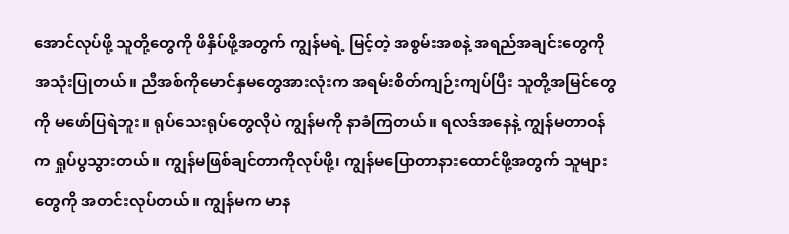အောင်လုပ်ဖို့ သူတို့တွေကို ဖိနှိပ်ဖို့အတွက် ကျွန်မရဲ့ မြင့်တဲ့ အစွမ်းအစနဲ့ အရည်အချင်းတွေကို အသုံးပြုတယ်။ ညီအစ်ကိုမောင်နှမတွေအားလုံးက အရမ်းစိတ်ကျဉ်းကျပ်ပြီး သူတို့အမြင်တွေကို မဖော်ပြရဲဘူး။ ရုပ်သေးရုပ်တွေလိုပဲ ကျွန်မကို နာခံကြတယ်။ ရလဒ်အနေနဲ့ ကျွန်မတာဝန်က ရှုပ်ပွသွားတယ်။ ကျွန်မဖြစ်ချင်တာကိုလုပ်ဖို့၊ ကျွန်မပြောတာနားထောင်ဖို့အတွက် သူများတွေကို အတင်းလုပ်တယ်။ ကျွန်မက မာန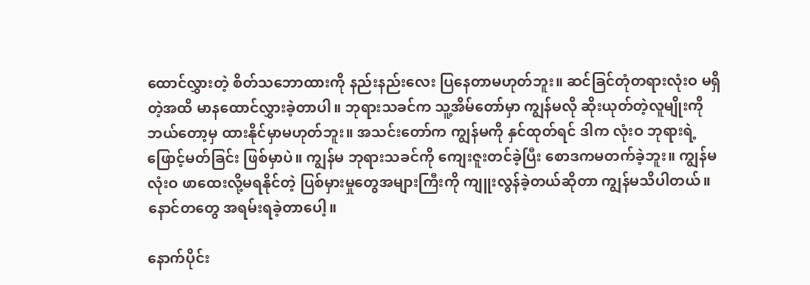ထောင်လွှားတဲ့ စိတ်သဘောထားကို နည်းနည်းလေး ပြနေတာမဟုတ်ဘူး။ ဆင်ခြင်တုံတရားလုံးဝ မရှိတဲ့အထိ မာနထောင်လွှားခဲ့တာပါ။ ဘုရားသခင်က သူ့အိမ်တော်မှာ ကျွန်မလို ဆိုးယုတ်တဲ့လူမျိုးကို ဘယ်တော့မှ ထားနိုင်မှာမဟုတ်ဘူး။ အသင်းတော်က ကျွန်မကို နှင်ထုတ်ရင် ဒါက လုံးဝ ဘုရားရဲ့ဖြောင့်မတ်ခြင်း ဖြစ်မှာပဲ။ ကျွန်မ ဘုရားသခင်ကို ကျေးဇူးတင်ခဲ့ပြီး စောဒကမတက်ခဲ့ဘူး။ ကျွန်မလုံးဝ ဖာထေးလို့မရနိုင်တဲ့ ပြစ်မှားမှုတွေအများကြီးကို ကျူးလွန်ခဲ့တယ်ဆိုတာ ကျွန်မသိပါတယ်။ နောင်တတွေ အရမ်းရခဲ့တာပေါ့။

နောက်ပိုင်း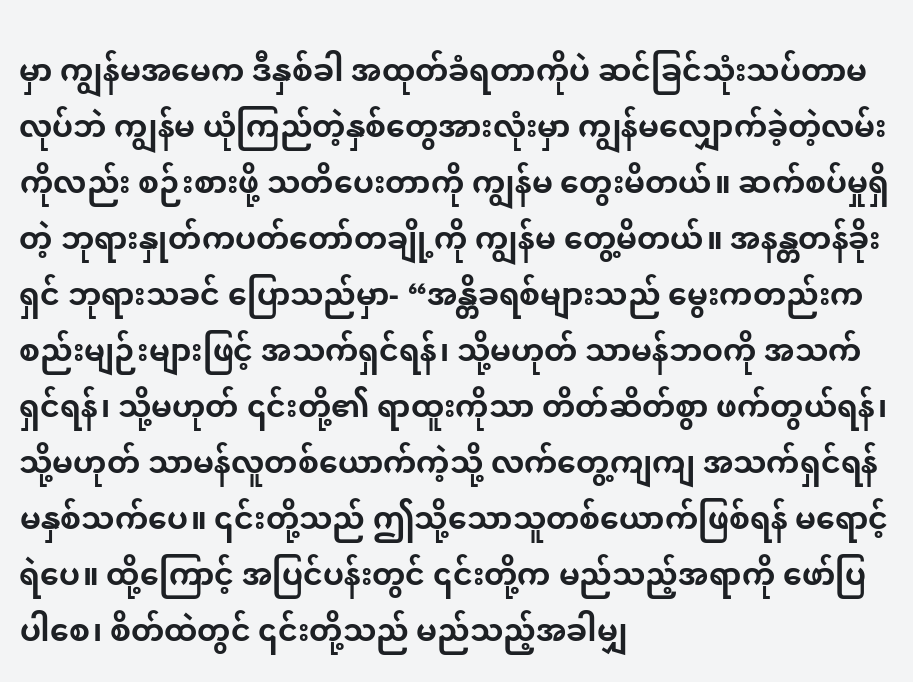မှာ ကျွန်မအမေက ဒီနှစ်ခါ အထုတ်ခံရတာကိုပဲ ဆင်ခြင်သုံးသပ်တာမလုပ်ဘဲ ကျွန်မ ယုံကြည်တဲ့နှစ်တွေအားလုံးမှာ ကျွန်မလျှောက်ခဲ့တဲ့လမ်းကိုလည်း စဉ်းစားဖို့ သတိပေးတာကို ကျွန်မ တွေးမိတယ်။ ဆက်စပ်မှုရှိတဲ့ ဘုရားနှုတ်ကပတ်တော်တချို့ကို ကျွန်မ တွေ့မိတယ်။ အနန္တတန်ခိုးရှင် ဘုရားသခင် ပြောသည်မှာ- “အန္တိခရစ်များသည် မွေးကတည်းက စည်းမျဉ်းများဖြင့် အသက်ရှင်ရန်၊ သို့မဟုတ် သာမန်ဘဝကို အသက်ရှင်ရန်၊ သို့မဟုတ် ၎င်းတို့၏ ရာထူးကိုသာ တိတ်ဆိတ်စွာ ဖက်တွယ်ရန်၊ သို့မဟုတ် သာမန်လူတစ်ယောက်ကဲ့သို့ လက်တွေ့ကျကျ အသက်ရှင်ရန်မနှစ်သက်ပေ။ ၎င်းတို့သည် ဤသို့သောသူတစ်ယောက်ဖြစ်ရန် မရောင့်ရဲပေ။ ထို့ကြောင့် အပြင်ပန်းတွင် ၎င်းတို့က မည်သည့်အရာကို ဖော်ပြပါစေ၊ စိတ်ထဲတွင် ၎င်းတို့သည် မည်သည့်အခါမျှ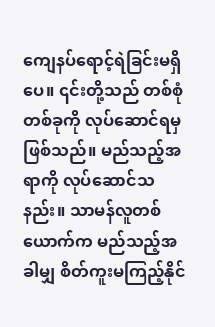ကျေနပ်ရောင့်ရဲခြင်းမရှိပေ။ ၎င်းတို့သည် တစ်စုံတစ်ခုကို လုပ်ဆောင်ရမှ ဖြစ်သည်။ မည်သည့်အရာကို လုပ်ဆောင်သနည်း။ သာမန်လူတစ်ယောက်က မည်သည့်အခါမျှ စိတ်ကူးမကြည့်နိုင်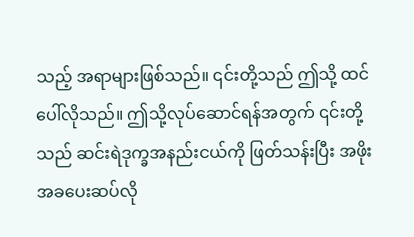သည့် အရာများဖြစ်သည်။ ၎င်းတို့သည် ဤသို့ ထင်ပေါ်လိုသည်။ ဤသို့လုပ်ဆောင်ရန်အတွက် ၎င်းတို့သည် ဆင်းရဲဒုက္ခအနည်းငယ်ကို ဖြတ်သန်းပြီး အဖိုးအခပေးဆပ်လို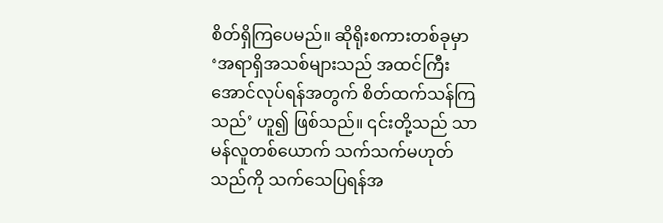စိတ်ရှိကြပေမည်။ ဆိုရိုးစကားတစ်ခုမှာ ‘အရာရှိအသစ်များသည် အထင်ကြီးအောင်လုပ်ရန်အတွက် စိတ်ထက်သန်ကြသည်’ ဟူ၍ ဖြစ်သည်။ ၎င်းတို့သည် သာမန်လူတစ်ယောက် သက်သက်မဟုတ်သည်ကို သက်သေပြရန်အ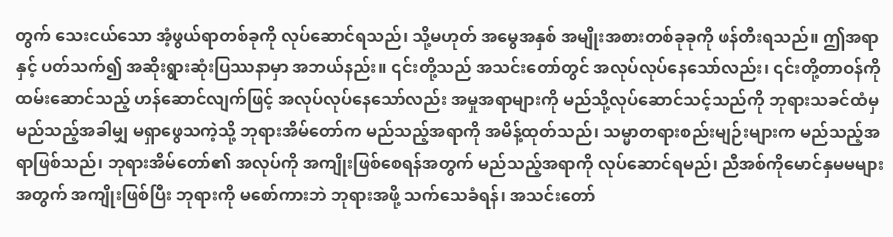တွက် သေးငယ်သော အံ့ဖွယ်ရာတစ်ခုကို လုပ်ဆောင်ရသည်၊ သို့မဟုတ် အမွေအနှစ် အမျိုးအစားတစ်ခုခုကို ဖန်တီးရသည်။ ဤအရာနှင့် ပတ်သက်၍ အဆိုးရွားဆုံးပြဿနာမှာ အဘယ်နည်း။ ၎င်းတို့သည် အသင်းတော်တွင် အလုပ်လုပ်နေသော်လည်း၊ ၎င်းတို့တာဝန်ကို ထမ်းဆောင်သည့် ဟန်ဆောင်လျက်ဖြင့် အလုပ်လုပ်နေသော်လည်း အမှုအရာများကို မည်သို့လုပ်ဆောင်သင့်သည်ကို ဘုရားသခင်ထံမှ မည်သည့်အခါမျှ မရှာဖွေသကဲ့သို့ ဘုရားအိမ်တော်က မည်သည့်အရာကို အမိန့်ထုတ်သည်၊ သမ္မာတရားစည်းမျဉ်းများက မည်သည့်အရာဖြစ်သည်၊ ဘုရားအိမ်တော်၏ အလုပ်ကို အကျိုးဖြစ်စေရန်အတွက် မည်သည့်အရာကို လုပ်ဆောင်ရမည်၊ ညီအစ်ကိုမောင်နှမမများအတွက် အကျိုးဖြစ်ပြီး ဘုရားကို မစော်ကားဘဲ ဘုရားအဖို့ သက်သေခံရန်၊ အသင်းတော်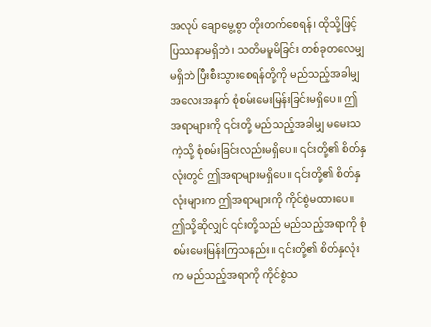အလုပ် ချောမွေ့စွာ တိုးတက်စေရန်၊ ထိုသို့ဖြင့် ပြဿနာမရှိဘဲ၊ သတိမမူမိခြင်း တစ်ခုတလေမျှ မရှိဘဲ ပြီးစီးသွားစေရန်တို့ကို မည်သည့်အခါမျှ အလေးအနက် စုံစမ်းမေးမြန်းခြင်းမရှိပေ။ ဤအရာများကို ၎င်းတို့ မည်သည့်အခါမျှ မမေးသကဲ့သို့ စုံစမ်းခြင်းလည်းမရှိပေ။ ၎င်းတို့၏ စိတ်နှလုံးတွင် ဤအရာများမရှိပေ။ ၎င်းတို့၏ စိတ်နှလုံးများက ဤအရာများကို ကိုင်စွဲမထားပေ။ ဤသို့ဆိုလျှင် ၎င်းတို့သည် မည်သည့်အရာကို စုံစမ်းမေးမြန်းကြသနည်း။ ၎င်းတို့၏ စိတ်နှလုံးက မည်သည့်အရာကို ကိုင်စွဲသ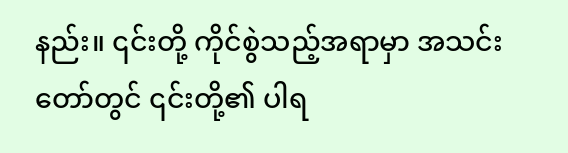နည်း။ ၎င်းတို့ ကိုင်စွဲသည့်အရာမှာ အသင်းတော်တွင် ၎င်းတို့၏ ပါရ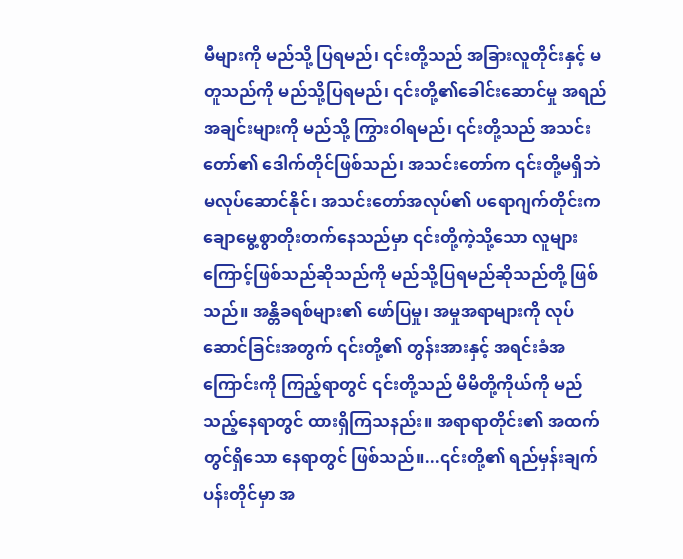မီများကို မည်သို့ ပြရမည်၊ ၎င်းတို့သည် အခြားလူတိုင်းနှင့် မတူသည်ကို မည်သို့ပြရမည်၊ ၎င်းတို့၏ခေါင်းဆောင်မှု အရည်အချင်းများကို မည်သို့ ကြွားဝါရမည်၊ ၎င်းတို့သည် အသင်းတော်၏ ဒေါက်တိုင်ဖြစ်သည်၊ အသင်းတော်က ၎င်းတို့မရှိဘဲ မလုပ်ဆောင်နိုင်၊ အသင်းတော်အလုပ်၏ ပရောဂျက်တိုင်းက ချောမွေ့စွာတိုးတက်နေသည်မှာ ၎င်းတို့ကဲ့သို့သော လူများကြောင့်ဖြစ်သည်ဆိုသည်ကို မည်သို့ပြရမည်ဆိုသည်တို့ ဖြစ်သည်။ အန္တိခရစ်များ၏ ဖော်ပြမှု၊ အမှုအရာများကို လုပ်ဆောင်ခြင်းအတွက် ၎င်းတို့၏ တွန်းအားနှင့် အရင်းခံအကြောင်းကို ကြည့်ရာတွင် ၎င်းတို့သည် မိမိတို့ကိုယ်ကို မည်သည့်နေရာတွင် ထားရှိကြသနည်း။ အရာရာတိုင်း၏ အထက်တွင်ရှိသော နေရာတွင် ဖြစ်သည်။...၎င်းတို့၏ ရည်မှန်းချက်ပန်းတိုင်မှာ အ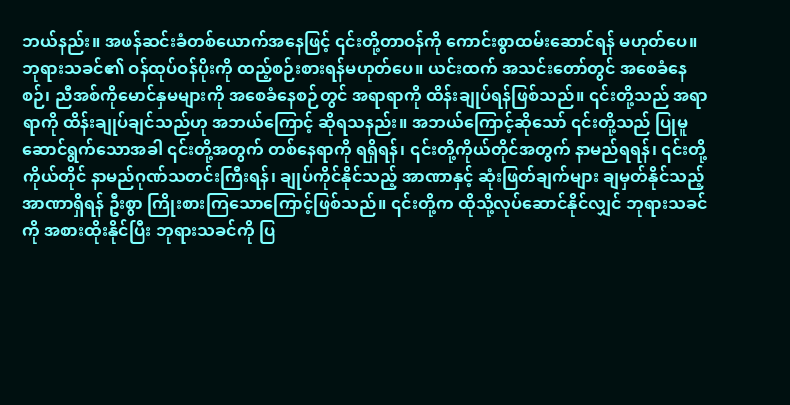ဘယ်နည်း။ အဖန်ဆင်းခံတစ်ယောက်အနေဖြင့် ၎င်းတို့တာဝန်ကို ကောင်းစွာထမ်းဆောင်ရန် မဟုတ်ပေ။ ဘုရားသခင်၏ ဝန်ထုပ်ဝန်ပိုးကို ထည့်စဉ်းစားရန်မဟုတ်ပေ။ ယင်းထက် အသင်းတော်တွင် အစေခံနေစဉ်၊ ညီအစ်ကိုမောင်နှမများကို အစေခံနေစဉ်တွင် အရာရာကို ထိန်းချုပ်ရန်ဖြစ်သည်။ ၎င်းတို့သည် အရာရာကို ထိန်းချုပ်ချင်သည်ဟု အဘယ်ကြောင့် ဆိုရသနည်း။ အဘယ်ကြောင့်ဆိုသော် ၎င်းတို့သည် ပြုမူဆောင်ရွက်သောအခါ ၎င်းတို့အတွက် တစ်နေရာကို ရရှိရန်၊ ၎င်းတို့ကိုယ်တိုင်အတွက် နာမည်ရရန်၊ ၎င်းတို့ကိုယ်တိုင် နာမည်ဂုဏ်သတင်းကြီးရန်၊ ချုပ်ကိုင်နိုင်သည့် အာဏာနှင့် ဆုံးဖြတ်ချက်များ ချမှတ်နိုင်သည့် အာဏာရှိရန် ဦးစွာ ကြိုးစားကြသောကြောင့်ဖြစ်သည်။ ၎င်းတို့က ထိုသို့လုပ်ဆောင်နိုင်လျှင် ဘုရားသခင်ကို အစားထိုးနိုင်ပြီး ဘုရားသခင်ကို ပြ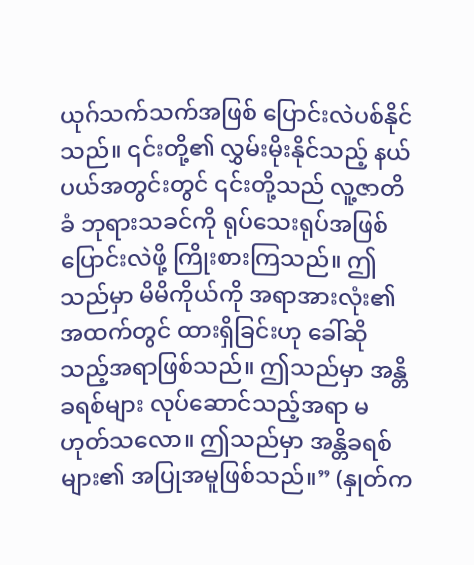ယုဂ်သက်သက်အဖြစ် ပြောင်းလဲပစ်နိုင်သည်။ ၎င်းတို့၏ လွှမ်းမိုးနိုင်သည့် နယ်ပယ်အတွင်းတွင် ၎င်းတို့သည် လူ့ဇာတိခံ ဘုရားသခင်ကို ရုပ်သေးရုပ်အဖြစ် ပြောင်းလဲဖို့ ကြိုးစားကြသည်။ ဤသည်မှာ မိမိကိုယ်ကို အရာအားလုံး၏ အထက်တွင် ထားရှိခြင်းဟု ခေါ်ဆိုသည့်အရာဖြစ်သည်။ ဤသည်မှာ အန္တိခရစ်များ လုပ်ဆောင်သည့်အရာ မဟုတ်သလော။ ဤသည်မှာ အန္တိခရစ်များ၏ အပြုအမူဖြစ်သည်။” (နှုတ်က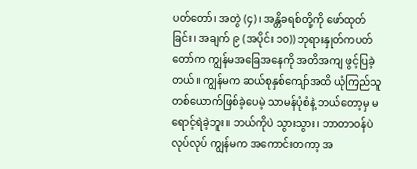ပတ်တော်၊ အတွဲ (၄)၊ အန္တိခရစ်တို့ကို ဖော်ထုတ်ခြင်း၊ အချက် ၉ (အပိုင်း ၁၀)) ဘုရားနှုတ်ကပတ်တော်က ကျွန်မအခြေအနေကို အတိအကျ ဖွင့်ပြခဲ့တယ်။ ကျွန်မက ဆယ်စုနှစ်ကျော်အထိ ယုံကြည်သူတစ်ယောက်ဖြစ်ခဲ့ပေမဲ့ သာမန်ပုံစံနဲ့ ဘယ်တော့မှ မရောင့်ရဲခဲ့ဘူး။ ဘယ်ကိုပဲ သွားသွား၊ ဘာတာဝန်ပဲ လုပ်လုပ် ကျွန်မက အကောင်းတကာ့ အ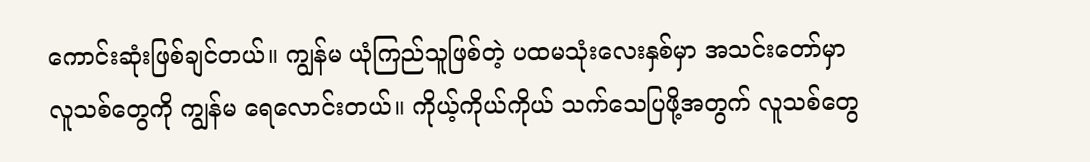ကောင်းဆုံးဖြစ်ချင်တယ်။ ကျွန်မ ယုံကြည်သူဖြစ်တဲ့ ပထမသုံးလေးနှစ်မှာ အသင်းတော်မှာ လူသစ်တွေကို ကျွန်မ ရေလောင်းတယ်။ ကိုယ့်ကိုယ်ကိုယ် သက်သေပြဖို့အတွက် လူသစ်တွေ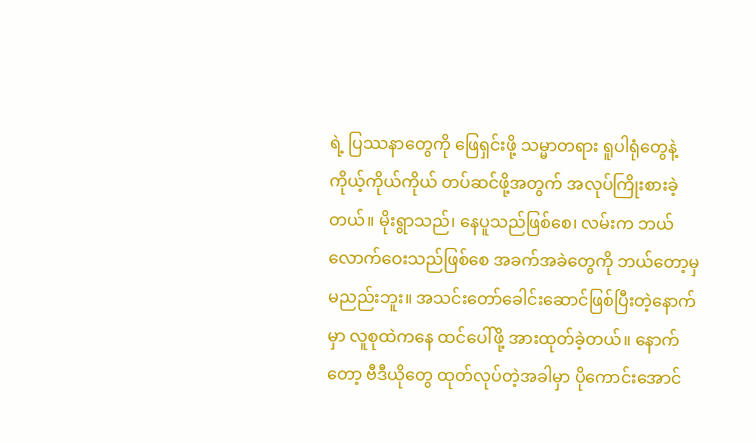ရဲ့ ပြဿနာတွေကို ဖြေရှင်းဖို့ သမ္မာတရား ရူပါရုံတွေနဲ့ ကိုယ့်ကိုယ်ကိုယ် တပ်ဆင်ဖို့အတွက် အလုပ်ကြိုးစားခဲ့တယ်။ မိုးရွာသည်၊ နေပူသည်ဖြစ်စေ၊ လမ်းက ဘယ်လောက်ဝေးသည်ဖြစ်စေ အခက်အခဲတွေကို ဘယ်တော့မှ မညည်းဘူး။ အသင်းတော်ခေါင်းဆောင်ဖြစ်ပြီးတဲ့နောက်မှာ လူစုထဲကနေ ထင်ပေါ်ဖို့ အားထုတ်ခဲ့တယ်။ နောက်တော့ ဗီဒီယိုတွေ ထုတ်လုပ်တဲ့အခါမှာ ပိုကောင်းအောင်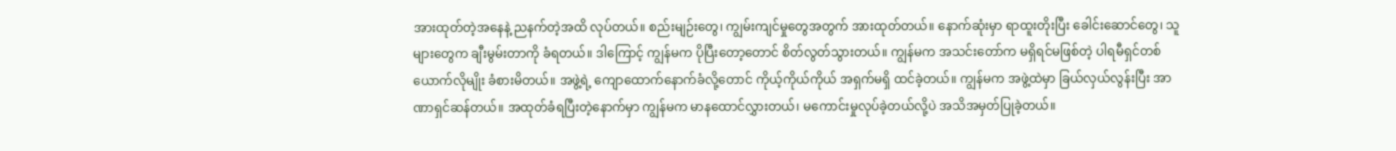အားထုတ်တဲ့အနေနဲ့ ညနက်တဲ့အထိ လုပ်တယ်။ စည်းမျဉ်းတွေ၊ ကျွမ်းကျင်မှုတွေအတွက် အားထုတ်တယ်။ နောက်ဆုံးမှာ ရာထူးတိုးပြီး ခေါင်းဆောင်တွေ၊ သူများတွေက ချီးမွမ်းတာကို ခံရတယ်။ ဒါကြောင့် ကျွန်မက ပိုပြီးတော့တောင် စိတ်လွတ်သွားတယ်။ ကျွန်မက အသင်းတော်က မရှိရင်မဖြစ်တဲ့ ပါရမီရှင်တစ်ယောက်လိုမျိုး ခံစားမိတယ်။ အဖွဲ့ရဲ့ ကျောထောက်နောက်ခံလို့တောင် ကိုယ့်ကိုယ်ကိုယ် အရှက်မရှိ ထင်ခဲ့တယ်။ ကျွန်မက အဖွဲ့ထဲမှာ ခြယ်လှယ်လွန်းပြီး အာဏာရှင်ဆန်တယ်။ အထုတ်ခံရပြီးတဲ့နောက်မှာ ကျွန်မက မာနထောင်လွှားတယ်၊ မကောင်းမှုလုပ်ခဲ့တယ်လို့ပဲ အသိအမှတ်ပြုခဲ့တယ်။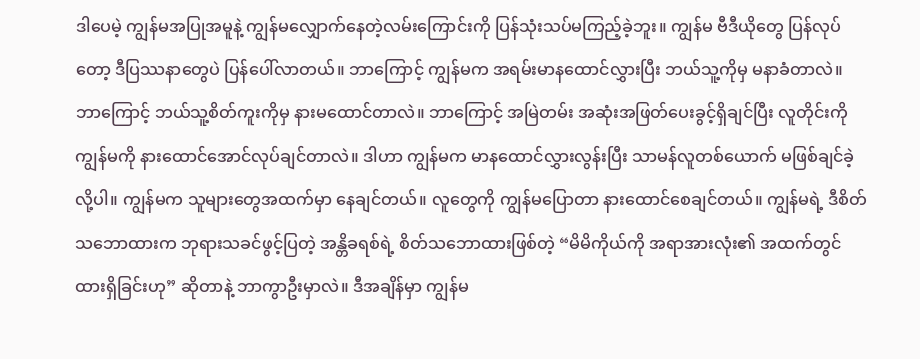ဒါပေမဲ့ ကျွန်မအပြုအမူနဲ့ ကျွန်မလျှောက်နေတဲ့လမ်းကြောင်းကို ပြန်သုံးသပ်မကြည့်ခဲ့ဘူး။ ကျွန်မ ဗီဒီယိုတွေ ပြန်လုပ်တော့ ဒီပြဿနာတွေပဲ ပြန်ပေါ်လာတယ်။ ဘာကြောင့် ကျွန်မက အရမ်းမာနထောင်လွှားပြီး ဘယ်သူ့ကိုမှ မနာခံတာလဲ။ ဘာကြောင့် ဘယ်သူ့စိတ်ကူးကိုမှ နားမထောင်တာလဲ။ ဘာကြောင့် အမြဲတမ်း အဆုံးအဖြတ်ပေးခွင့်ရှိချင်ပြီး လူတိုင်းကို ကျွန်မကို နားထောင်အောင်လုပ်ချင်တာလဲ။ ဒါဟာ ကျွန်မက မာနထောင်လွှားလွန်းပြီး သာမန်လူတစ်ယောက် မဖြစ်ချင်ခဲ့လို့ပါ။ ကျွန်မက သူများတွေအထက်မှာ နေချင်တယ်။ လူတွေကို ကျွန်မပြောတာ နားထောင်စေချင်တယ်။ ကျွန်မရဲ့ ဒီစိတ်သဘောထားက ဘုရားသခင်ဖွင့်ပြတဲ့ အန္တိခရစ်ရဲ့ စိတ်သဘောထားဖြစ်တဲ့ “မိမိကိုယ်ကို အရာအားလုံး၏ အထက်တွင် ထားရှိခြင်းဟု” ဆိုတာနဲ့ ဘာကွာဦးမှာလဲ။ ဒီအချိန်မှာ ကျွန်မ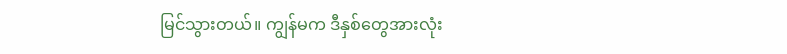မြင်သွားတယ်။ ကျွန်မက ဒီနှစ်တွေအားလုံး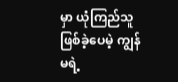မှာ ယုံကြည်သူဖြစ်ခဲ့ပေမဲ့ ကျွန်မရဲ့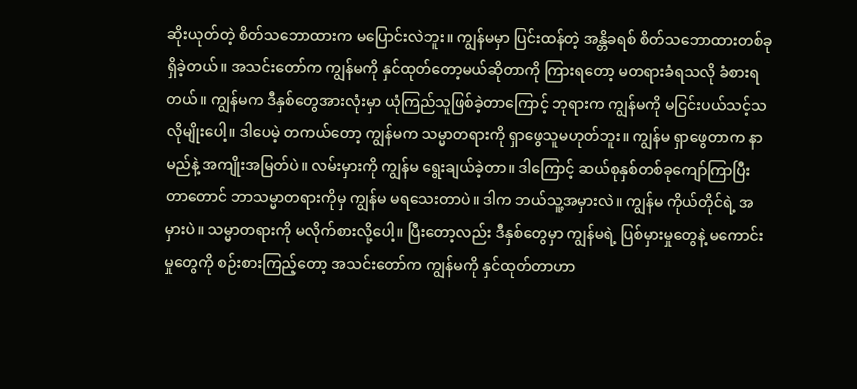ဆိုးယုတ်တဲ့ စိတ်သဘောထားက မပြောင်းလဲဘူး။ ကျွန်မမှာ ပြင်းထန်တဲ့ အန္တိခရစ် စိတ်သဘောထားတစ်ခုရှိခဲ့တယ်။ အသင်းတော်က ကျွန်မကို နှင်ထုတ်တော့မယ်ဆိုတာကို ကြားရတော့ မတရားခံရသလို ခံစားရတယ်။ ကျွန်မက ဒီနှစ်တွေအားလုံးမှာ ယုံကြည်သူဖြစ်ခဲ့တာကြောင့် ဘုရားက ကျွန်မကို မငြင်းပယ်သင့်သလိုမျိုးပေါ့။ ဒါပေမဲ့ တကယ်တော့ ကျွန်မက သမ္မာတရားကို ရှာဖွေသူမဟုတ်ဘူး။ ကျွန်မ ရှာဖွေတာက နာမည်နဲ့ အကျိုးအမြတ်ပဲ။ လမ်းမှားကို ကျွန်မ ရွေးချယ်ခဲ့တာ။ ဒါကြောင့် ဆယ်စုနှစ်တစ်ခုကျော်ကြာပြီးတာတောင် ဘာသမ္မာတရားကိုမှ ကျွန်မ မရသေးတာပဲ။ ဒါက ဘယ်သူ့အမှားလဲ။ ကျွန်မ ကိုယ်တိုင်ရဲ့ အမှားပဲ။ သမ္မာတရားကို မလိုက်စားလို့ပေါ့။ ပြီးတော့လည်း ဒီနှစ်တွေမှာ ကျွန်မရဲ့ ပြစ်မှားမှုတွေနဲ့ မကောင်းမှုတွေကို စဉ်းစားကြည့်တော့ အသင်းတော်က ကျွန်မကို နှင်ထုတ်တာဟာ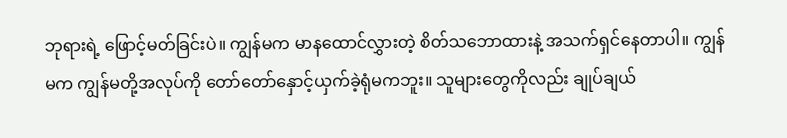ဘုရားရဲ့ ဖြောင့်မတ်ခြင်းပဲ။ ကျွန်မက မာနထောင်လွှားတဲ့ စိတ်သဘောထားနဲ့ အသက်ရှင်နေတာပါ။ ကျွန်မက ကျွန်မတို့အလုပ်ကို တော်တော်နှောင့်ယှက်ခဲ့ရုံမကဘူး။ သူများတွေကိုလည်း ချုပ်ချယ်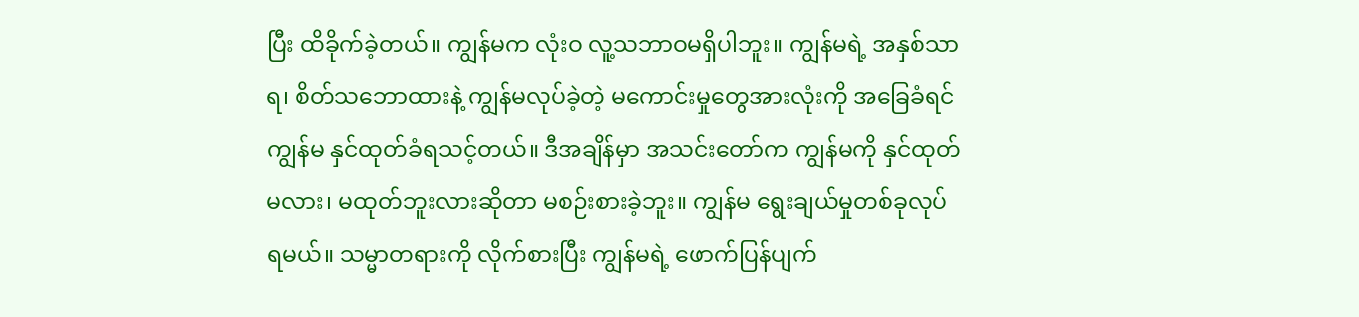ပြီး ထိခိုက်ခဲ့တယ်။ ကျွန်မက လုံးဝ လူ့သဘာဝမရှိပါဘူး။ ကျွန်မရဲ့ အနှစ်သာရ၊ စိတ်သဘောထားနဲ့ ကျွန်မလုပ်ခဲ့တဲ့ မကောင်းမှုတွေအားလုံးကို အခြေခံရင် ကျွန်မ နှင်ထုတ်ခံရသင့်တယ်။ ဒီအချိန်မှာ အသင်းတော်က ကျွန်မကို နှင်ထုတ်မလား၊ မထုတ်ဘူးလားဆိုတာ မစဉ်းစားခဲ့ဘူး။ ကျွန်မ ရွေးချယ်မှုတစ်ခုလုပ်ရမယ်။ သမ္မာတရားကို လိုက်စားပြီး ကျွန်မရဲ့ ဖောက်ပြန်ပျက်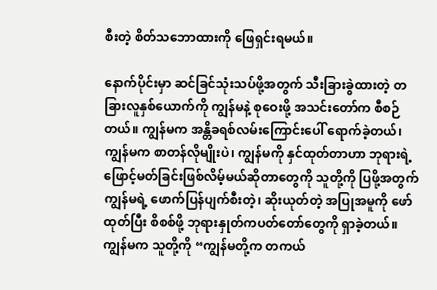စီးတဲ့ စိတ်သဘောထားကို ဖြေရှင်းရမယ်။

နောက်ပိုင်းမှာ ဆင်ခြင်သုံးသပ်ဖို့အတွက် သီးခြားခွဲထားတဲ့ တခြားလူနှစ်ယောက်ကို ကျွန်မနဲ့ စုဝေးဖို့ အသင်းတော်က စီစဉ်တယ်။ ကျွန်မက အန္တိခရစ်လမ်းကြောင်းပေါ် ရောက်ခဲ့တယ်၊ ကျွန်မက စာတန်လိုမျိုးပဲ၊ ကျွန်မကို နှင်ထုတ်တာဟာ ဘုရားရဲ့ ဖြောင့်မတ်ခြင်းဖြစ်လိမ့်မယ်ဆိုတာတွေကို သူတို့ကို ပြဖို့အတွက် ကျွန်မရဲ့ ဖောက်ပြန်ပျက်စီးတဲ့၊ ဆိုးယုတ်တဲ့ အပြုအမူကို ဖော်ထုတ်ပြီး စိစစ်ဖို့ ဘုရားနှုတ်ကပတ်တော်တွေကို ရှာခဲ့တယ်။ ကျွန်မက သူတို့ကို “ကျွန်မတို့က တကယ်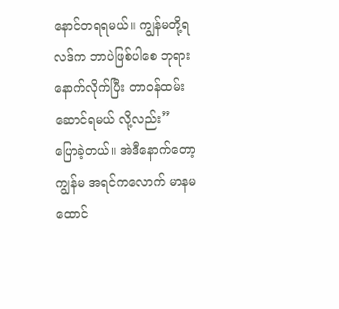နောင်တရရမယ်။ ကျွန်မတို့ရလဒ်က ဘာပဲဖြစ်ပါစေ ဘုရားနောက်လိုက်ပြီး တာဝန်ထမ်းဆောင်ရမယ် လို့လည်း” ပြောခဲ့တယ်။ အဲဒီနောက်တော့ ကျွန်မ အရင်ကလောက် မာနမထောင်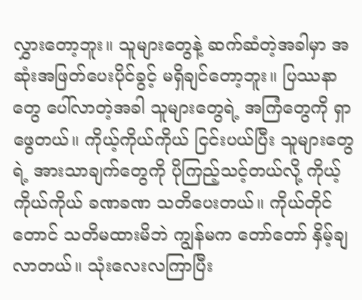လွှားတော့ဘူး။ သူများတွေနဲ့ ဆက်ဆံတဲ့အခါမှာ အဆုံးအဖြတ်ပေးပိုင်ခွင့် မရှိချင်တော့ဘူး။ ပြဿနာတွေ ပေါ်လာတဲ့အခါ သူများတွေရဲ့ အကြံတွေကို ရှာဖွေတယ်။ ကိုယ့်ကိုယ်ကိုယ် ငြင်းပယ်ပြီး သူများတွေရဲ့ အားသာချက်တွေကို ပိုကြည့်သင့်တယ်လို့ ကိုယ့်ကိုယ်ကိုယ် ခဏခဏ သတိပေးတယ်။ ကိုယ်တိုင်တောင် သတိမထားမိဘဲ ကျွန်မက တော်တော် နှိမ့်ချလာတယ်။ သုံးလေးလကြာပြီး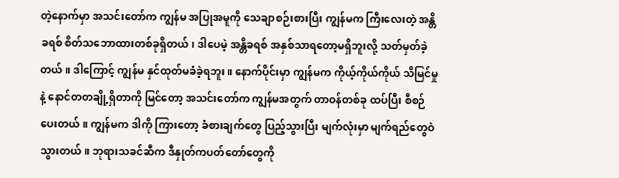တဲ့နောက်မှာ အသင်းတော်က ကျွန်မ အပြုအမူကို သေချာစဉ်းစားပြီး ကျွန်မက ကြီးလေးတဲ့ အန္တိခရစ် စိတ်သဘောထားတစ်ခုရှိတယ်၊ ဒါပေမဲ့ အန္တိခရစ် အနှစ်သာရတော့မရှိဘူးလို့ သတ်မှတ်ခဲ့တယ်။ ဒါကြောင့် ကျွန်မ နှင်ထုတ်မခံခဲ့ရဘူး။ နောက်ပိုင်းမှာ ကျွန်မက ကိုယ့်ကိုယ်ကိုယ် သိမြင်မှုနဲ့ နောင်တတချို့ရှိတာကို မြင်တော့ အသင်းတော်က ကျွန်မအတွက် တာဝန်တစ်ခု ထပ်ပြီး စီစဉ်ပေးတယ်။ ကျွန်မက ဒါကို ကြားတော့ ခံစားချက်တွေ ပြည့်သွားပြီး မျက်လုံးမှာ မျက်ရည်တွေဝဲသွားတယ်။ ဘုရားသခင်ဆီက ဒီနှုတ်ကပတ်တော်တွေကို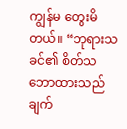ကျွန်မ တွေးမိတယ်။ “ဘုရားသခင်၏ စိတ်သဘောထားသည် ချက်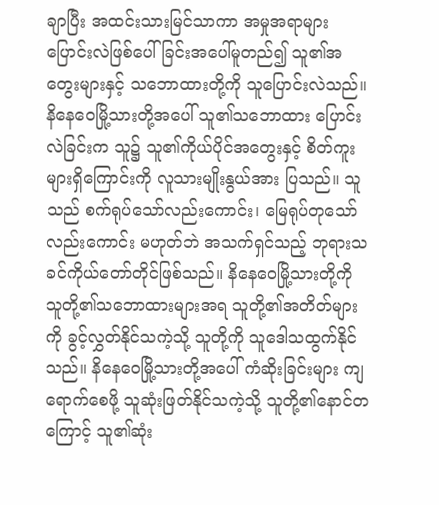ချာပြီး အထင်းသားမြင်သာကာ အမှုအရာများ ပြောင်းလဲဖြစ်ပေါ်ခြင်းအပေါ်မူတည်၍ သူ၏အတွေးများနှင့် သဘောထားတို့ကို သူပြောင်းလဲသည်။ နိနေဝေမြို့သားတို့အပေါ် သူ၏သဘောထား ပြောင်းလဲခြင်းက သူ၌ သူ၏ကိုယ်ပိုင်အတွေးနှင့် စိတ်ကူးများရှိကြောင်းကို လူသားမျိုးနွယ်အား ပြသည်။ သူသည် စက်ရုပ်သော်လည်းကောင်း၊ မြေရုပ်တုသော်လည်းကောင်း မဟုတ်ဘဲ အသက်ရှင်သည့် ဘုရားသခင်ကိုယ်တော်တိုင်ဖြစ်သည်။ နိနေဝေမြို့သားတို့ကို သူတို့၏သဘောထားများအရ သူတို့၏အတိတ်များကို ခွင့်လွှတ်နိုင်သကဲ့သို့ သူတို့ကို သူဒေါသထွက်နိုင်သည်။ နိနေဝေမြို့သားတို့အပေါ် ကံဆိုးခြင်းများ ကျရောက်စေဖို့ သူဆုံးဖြတ်နိုင်သကဲ့သို့ သူတို့၏နောင်တကြောင့် သူ၏ဆုံး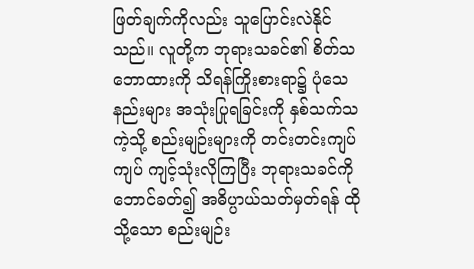ဖြတ်ချက်ကိုလည်း သူပြောင်းလဲနိုင်သည်။ လူတို့က ဘုရားသခင်၏ စိတ်သဘောထားကို သိရန်ကြိုးစားရာ၌ ပုံသေနည်းများ အသုံးပြုရခြင်းကို နှစ်သက်သကဲ့သို့ စည်းမျဉ်းများကို တင်းတင်းကျပ်ကျပ် ကျင့်သုံးလိုကြပြီး ဘုရားသခင်ကို ဘောင်ခတ်၍ အဓိပ္ပာယ်သတ်မှတ်ရန် ထိုသို့သော စည်းမျဉ်း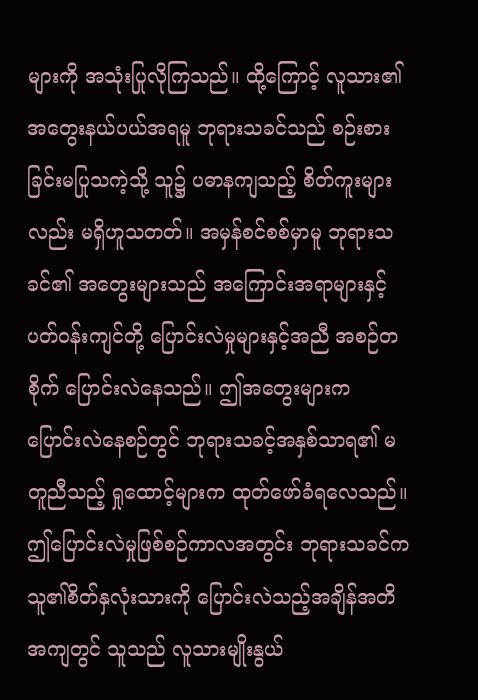များကို အသုံးပြုလိုကြသည်။ ထို့ကြောင့် လူသား၏အတွေးနယ်ပယ်အရမူ ဘုရားသခင်သည် စဉ်းစားခြင်းမပြုသကဲ့သို့ သူ၌ ပဓာနကျသည့် စိတ်ကူးများလည်း မရှိဟူသတတ်။ အမှန်စင်စစ်မှာမူ ဘုရားသခင်၏ အတွေးများသည် အကြောင်းအရာများနှင့် ပတ်ဝန်းကျင်တို့ ပြောင်းလဲမှုများနှင့်အညီ အစဉ်တစိုက် ပြောင်းလဲနေသည်။ ဤအတွေးများက ပြောင်းလဲနေစဉ်တွင် ဘုရားသခင့်အနှစ်သာရ၏ မတူညီသည့် ရှုထောင့်များက ထုတ်ဖော်ခံရလေသည်။ ဤပြောင်းလဲမှုဖြစ်စဉ်ကာလအတွင်း ဘုရားသခင်က သူ၏စိတ်နှလုံးသားကို ပြောင်းလဲသည့်အချိန်အတိအကျတွင် သူသည် လူသားမျိုးနွယ်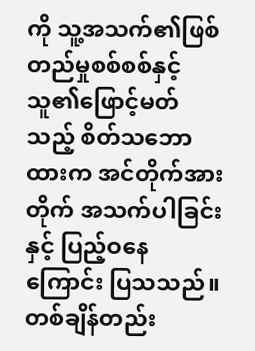ကို သူ့အသက်၏ဖြစ်တည်မှုစစ်စစ်နှင့် သူ၏ဖြောင့်မတ်သည့် စိတ်သဘောထားက အင်တိုက်အားတိုက် အသက်ပါခြင်းနှင့် ပြည့်ဝနေကြောင်း ပြသသည်။ တစ်ချိန်တည်း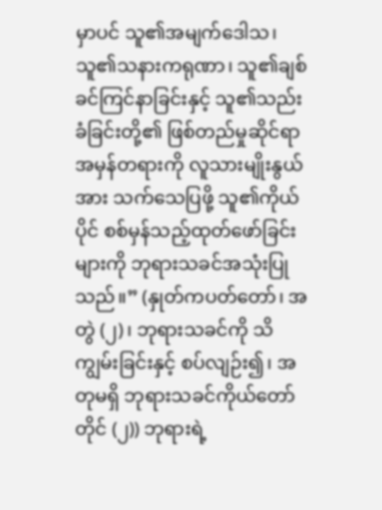မှာပင် သူ၏အမျက်ဒေါသ၊ သူ၏သနားကရုဏာ၊ သူ၏ချစ်ခင်ကြင်နာခြင်းနှင့် သူ၏သည်းခံခြင်းတို့၏ ဖြစ်တည်မှုဆိုင်ရာ အမှန်တရားကို လူသားမျိုးနွယ်အား သက်သေပြဖို့ သူ၏ကိုယ်ပိုင် စစ်မှန်သည့်ထုတ်ဖော်ခြင်းများကို ဘုရားသခင်အသုံးပြုသည်။” (နှုတ်ကပတ်တော်၊ အတွဲ (၂)၊ ဘုရားသခင်ကို သိကျွမ်းခြင်းနှင့် စပ်လျဉ်း၍၊ အတုမရှိ ဘုရားသခင်ကိုယ်တော်တိုင် (၂)) ဘုရားရဲ့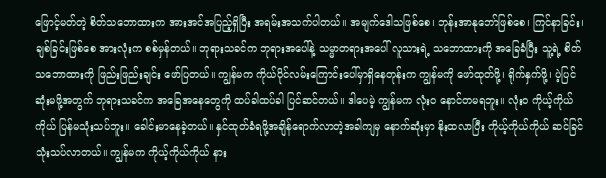ဖြောင့်မတ်တဲ့ စိတ်သဘောထားက အားအင်အပြည့်ရှိပြီး အရမ်းအသက်ပါတယ်။ အမျက်ဒေါသဖြစ်စေ၊ ဘုန်းအာနုဘော်ဖြစ်စေ၊ ကြင်နာခြင်း၊ ချစ်ခြင်းဖြစ်စေ အားလုံးက စစ်မှန်တယ်။ ဘုရားသခင်က ဘုရားအပေါ်နဲ့ သမ္မာတရားအပေါ် လူသားရဲ့ သဘောထားကို အခြေခံပြီး သူ့ရဲ့ စိတ်သဘောထားကို ဖြည်းဖြည်းချင်း ဖော်ပြတယ်။ ကျွန်မက ကိုယ်ပိုင်လမ်းကြောင်းပေါ်မှာရှိနေတုန်းက ကျွန်မကို ဖော်ထုတ်ဖို့၊ ရိုက်နှက်ဖို့၊ ပဲ့ပြင်ဆုံးမဖို့အတွက် ဘုရားသခင်က အခြေအနေတွေကို ထပ်ခါထပ်ခါ ပြင်ဆင်တယ်။ ဒါပေမဲ့ ကျွန်မက လုံးဝ နောင်တမရဘူး။ လုံးဝ ကိုယ့်ကိုယ်ကိုယ် ပြန်မသုံးသပ်ဘူး။ ခေါင်းမာနေခဲ့တယ်။ နှင်ထုတ်ခံရဖို့အချိန်ရောက်လာတဲ့အခါကျမှ နောက်ဆုံးမှာ နိုးထလာပြီး ကိုယ့်ကိုယ်ကိုယ် ဆင်ခြင်သုံးသပ်လာတယ်။ ကျွန်မက ကိုယ့်ကိုယ်ကိုယ် နား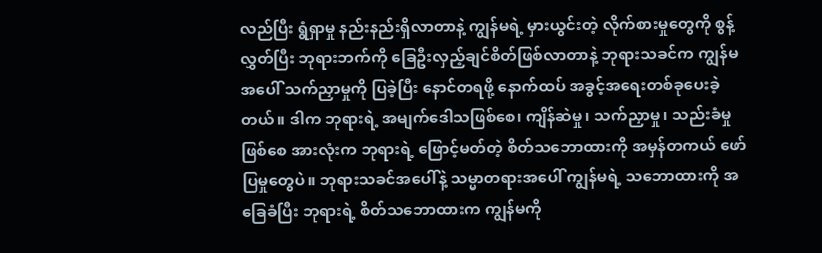လည်ပြီး ရွံရှာမှု နည်းနည်းရှိလာတာနဲ့ ကျွန်မရဲ့ မှားယွင်းတဲ့ လိုက်စားမှုတွေကို စွန့်လွှတ်ပြီး ဘုရားဘက်ကို ခြေဦးလှည့်ချင်စိတ်ဖြစ်လာတာနဲ့ ဘုရားသခင်က ကျွန်မအပေါ် သက်ညှာမှုကို ပြခဲ့ပြီး နောင်တရဖို့ နောက်ထပ် အခွင့်အရေးတစ်ခုပေးခဲ့တယ်။ ဒါက ဘုရားရဲ့ အမျက်ဒေါသဖြစ်စေ၊ ကျိန်ဆဲမှု၊ သက်ညှာမှု၊ သည်းခံမှုဖြစ်စေ အားလုံးက ဘုရားရဲ့ ဖြောင့်မတ်တဲ့ စိတ်သဘောထားကို အမှန်တကယ် ဖော်ပြမှုတွေပဲ။ ဘုရားသခင်အပေါ်နဲ့ သမ္မာတရားအပေါ် ကျွန်မရဲ့ သဘောထားကို အခြေခံပြီး ဘုရားရဲ့ စိတ်သဘောထားက ကျွန်မကို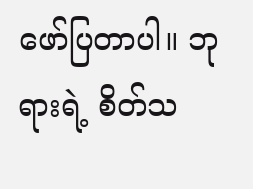ဖော်ပြတာပါ။ ဘုရားရဲ့ စိတ်သ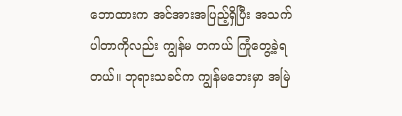ဘောထားက အင်အားအပြည့်ရှိပြီး အသက်ပါတာကိုလည်း ကျွန်မ တကယ် ကြုံတွေ့ခဲ့ရတယ်။ ဘုရားသခင်က ကျွန်မဘေးမှာ အမြဲ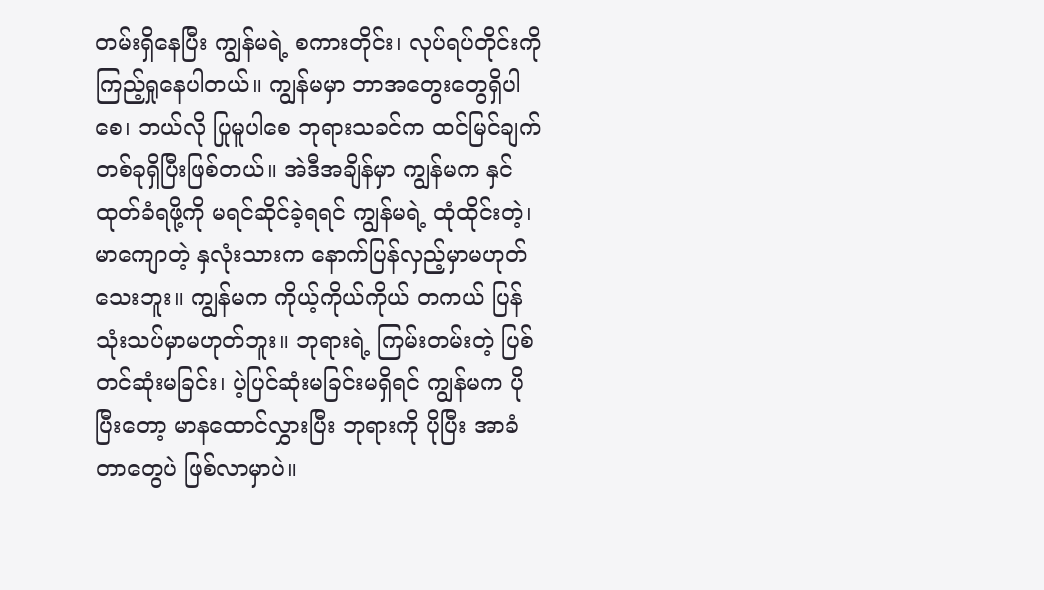တမ်းရှိနေပြီး ကျွန်မရဲ့ စကားတိုင်း၊ လုပ်ရပ်တိုင်းကို ကြည့်ရှုနေပါတယ်။ ကျွန်မမှာ ဘာအတွေးတွေရှိပါစေ၊ ဘယ်လို ပြုမူပါစေ ဘုရားသခင်က ထင်မြင်ချက်တစ်ခုရှိပြီးဖြစ်တယ်။ အဲဒီအချိန်မှာ ကျွန်မက နှင်ထုတ်ခံရဖို့ကို မရင်ဆိုင်ခဲ့ရရင် ကျွန်မရဲ့ ထုံထိုင်းတဲ့၊ မာကျောတဲ့ နှလုံးသားက နောက်ပြန်လှည့်မှာမဟုတ်သေးဘူး။ ကျွန်မက ကိုယ့်ကိုယ်ကိုယ် တကယ် ပြန်သုံးသပ်မှာမဟုတ်ဘူး။ ဘုရားရဲ့ ကြမ်းတမ်းတဲ့ ပြစ်တင်ဆုံးမခြင်း၊ ပဲ့ပြင်ဆုံးမခြင်းမရှိရင် ကျွန်မက ပိုပြီးတော့ မာနထောင်လွှားပြီး ဘုရားကို ပိုပြီး အာခံတာတွေပဲ ဖြစ်လာမှာပဲ။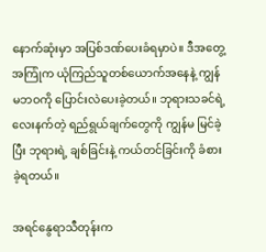နောက်ဆုံးမှာ အပြစ်ဒဏ်ပေးခံရမှာပဲ။ ဒီအတွေ့အကြုံက ယုံကြည်သူတစ်ယောက်အနေနဲ့ ကျွန်မဘဝကို ပြောင်းလဲပေးခဲ့တယ်။ ဘုရားသခင်ရဲ့ လေးနက်တဲ့ ရည်ရွယ်ချက်တွေကို ကျွန်မ မြင်ခဲ့ပြီး ဘုရားရဲ့ ချစ်ခြင်းနဲ့ ကယ်တင်ခြင်းကို ခံစားခဲ့ရတယ်။

အရင်နွေရာသီတုန်းက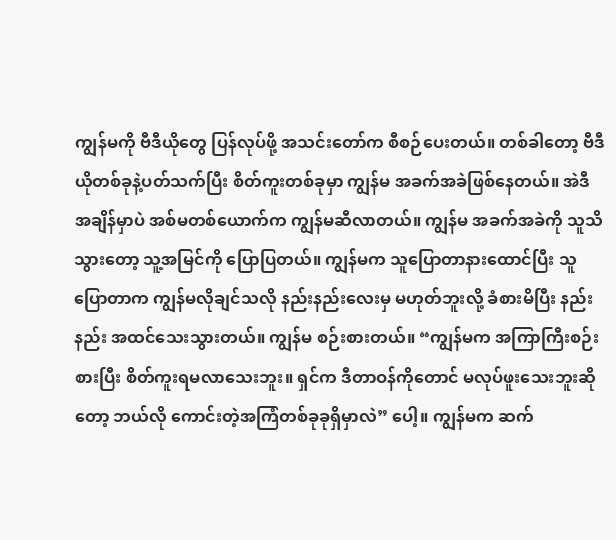ကျွန်မကို ဗီဒီယိုတွေ ပြန်လုပ်ဖို့ အသင်းတော်က စီစဉ်ပေးတယ်။ တစ်ခါတော့ ဗီဒီယိုတစ်ခုနဲ့ပတ်သက်ပြီး စိတ်ကူးတစ်ခုမှာ ကျွန်မ အခက်အခဲဖြစ်နေတယ်။ အဲဒီအချိန်မှာပဲ အစ်မတစ်ယောက်က ကျွန်မဆီလာတယ်။ ကျွန်မ အခက်အခဲကို သူသိသွားတော့ သူ့အမြင်ကို ပြောပြတယ်။ ကျွန်မက သူပြောတာနားထောင်ပြီး သူပြောတာက ကျွန်မလိုချင်သလို နည်းနည်းလေးမှ မဟုတ်ဘူးလို့ ခံစားမိပြီး နည်းနည်း အထင်သေးသွားတယ်။ ကျွန်မ စဉ်းစားတယ်။ “ကျွန်မက အကြာကြီးစဉ်းစားပြီး စိတ်ကူးရမလာသေးဘူး။ ရှင်က ဒီတာဝန်ကိုတောင် မလုပ်ဖူးသေးဘူးဆိုတော့ ဘယ်လို ကောင်းတဲ့အကြံတစ်ခုခုရှိမှာလဲ” ပေါ့။ ကျွန်မက ဆက်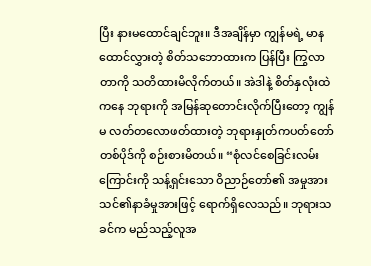ပြီး နားမထောင်ချင်ဘူး။ ဒီအချိန်မှာ ကျွန်မရဲ့ မာနထောင်လွှားတဲ့ စိတ်သဘောထားက ပြန်ပြီး ကြွလာတာကို သတိထားမိလိုက်တယ်။ အဲဒါနဲ့ စိတ်နှလုံးထဲကနေ ဘုရားကို အမြန်ဆုတောင်းလိုက်ပြီးတော့ ကျွန်မ လတ်တလောဖတ်ထားတဲ့ ဘုရားနှုတ်ကပတ်တော်တစ်ပိုဒ်ကို စဉ်းစားမိတယ်။ “စုံလင်စေခြင်းလမ်းကြောင်းကို သန့်ရှင်းသော ဝိညာဉ်တော်၏ အမှုအား သင်၏နာခံမှုအားဖြင့် ရောက်ရှိလေသည်။ ဘုရားသခင်က မည်သည့်လူအ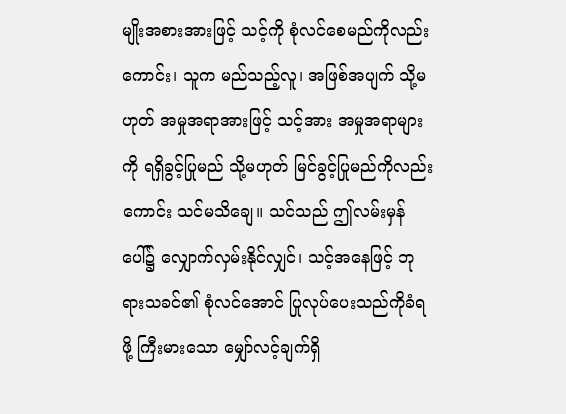မျိုးအစားအားဖြင့် သင့်ကို စုံလင်စေမည်ကိုလည်းကောင်း၊ သူက မည်သည့်လူ၊ အဖြစ်အပျက် သို့မဟုတ် အမှုအရာအားဖြင့် သင့်အား အမှုအရာများကို ရရှိခွင့်ပြုမည် သို့မဟုတ် မြင်ခွင့်ပြုမည်ကိုလည်းကောင်း သင်မသိချေ။ သင်သည် ဤလမ်းမှန်ပေါ်၌ လျှောက်လှမ်းနိုင်လျှင်၊ သင့်အနေဖြင့် ဘုရားသခင်၏ စုံလင်အောင် ပြုလုပ်ပေးသည်ကိုခံရဖို့ ကြီးမားသော မျှော်လင့်ချက်ရှိ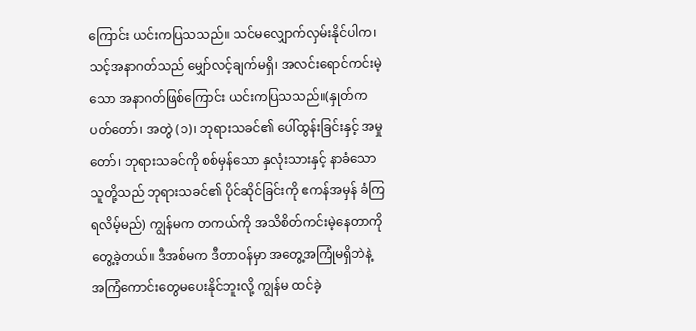ကြောင်း ယင်းကပြသသည်။ သင်မလျှောက်လှမ်းနိုင်ပါက၊ သင့်အနာဂတ်သည် မျှော်လင့်ချက်မရှိ၊ အလင်းရောင်ကင်းမဲ့သော အနာဂတ်ဖြစ်ကြောင်း ယင်းကပြသသည်။(နှုတ်ကပတ်တော်၊ အတွဲ (၁)၊ ဘုရားသခင်၏ ပေါ်ထွန်းခြင်းနှင့် အမှုတော်၊ ဘုရားသခင်ကို စစ်မှန်သော နှလုံးသားနှင့် နာခံသောသူတို့သည် ဘုရားသခင်၏ ပိုင်ဆိုင်ခြင်းကို ဧကန်အမှန် ခံကြရလိမ့်မည်) ကျွန်မက တကယ်ကို အသိစိတ်ကင်းမဲ့နေတာကို တွေ့ခဲ့တယ်။ ဒီအစ်မက ဒီတာဝန်မှာ အတွေ့အကြုံမရှိဘဲနဲ့ အကြံကောင်းတွေမပေးနိုင်ဘူးလို့ ကျွန်မ ထင်ခဲ့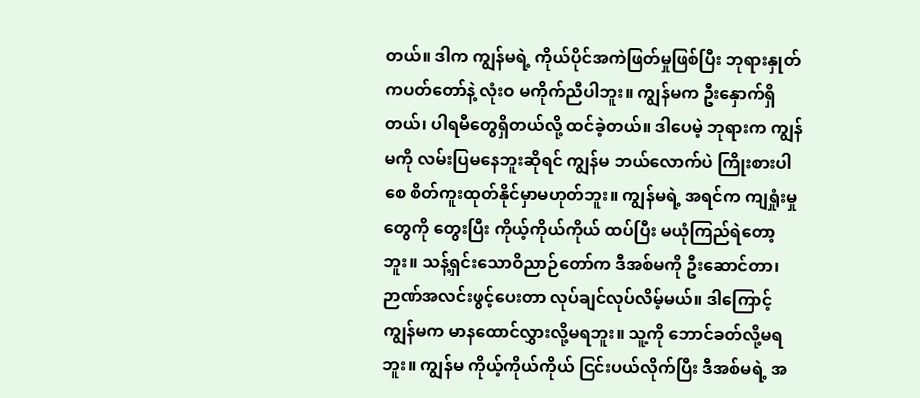တယ်။ ဒါက ကျွန်မရဲ့ ကိုယ်ပိုင်အကဲဖြတ်မှုဖြစ်ပြီး ဘုရားနှုတ်ကပတ်တော်နဲ့ လုံးဝ မကိုက်ညီပါဘူး။ ကျွန်မက ဦးနှောက်ရှိတယ်၊ ပါရမီတွေရှိတယ်လို့ ထင်ခဲ့တယ်။ ဒါပေမဲ့ ဘုရားက ကျွန်မကို လမ်းပြမနေဘူးဆိုရင် ကျွန်မ ဘယ်လောက်ပဲ ကြိုးစားပါစေ စိတ်ကူးထုတ်နိုင်မှာမဟုတ်ဘူး။ ကျွန်မရဲ့ အရင်က ကျရှုံးမှုတွေကို တွေးပြီး ကိုယ့်ကိုယ်ကိုယ် ထပ်ပြီး မယုံကြည်ရဲတော့ဘူး။ သန့်ရှင်းသောဝိညာဉ်တော်က ဒီအစ်မကို ဦးဆောင်တာ၊ ဉာဏ်အလင်းဖွင့်ပေးတာ လုပ်ချင်လုပ်လိမ့်မယ်။ ဒါကြောင့် ကျွန်မက မာနထောင်လွှားလို့မရဘူး။ သူ့ကို ဘောင်ခတ်လို့မရဘူး။ ကျွန်မ ကိုယ့်ကိုယ်ကိုယ် ငြင်းပယ်လိုက်ပြီး ဒီအစ်မရဲ့ အ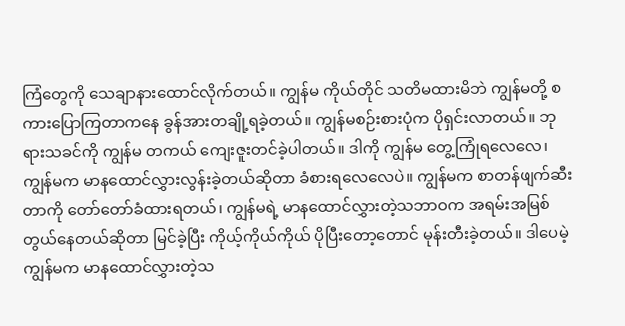ကြံတွေကို သေချာနားထောင်လိုက်တယ်။ ကျွန်မ ကိုယ်တိုင် သတိမထားမိဘဲ ကျွန်မတို့ စကားပြောကြတာကနေ ခွန်အားတချို့ရခဲ့တယ်။ ကျွန်မစဉ်းစားပုံက ပိုရှင်းလာတယ်။ ဘုရားသခင်ကို ကျွန်မ တကယ် ကျေးဇူးတင်ခဲ့ပါတယ်။ ဒါကို ကျွန်မ တွေ့ကြုံရလေလေ၊ ကျွန်မက မာနထောင်လွှားလွန်းခဲ့တယ်ဆိုတာ ခံစားရလေလေပဲ။ ကျွန်မက စာတန်ဖျက်ဆီးတာကို တော်တော်ခံထားရတယ်၊ ကျွန်မရဲ့ မာနထောင်လွှားတဲ့သဘာဝက အရမ်းအမြစ်တွယ်နေတယ်ဆိုတာ မြင်ခဲ့ပြီး ကိုယ့်ကိုယ်ကိုယ် ပိုပြီးတော့တောင် မုန်းတီးခဲ့တယ်။ ဒါပေမဲ့ ကျွန်မက မာနထောင်လွှားတဲ့သ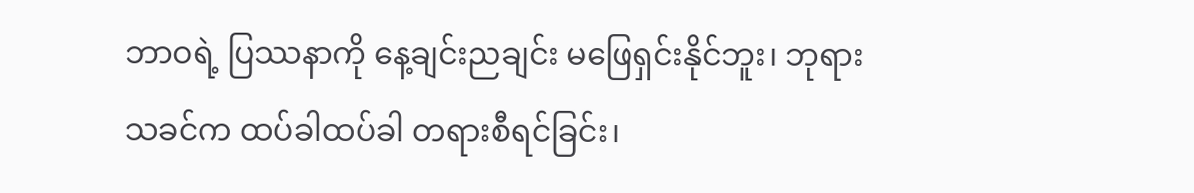ဘာဝရဲ့ ပြဿနာကို နေ့ချင်းညချင်း မဖြေရှင်းနိုင်ဘူး၊ ဘုရားသခင်က ထပ်ခါထပ်ခါ တရားစီရင်ခြင်း၊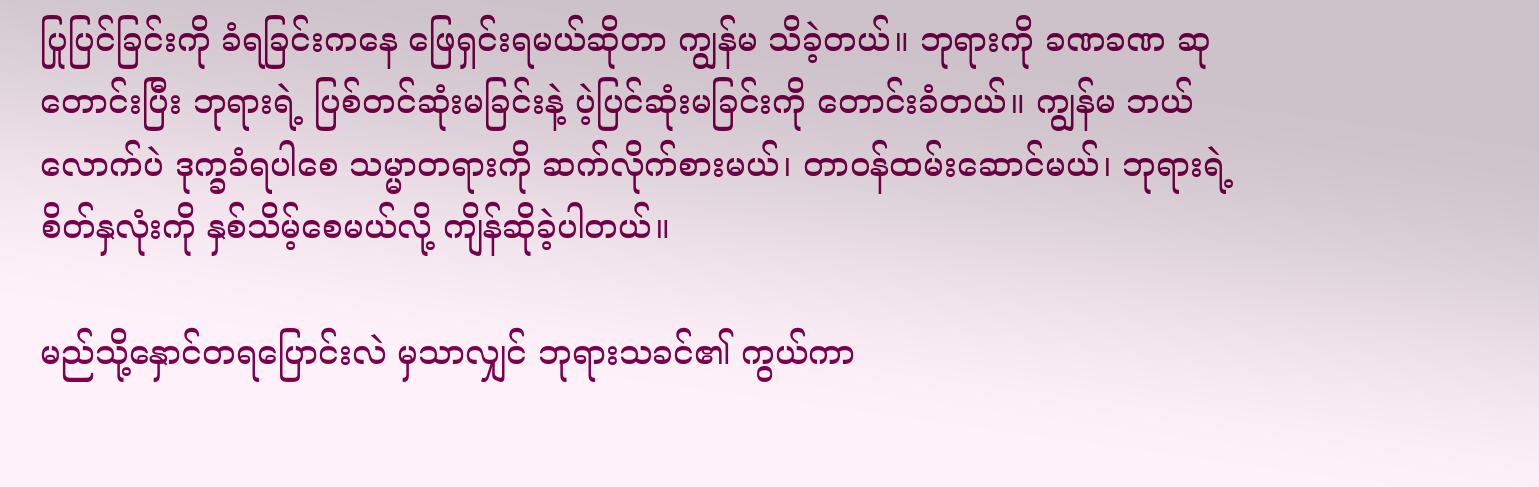ပြုပြင်ခြင်းကို ခံရခြင်းကနေ ဖြေရှင်းရမယ်ဆိုတာ ကျွန်မ သိခဲ့တယ်။ ဘုရားကို ခဏခဏ ဆုတောင်းပြီး ဘုရားရဲ့ ပြစ်တင်ဆုံးမခြင်းနဲ့ ပဲ့ပြင်ဆုံးမခြင်းကို တောင်းခံတယ်။ ကျွန်မ ဘယ်လောက်ပဲ ဒုက္ခခံရပါစေ သမ္မာတရားကို ဆက်လိုက်စားမယ်၊ တာဝန်ထမ်းဆောင်မယ်၊ ဘုရားရဲ့ စိတ်နှလုံးကို နှစ်သိမ့်စေမယ်လို့ ကျိန်ဆိုခဲ့ပါတယ်။

မည်သို့နှောင်တရပြောင်းလဲ မှသာလျှင် ဘုရားသခင်၏ ကွယ်ကာ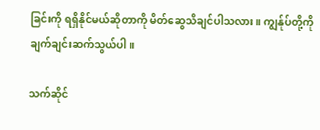ခြင်းကို ရရှိနိုင်မယ်ဆိုတာကို မိတ်ဆွေသိချင်ပါသလား။ ကျွန်ုပ်တို့ကို ချက်ချင်းဆက်သွယ်ပါ။

သက်ဆိုင်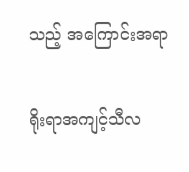သည့် အကြောင်းအရာ

ရိုးရာအကျင့်သီလ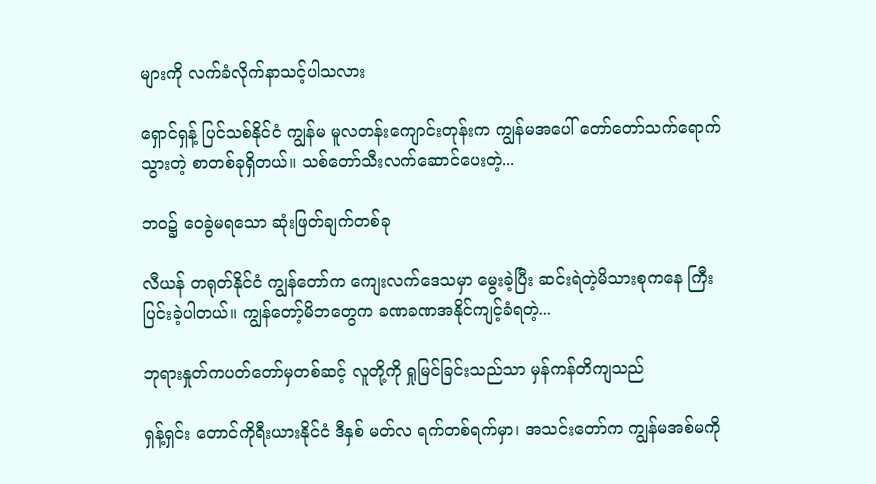များကို လက်ခံလိုက်နာသင့်ပါသလား

ရှောင်ရှန့် ပြင်သစ်နိုင်ငံ ကျွန်မ မူလတန်းကျောင်းတုန်းက ကျွန်မအပေါ် တော်တော်သက်ရောက်သွားတဲ့ စာတစ်ခုရှိတယ်။ သစ်တော်သီးလက်ဆောင်ပေးတဲ့...

ဘဝ၌ ဝေခွဲမရသော ဆုံးဖြတ်ချက်တစ်ခု

လီယန် တရုတ်နိုင်ငံ ကျွန်တော်က ကျေးလက်ဒေသမှာ မွေးခဲ့ပြီး ဆင်းရဲတဲ့မိသားစုကနေ ကြီးပြင်းခဲ့ပါတယ်။ ကျွန်တော့်မိဘတွေက ခဏခဏအနိုင်ကျင့်ခံရတဲ့...

ဘုရားနှုတ်ကပတ်တော်မှတစ်ဆင့် လူတို့ကို ရှုမြင်ခြင်းသည်သာ မှန်ကန်တိကျသည်

ရှန့်ရှင်း တောင်ကိုရီးယားနိုင်ငံ ဒီနှစ် မတ်လ ရက်တစ်ရက်မှာ၊ အသင်းတော်က ကျွန်မအစ်မကို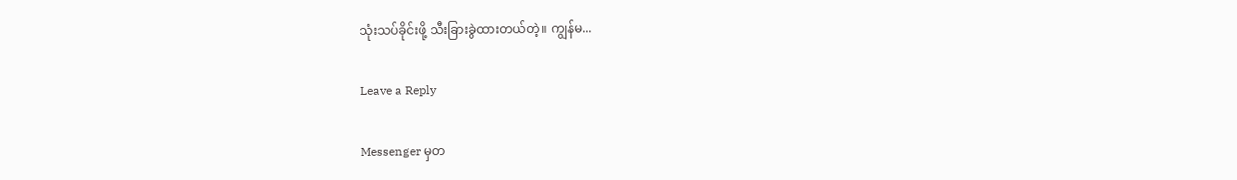သုံးသပ်ခိုင်းဖို့ သီးခြားခွဲထားတယ်တဲ့။ ကျွန်မ...

Leave a Reply

Messenger မှတ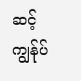ဆင့် ကျွန်ုပ်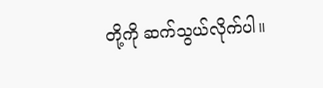တို့ကို ဆက်သွယ်လိုက်ပါ။